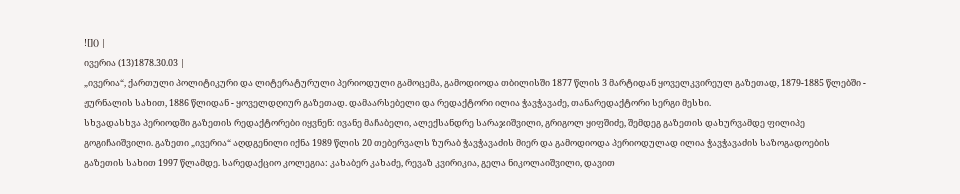![]() |
ივერია (13)1878.30.03 |
„ივერია“, ქართული პოლიტიკური და ლიტერატურული პერიოდული გამოცემა, გამოდიოდა თბილისში 1877 წლის 3 მარტიდან ყოველკვირეულ გაზეთად, 1879-1885 წლებში - ჟურნალის სახით, 1886 წლიდან - ყოველდღიურ გაზეთად. დამაარსებელი და რედაქტორი ილია ჭავჭავაძე, თანარედაქტორი სერგი მესხი.
სხვადასხვა პერიოდში გაზეთის რედაქტორები იყვნენ: ივანე მაჩაბელი, ალექსანდრე სარაჯიშვილი, გრიგოლ ყიფშიძე, შემდეგ გაზეთის დახურვამდე ფილიპე გოგიჩაიშვილი. გაზეთი „ივერია“ აღდგენილი იქნა 1989 წლის 20 თებერვალს ზურაბ ჭავჭავაძის მიერ და გამოდიოდა პერიოდულად ილია ჭავჭავაძის საზოგადოების გაზეთის სახით 1997 წლამდე. სარედაქციო კოლეგია: კახაბერ კახაძე, რევაზ კვირიკია, გელა ნიკოლაიშვილი, დავით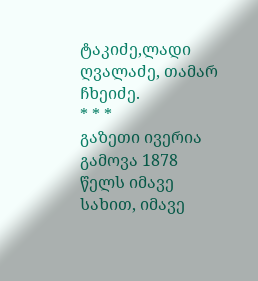ტაკიძე,ლადი ღვალაძე, თამარ ჩხეიძე.
* * *
გაზეთი ივერია გამოვა 1878 წელს იმავე სახით, იმავე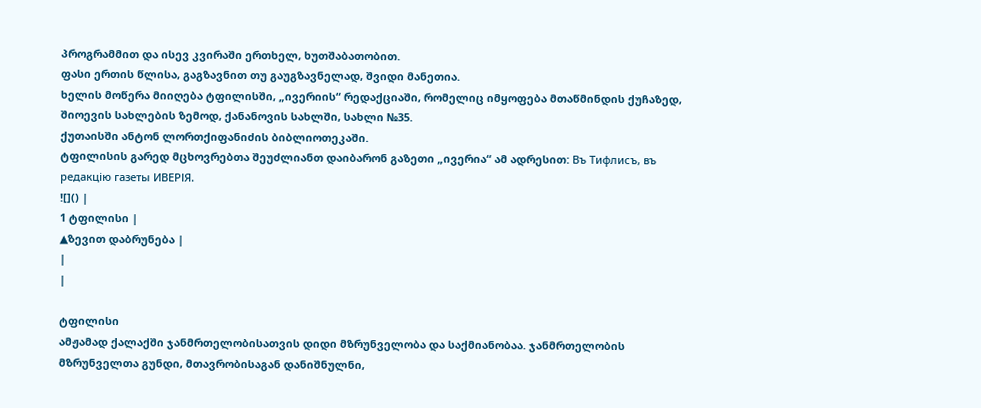პროგრამმით და ისევ კვირაში ერთხელ, ხუთშაბათობით.
ფასი ერთის წლისა, გაგზავნით თუ გაუგზავნელად, შვიდი მანეთია.
ხელის მოწერა მიიღება ტფილისში, „ივერიის“ რედაქციაში, რომელიც იმყოფება მთაწმინდის ქუჩაზედ, შიოევის სახლების ზემოდ, ქანანოვის სახლში, სახლი №35.
ქუთაისში ანტონ ლორთქიფანიძის ბიბლიოთეკაში.
ტფილისის გარედ მცხოვრებთა შეუძლიანთ დაიბარონ გაზეთი „ივერია“ ამ ადრესით: Въ Тифлисъ, въ редакцiю газеты ИВЕРІЯ.
![]() |
1 ტფილისი |
▲ზევით დაბრუნება |
|
|

ტფილისი
ამჟამად ქალაქში ჯანმრთელობისათვის დიდი მზრუნველობა და საქმიანობაა. ჯანმრთელობის მზრუნველთა გუნდი, მთავრობისაგან დანიშნულნი,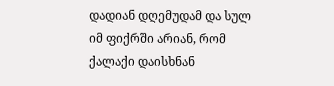დადიან დღემუდამ და სულ იმ ფიქრში არიან, რომ ქალაქი დაისხნან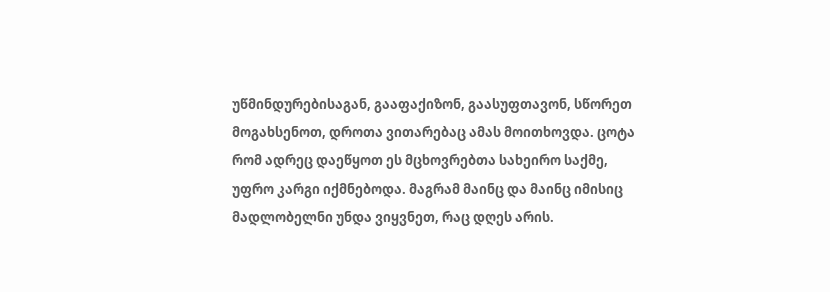უწმინდურებისაგან, გააფაქიზონ, გაასუფთავონ, სწორეთ მოგახსენოთ, დროთა ვითარებაც ამას მოითხოვდა. ცოტა რომ ადრეც დაეწყოთ ეს მცხოვრებთა სახეირო საქმე, უფრო კარგი იქმნებოდა. მაგრამ მაინც და მაინც იმისიც მადლობელნი უნდა ვიყვნეთ, რაც დღეს არის.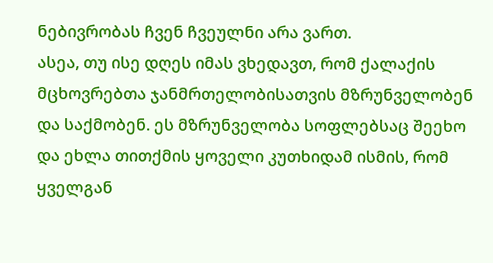ნებივრობას ჩვენ ჩვეულნი არა ვართ.
ასეა, თუ ისე დღეს იმას ვხედავთ, რომ ქალაქის მცხოვრებთა ჯანმრთელობისათვის მზრუნველობენ და საქმობენ. ეს მზრუნველობა სოფლებსაც შეეხო და ეხლა თითქმის ყოველი კუთხიდამ ისმის, რომ ყველგან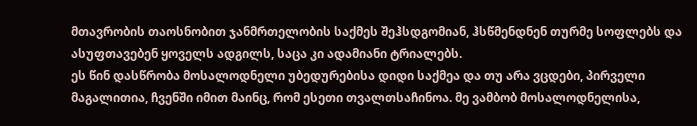მთავრობის თაოსნობით ჯანმრთელობის საქმეს შეჰსდგომიან, ჰსწმენდნენ თურმე სოფლებს და ასუფთავებენ ყოველს ადგილს, საცა კი ადამიანი ტრიალებს.
ეს წინ დასწრობა მოსალოდნელი უბედურებისა დიდი საქმეა და თუ არა ვცდები, პირველი მაგალითია, ჩვენში იმით მაინც, რომ ესეთი თვალთსაჩინოა. მე ვამბობ მოსალოდნელისა,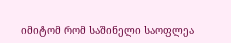იმიტომ რომ საშინელი საოფლეა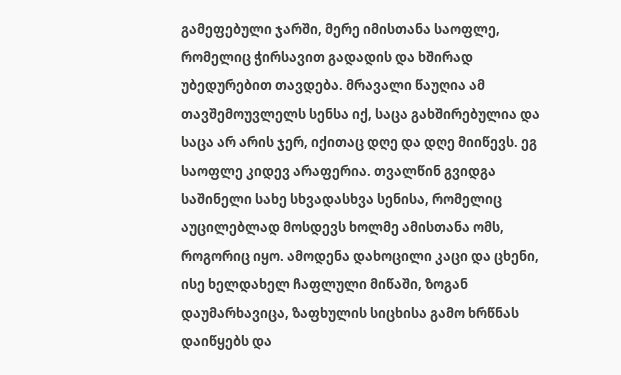გამეფებული ჯარში, მერე იმისთანა საოფლე, რომელიც ჭირსავით გადადის და ხშირად უბედურებით თავდება. მრავალი წაუღია ამ თავშემოუვლელს სენსა იქ, საცა გახშირებულია და საცა არ არის ჯერ, იქითაც დღე და დღე მიიწევს. ეგ საოფლე კიდევ არაფერია. თვალწინ გვიდგა საშინელი სახე სხვადასხვა სენისა, რომელიც აუცილებლად მოსდევს ხოლმე ამისთანა ომს, როგორიც იყო. ამოდენა დახოცილი კაცი და ცხენი, ისე ხელდახელ ჩაფლული მიწაში, ზოგან დაუმარხავიცა, ზაფხულის სიცხისა გამო ხრწნას დაიწყებს და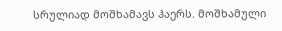სრულიად მოშხამავს ჰაერს. მოშხამული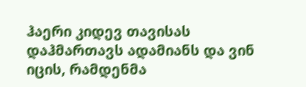ჰაერი კიდევ თავისას დაჰმართავს ადამიანს და ვინ იცის, რამდენმა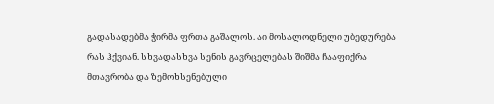გადასადებმა ჭირმა ფრთა გაშალოს. აი მოსალოდნელი უბედურება რას ჰქვიან. სხვადასხვა სენის გავრცელებას შიშმა ჩააფიქრა მთავრობა და ზემოხსენებული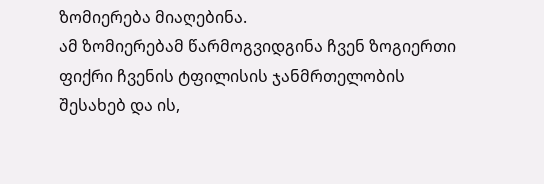ზომიერება მიაღებინა.
ამ ზომიერებამ წარმოგვიდგინა ჩვენ ზოგიერთი ფიქრი ჩვენის ტფილისის ჯანმრთელობის შესახებ და ის,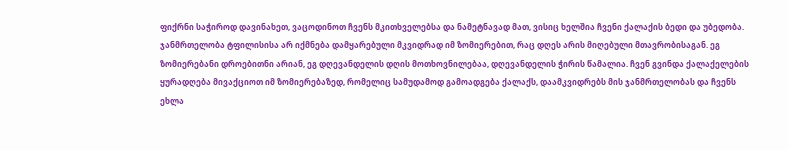ფიქრნი საჭიროდ დავინახეთ, ვაცოდინოთ ჩვენს მკითხველებსა და ნამეტნავად მათ, ვისიც ხელშია ჩვენი ქალაქის ბედი და უბედობა.
ჯანმრთელობა ტფილისისა არ იქმნება დამყარებული მკვიდრად იმ ზომიერებით, რაც დღეს არის მიღებული მთავრობისაგან. ეგ ზომიერებანი დროებითნი არიან, ეგ დღევანდელის დღის მოთხოვნილებაა, დღევანდელის ჭირის წამალია. ჩვენ გვინდა ქალაქელების ყურადღება მივაქციოთ იმ ზომიერებაზედ, რომელიც სამუდამოდ გამოადგება ქალაქს, დაამკვიდრებს მის ჯანმრთელობას და ჩვენს ეხლა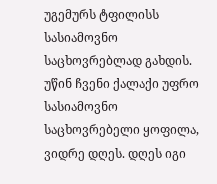უგემურს ტფილისს სასიამოვნო საცხოვრებლად გახდის.
უწინ ჩვენი ქალაქი უფრო სასიამოვნო საცხოვრებელი ყოფილა, ვიდრე დღეს. დღეს იგი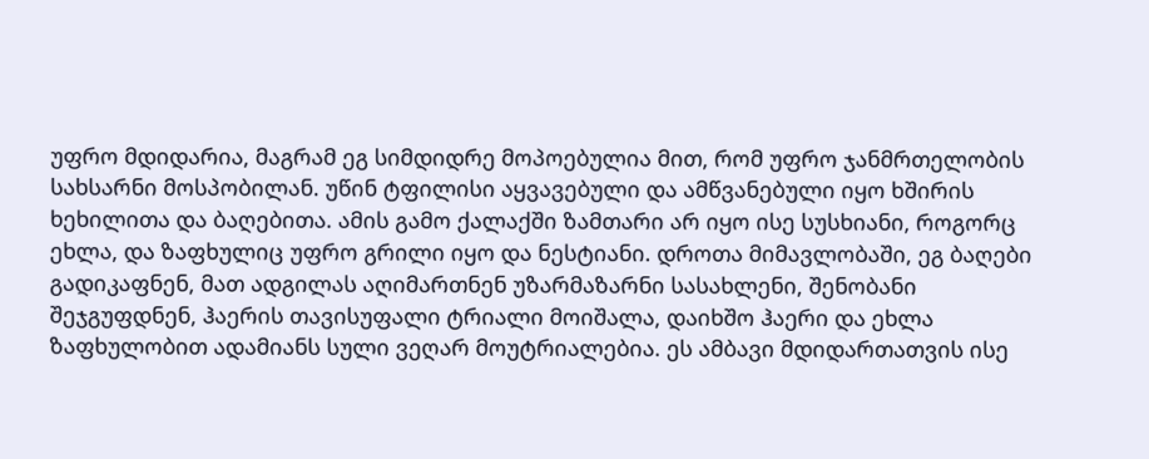უფრო მდიდარია, მაგრამ ეგ სიმდიდრე მოპოებულია მით, რომ უფრო ჯანმრთელობის სახსარნი მოსპობილან. უწინ ტფილისი აყვავებული და ამწვანებული იყო ხშირის ხეხილითა და ბაღებითა. ამის გამო ქალაქში ზამთარი არ იყო ისე სუსხიანი, როგორც ეხლა, და ზაფხულიც უფრო გრილი იყო და ნესტიანი. დროთა მიმავლობაში, ეგ ბაღები გადიკაფნენ, მათ ადგილას აღიმართნენ უზარმაზარნი სასახლენი, შენობანი შეჯგუფდნენ, ჰაერის თავისუფალი ტრიალი მოიშალა, დაიხშო ჰაერი და ეხლა ზაფხულობით ადამიანს სული ვეღარ მოუტრიალებია. ეს ამბავი მდიდართათვის ისე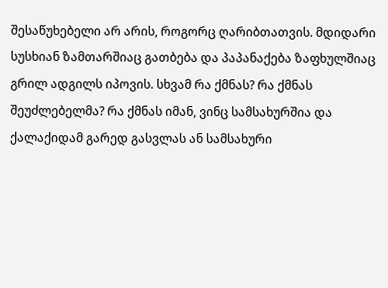შესაწუხებელი არ არის, როგორც ღარიბთათვის. მდიდარი სუსხიან ზამთარშიაც გათბება და პაპანაქება ზაფხულშიაც გრილ ადგილს იპოვის. სხვამ რა ქმნას? რა ქმნას შეუძლებელმა? რა ქმნას იმან, ვინც სამსახურშია და ქალაქიდამ გარედ გასვლას ან სამსახური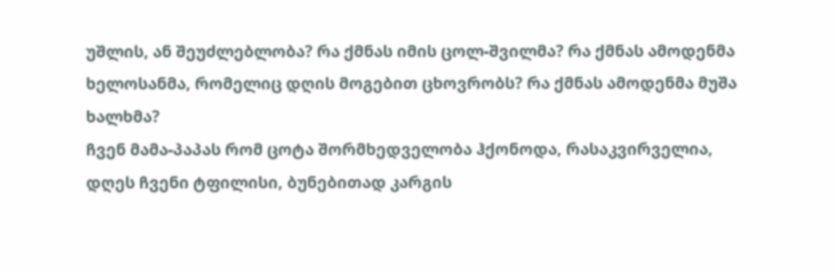უშლის, ან შეუძლებლობა? რა ქმნას იმის ცოლ-შვილმა? რა ქმნას ამოდენმა ხელოსანმა, რომელიც დღის მოგებით ცხოვრობს? რა ქმნას ამოდენმა მუშა ხალხმა?
ჩვენ მამა-პაპას რომ ცოტა შორმხედველობა ჰქონოდა, რასაკვირველია, დღეს ჩვენი ტფილისი, ბუნებითად კარგის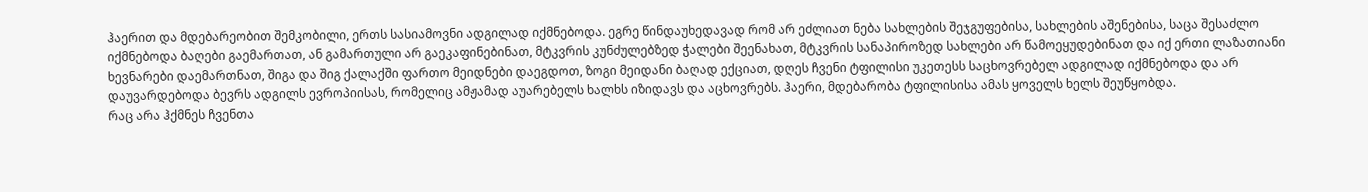ჰაერით და მდებარეობით შემკობილი, ერთს სასიამოვნი ადგილად იქმნებოდა. ეგრე წინდაუხედავად რომ არ ეძლიათ ნება სახლების შეჯგუფებისა, სახლების აშენებისა, საცა შესაძლო იქმნებოდა ბაღები გაემართათ, ან გამართული არ გაეკაფინებინათ, მტკვრის კუნძულებზედ ჭალები შეენახათ, მტკვრის სანაპიროზედ სახლები არ წამოეყუდებინათ და იქ ერთი ლაზათიანი ხევნარები დაემართნათ, შიგა და შიგ ქალაქში ფართო მეიდნები დაეგდოთ, ზოგი მეიდანი ბაღად ექციათ, დღეს ჩვენი ტფილისი უკეთესს საცხოვრებელ ადგილად იქმნებოდა და არ დაუვარდებოდა ბევრს ადგილს ევროპიისას, რომელიც ამჟამად აუარებელს ხალხს იზიდავს და აცხოვრებს. ჰაერი, მდებარობა ტფილისისა ამას ყოველს ხელს შეუწყობდა.
რაც არა ჰქმნეს ჩვენთა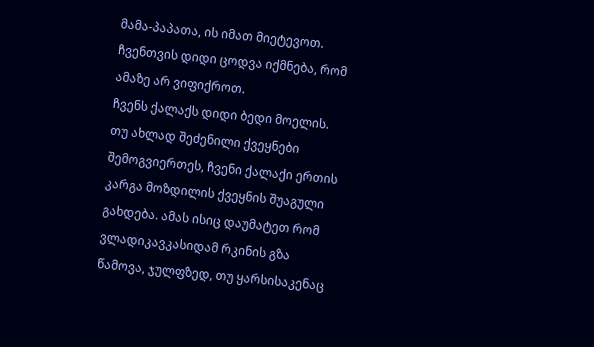მამა-პაპათა, ის იმათ მიეტევოთ. ჩვენთვის დიდი ცოდვა იქმნება, რომ ამაზე არ ვიფიქროთ.
ჩვენს ქალაქს დიდი ბედი მოელის. თუ ახლად შეძენილი ქვეყნები შემოგვიერთეს, ჩვენი ქალაქი ერთის კარგა მოზდილის ქვეყნის შუაგული გახდება. ამას ისიც დაუმატეთ რომ ვლადიკავკასიდამ რკინის გზა წამოვა, ჯულფზედ, თუ ყარსისაკენაც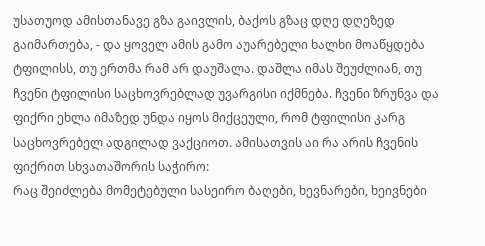უსათუოდ ამისთანავე გზა გაივლის, ბაქოს გზაც დღე დღეზედ გაიმართება, - და ყოველ ამის გამო აუარებელი ხალხი მოაწყდება ტფილისს, თუ ერთმა რამ არ დაუშალა. დაშლა იმას შეუძლიან, თუ ჩვენი ტფილისი საცხოვრებლად უვარგისი იქმნება. ჩვენი ზრუნვა და ფიქრი ეხლა იმაზედ უნდა იყოს მიქცეული, რომ ტფილისი კარგ საცხოვრებელ ადგილად ვაქციოთ. ამისათვის აი რა არის ჩვენის ფიქრით სხვათაშორის საჭირო:
რაც შეიძლება მომეტებული სასეირო ბაღები, ხევნარები, ხეივნები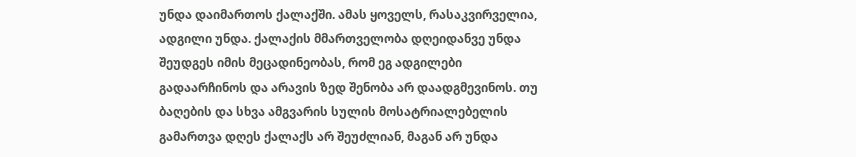უნდა დაიმართოს ქალაქში. ამას ყოველს, რასაკვირველია, ადგილი უნდა. ქალაქის მმართველობა დღეიდანვე უნდა შეუდგეს იმის მეცადინეობას, რომ ეგ ადგილები გადაარჩინოს და არავის ზედ შენობა არ დაადგმევინოს. თუ ბაღების და სხვა ამგვარის სულის მოსატრიალებელის გამართვა დღეს ქალაქს არ შეუძლიან, მაგან არ უნდა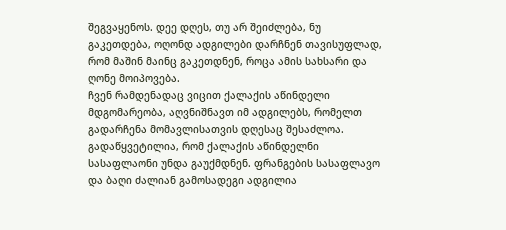შეგვაყენოს. დეე დღეს, თუ არ შეიძლება, ნუ გაკეთდება, ოღონდ ადგილები დარჩნენ თავისუფლად, რომ მაშინ მაინც გაკეთდნენ, როცა ამის სახსარი და ღონე მოიპოვება.
ჩვენ რამდენადაც ვიცით ქალაქის აწინდელი მდგომარეობა, აღვნიშნავთ იმ ადგილებს, რომელთ გადარჩენა მომავლისათვის დღესაც შესაძლოა. გადაწყვეტილია, რომ ქალაქის აწინდელნი სასაფლაონი უნდა გაუქმდნენ. ფრანგების სასაფლავო და ბაღი ძალიან გამოსადეგი ადგილია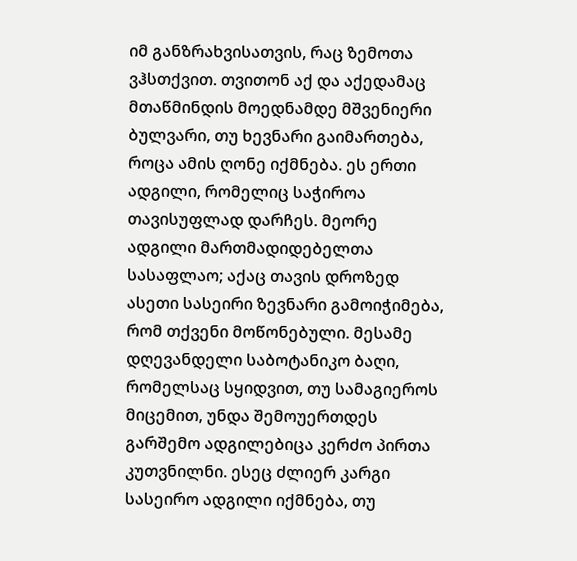იმ განზრახვისათვის, რაც ზემოთა ვჰსთქვით. თვითონ აქ და აქედამაც მთაწმინდის მოედნამდე მშვენიერი ბულვარი, თუ ხევნარი გაიმართება, როცა ამის ღონე იქმნება. ეს ერთი ადგილი, რომელიც საჭიროა თავისუფლად დარჩეს. მეორე ადგილი მართმადიდებელთა სასაფლაო; აქაც თავის დროზედ ასეთი სასეირი ზევნარი გამოიჭიმება, რომ თქვენი მოწონებული. მესამე დღევანდელი საბოტანიკო ბაღი, რომელსაც სყიდვით, თუ სამაგიეროს მიცემით, უნდა შემოუერთდეს გარშემო ადგილებიცა კერძო პირთა კუთვნილნი. ესეც ძლიერ კარგი სასეირო ადგილი იქმნება, თუ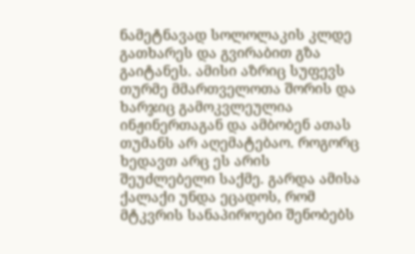ნამეტნავად სოლოლაკის კლდე გათხარეს და გვირაბით გზა გაიტანეს. ამისი აზრიც სუფევს თურმე მმართველოთა შორის და ხარჯიც გამოკვლეულია ინჟინერთაგან და ამბობენ ათას თუმანს არ აღემატებაო. როგორც ხედავთ არც ეს არის შეუძლებელი საქმე. გარდა ამისა ქალაქი უნდა ეცადოს, რომ მტკვრის სანაპიროები შენობებს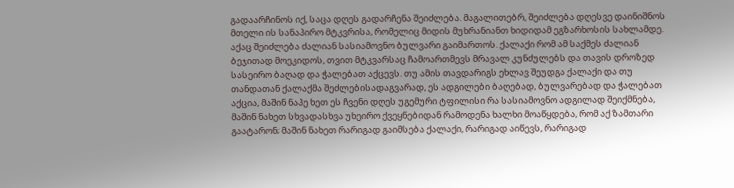გადაარჩინოს იქ, საცა დღეს გადარჩენა შეიძლება. მაგალითებრ, შეიძლება დღესვე დაინიშნოს მთელი ის სანაპირო მტკვრისა, რომელიც მიდის მუხრანიანთ ხიდიდამ ეგზარხოსის სახლამდე. აქაც შეიძლება ძალიან სასიამოვნო ბულვარი გაიმართოს. ქალაქი რომ ამ საქმეს ძალიან ბეჯითად მოეკიდოს, თვით მტკვარსაც ჩამოართმევს მრავალ კუნძულებს და თავის დროზედ სასეირო ბაღად და ჭალებათ აქცევს. თუ ამის თავდარიგს ეხლავ შეუდგა ქალაქი და თუ თანდათან ქალაქმა შეძლებისადაგვარად, ეს ადგილები ბაღებად, ბულვარებად და ჭალებათ აქცია, მაშინ ნაპე ხეთ ეს ჩვენი დღეს უგემური ტფილისი რა სასიამოვნო ადგილად შეიქმნება, მაშინ ნახეთ სხვადასხვა უხეირო ქვეყნებიდან რამოდენა ხალხი მოაწყდება, რომ აქ ზამთარი გაატარონ; მაშინ ნახეთ რარიგად გაიმსება ქალაქი, რარიგად აიწევს, რარიგად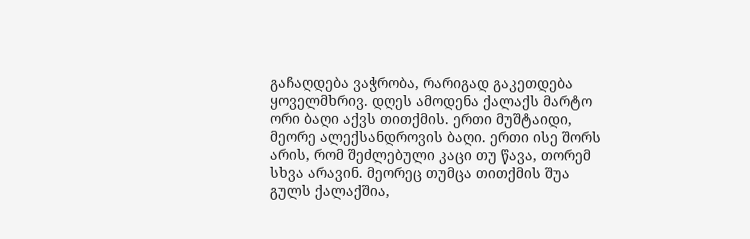გაჩაღდება ვაჭრობა, რარიგად გაკეთდება ყოველმხრივ. დღეს ამოდენა ქალაქს მარტო ორი ბაღი აქვს თითქმის. ერთი მუშტაიდი, მეორე ალექსანდროვის ბაღი. ერთი ისე შორს არის, რომ შეძლებული კაცი თუ წავა, თორემ სხვა არავინ. მეორეც თუმცა თითქმის შუა გულს ქალაქშია,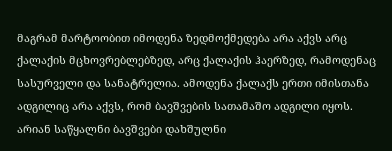მაგრამ მარტოობით იმოდენა ზედმოქმედება არა აქვს არც ქალაქის მცხოვრებლებზედ, არც ქალაქის ჰაერზედ, რამოდენაც სასურველი და სანატრელია. ამოდენა ქალაქს ერთი იმისთანა ადგილიც არა აქვს, რომ ბავშვების სათამაშო ადგილი იყოს. არიან საწყალნი ბავშვები დახშულნი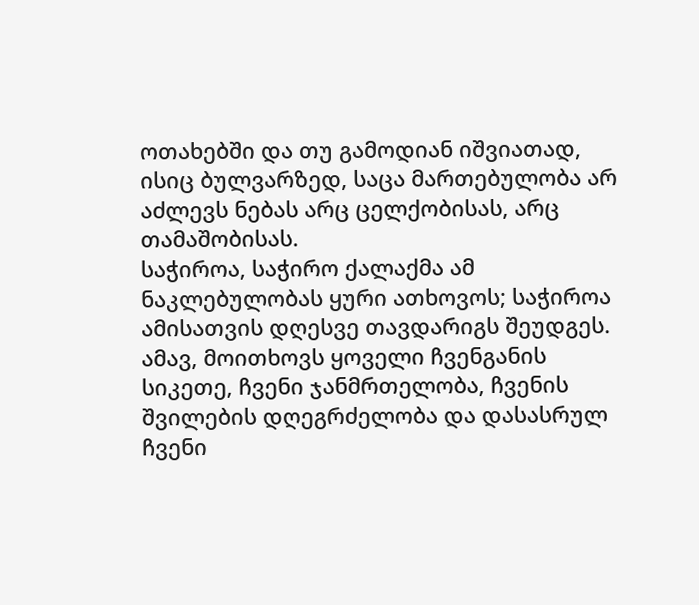ოთახებში და თუ გამოდიან იშვიათად, ისიც ბულვარზედ, საცა მართებულობა არ აძლევს ნებას არც ცელქობისას, არც თამაშობისას.
საჭიროა, საჭირო ქალაქმა ამ ნაკლებულობას ყური ათხოვოს; საჭიროა ამისათვის დღესვე თავდარიგს შეუდგეს. ამავ, მოითხოვს ყოველი ჩვენგანის სიკეთე, ჩვენი ჯანმრთელობა, ჩვენის შვილების დღეგრძელობა და დასასრულ ჩვენი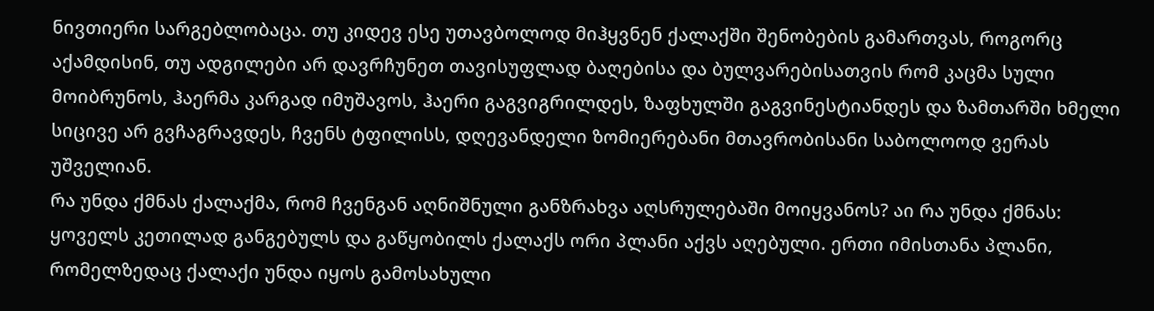ნივთიერი სარგებლობაცა. თუ კიდევ ესე უთავბოლოდ მიჰყვნენ ქალაქში შენობების გამართვას, როგორც აქამდისინ, თუ ადგილები არ დავრჩუნეთ თავისუფლად ბაღებისა და ბულვარებისათვის რომ კაცმა სული მოიბრუნოს, ჰაერმა კარგად იმუშავოს, ჰაერი გაგვიგრილდეს, ზაფხულში გაგვინესტიანდეს და ზამთარში ხმელი სიცივე არ გვჩაგრავდეს, ჩვენს ტფილისს, დღევანდელი ზომიერებანი მთავრობისანი საბოლოოდ ვერას უშველიან.
რა უნდა ქმნას ქალაქმა, რომ ჩვენგან აღნიშნული განზრახვა აღსრულებაში მოიყვანოს? აი რა უნდა ქმნას:
ყოველს კეთილად განგებულს და გაწყობილს ქალაქს ორი პლანი აქვს აღებული. ერთი იმისთანა პლანი, რომელზედაც ქალაქი უნდა იყოს გამოსახული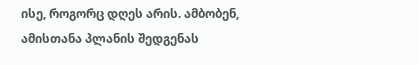ისე, როგორც დღეს არის. ამბობენ, ამისთანა პლანის შედგენას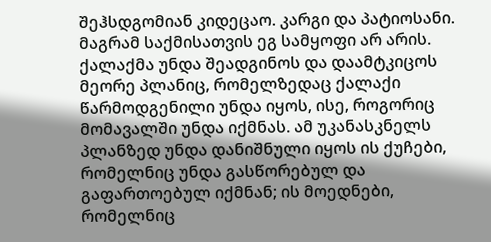შეჰსდგომიან კიდეცაო. კარგი და პატიოსანი. მაგრამ საქმისათვის ეგ სამყოფი არ არის. ქალაქმა უნდა შეადგინოს და დაამტკიცოს მეორე პლანიც, რომელზედაც ქალაქი წარმოდგენილი უნდა იყოს, ისე, როგორიც მომავალში უნდა იქმნას. ამ უკანასკნელს პლანზედ უნდა დანიშნული იყოს ის ქუჩები, რომელნიც უნდა გასწორებულ და გაფართოებულ იქმნან; ის მოედნები, რომელნიც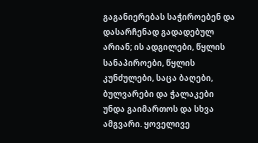გაგანიერებას საჭიროებენ და დასარჩენად გადადებულ არიან; ის ადგილები, წყლის სანაპიროები, წყლის კუნძულები, საცა ბაღები, ბულვარები და ჭალაკები უნდა გაიმართოს და სხვა ამგვარი. ყოველივე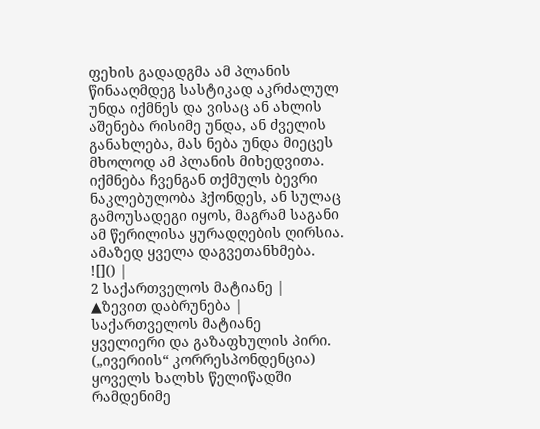ფეხის გადადგმა ამ პლანის წინააღმდეგ სასტიკად აკრძალულ უნდა იქმნეს და ვისაც ან ახლის აშენება რისიმე უნდა, ან ძველის განახლება, მას ნება უნდა მიეცეს მხოლოდ ამ პლანის მიხედვითა.
იქმნება ჩვენგან თქმულს ბევრი ნაკლებულობა ჰქონდეს, ან სულაც გამოუსადეგი იყოს, მაგრამ საგანი ამ წერილისა ყურადღების ღირსია. ამაზედ ყველა დაგვეთანხმება.
![]() |
2 საქართველოს მატიანე |
▲ზევით დაბრუნება |
საქართველოს მატიანე
ყველიერი და გაზაფხულის პირი.
(„ივერიის“ კორრესპონდენცია)
ყოველს ხალხს წელიწადში რამდენიმე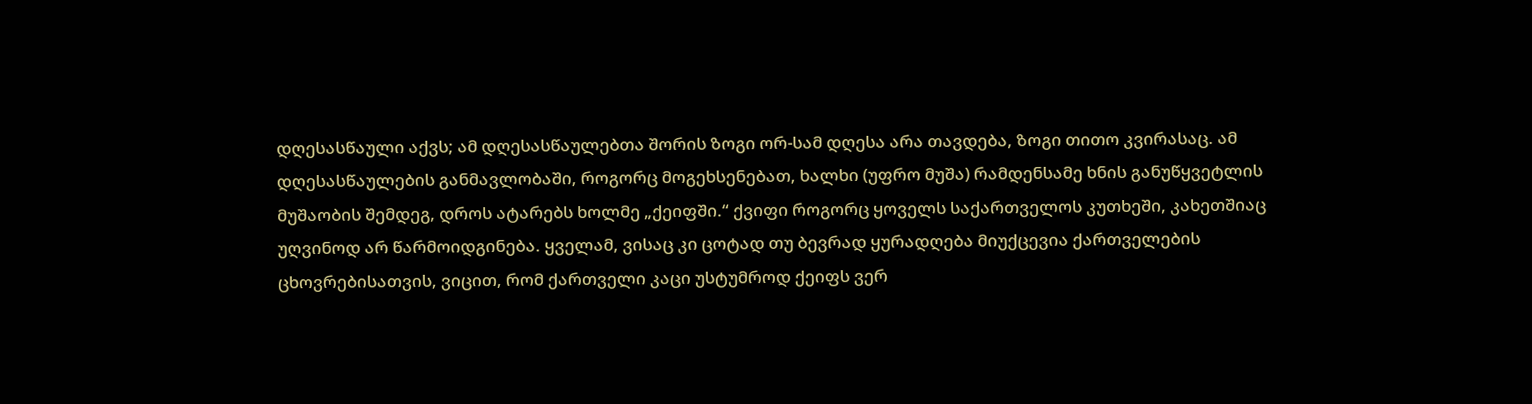დღესასწაული აქვს; ამ დღესასწაულებთა შორის ზოგი ორ-სამ დღესა არა თავდება, ზოგი თითო კვირასაც. ამ დღესასწაულების განმავლობაში, როგორც მოგეხსენებათ, ხალხი (უფრო მუშა) რამდენსამე ხნის განუწყვეტლის მუშაობის შემდეგ, დროს ატარებს ხოლმე „ქეიფში.“ ქვიფი როგორც ყოველს საქართველოს კუთხეში, კახეთშიაც უღვინოდ არ წარმოიდგინება. ყველამ, ვისაც კი ცოტად თუ ბევრად ყურადღება მიუქცევია ქართველების ცხოვრებისათვის, ვიცით, რომ ქართველი კაცი უსტუმროდ ქეიფს ვერ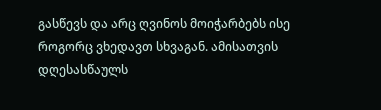გასწევს და არც ღვინოს მოიჭარბებს ისე როგორც ვხედავთ სხვაგან. ამისათვის დღესასწაულს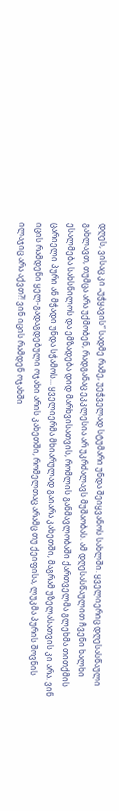დღეს, ვისაც კი „უჭყავის“ სადმე რამე, უეჭველად სტუმარი უნდა შეიყვანოს სახლში. ყველიერიც დღესასწაული გახლავთ, თუმცა არა უქმობენ, რადგანაც ეკკლესია არ უკრძალავს მუშაობას. ამ დღესასწაულით ჩვენი ხალხი ესალმება სახსნილოს და ემზადება დიდ მარხვისათვის, რომლის განმავლობაში ქართველმა გლეხმა თითქმის ცარიელი პური ან მჭადი უნდა სჭამოს... ყველიერმა მხიარულად გაიარა კახეთში, მაგრამ უზელასათვის კი არა. ვინ იცის რამდენი ყელ-გადაგდებული ოჯახი არის კახეთში, რომელთაც არამც თუ ქეიფისა, ლუკმა პურის შოვნის ილაჯიც არა აქვთ?! ვინ იცის რამდენ ოჯახში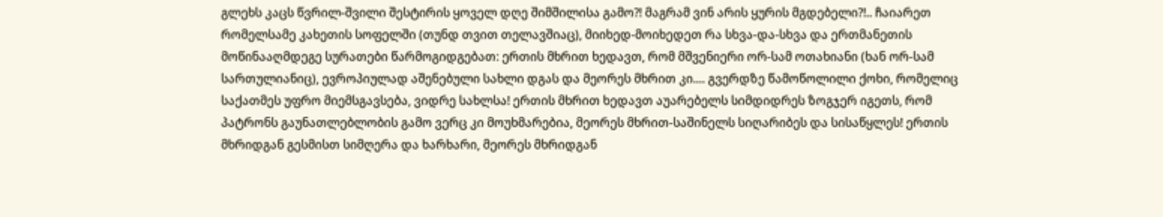გლეხს კაცს წვრილ-შვილი შესტირის ყოველ დღე შიმშილისა გამო?! მაგრამ ვინ არის ყურის მგდებელი?!.. ჩაიარეთ რომელსამე კახეთის სოფელში (თუნდ თვით თელავშიაც), მიიხედ-მოიხედეთ რა სხვა-და-სხვა და ერთმანეთის მოწინააღმდეგე სურათები წარმოგიდგებათ: ერთის მხრით ხედავთ, რომ მშვენიერი ორ-სამ ოთახიანი (ხან ორ-სამ სართულიანიც), ევროპიულად აშენებული სახლი დგას და მეორეს მხრით კი.... გვერდზე წამოწოლილი ქოხი, რომელიც საქათმეს უფრო მიემსგავსება, ვიდრე სახლსა! ერთის მხრით ხედავთ აუარებელს სიმდიდრეს ზოგჯერ იგეთს, რომ პატრონს გაუნათლებლობის გამო ვერც კი მოუხმარებია, მეორეს მხრით-საშინელს სიღარიბეს და სისაწყლეს! ერთის მხრიდგან გესმისთ სიმღერა და ხარხარი, მეორეს მხრიდგან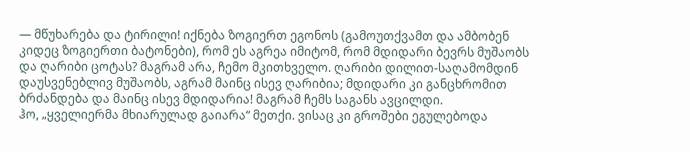— მწუხარება და ტირილი! იქნება ზოგიერთ ეგონოს (გამოუთქვამთ და ამბობენ კიდეც ზოგიერთი ბატონები), რომ ეს აგრეა იმიტომ, რომ მდიდარი ბევრს მუშაობს და ღარიბი ცოტას? მაგრამ არა, ჩემო მკითხველო. ღარიბი დილით-საღამომდინ დაუსვენებლივ მუშაობს, აგრამ მაინც ისევ ღარიბია; მდიდარი კი განცხრომით ბრძანდება და მაინც ისევ მდიდარია! მაგრამ ჩემს საგანს ავცილდი.
ჰო, „ყველიერმა მხიარულად გაიარა“ მეთქი. ვისაც კი გროშები ეგულებოდა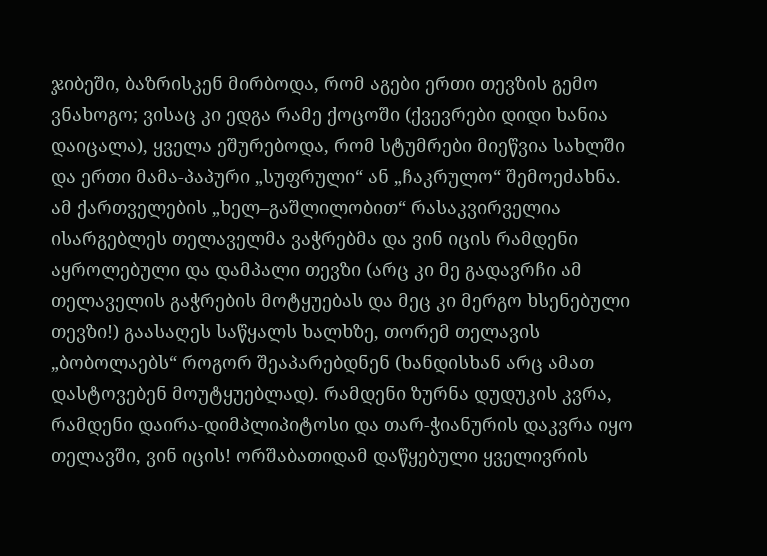ჯიბეში, ბაზრისკენ მირბოდა, რომ აგები ერთი თევზის გემო ვნახოგო; ვისაც კი ედგა რამე ქოცოში (ქვევრები დიდი ხანია დაიცალა), ყველა ეშურებოდა, რომ სტუმრები მიეწვია სახლში და ერთი მამა-პაპური „სუფრული“ ან „ჩაკრულო“ შემოეძახნა. ამ ქართველების „ხელ–გაშლილობით“ რასაკვირველია ისარგებლეს თელაველმა ვაჭრებმა და ვინ იცის რამდენი აყროლებული და დამპალი თევზი (არც კი მე გადავრჩი ამ თელაველის გაჭრების მოტყუებას და მეც კი მერგო ხსენებული თევზი!) გაასაღეს საწყალს ხალხზე, თორემ თელავის „ბობოლაებს“ როგორ შეაპარებდნენ (ხანდისხან არც ამათ დასტოვებენ მოუტყუებლად). რამდენი ზურნა დუდუკის კვრა, რამდენი დაირა-დიმპლიპიტოსი და თარ-ჭიანურის დაკვრა იყო თელავში, ვინ იცის! ორშაბათიდამ დაწყებული ყველივრის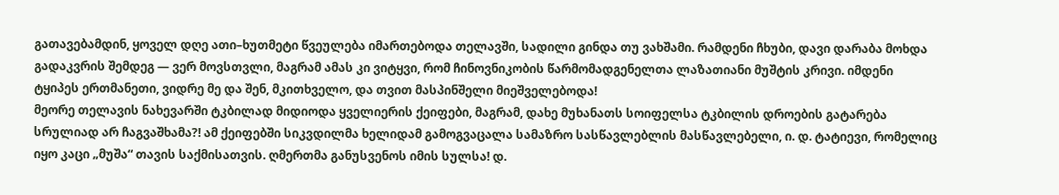გათავებამდინ, ყოველ დღე ათი–ხუთმეტი წვეულება იმართებოდა თელავში, სადილი გინდა თუ ვახშამი. რამდენი ჩხუბი, დავი დარაბა მოხდა გადაკვრის შემდეგ — ვერ მოვსთვლი, მაგრამ ამას კი ვიტყვი, რომ ჩინოვნიკობის წარმომადგენელთა ლაზათიანი მუშტის კრივი. იმდენი ტყიპეს ერთმანეთი, ვიდრე მე და შენ, მკითხველო, და თვით მასპინშელი მიეშველებოდა!
მეორე თელავის ნახევარში ტკბილად მიდიოდა ყველიერის ქეიფები, მაგრამ, დახე მუხანათს სოიფელსა ტკბილის დროების გატარება სრულიად არ ჩაგვაშხამა?! ამ ქეიფებში სიკვდილმა ხელიდამ გამოგვაცალა სამაზრო სასწავლებლის მასწავლებელი, ი. დ. ტატიევი, რომელიც იყო კაცი „მუშა“ თავის საქმისათვის. ღმერთმა განუსვენოს იმის სულსა! დ.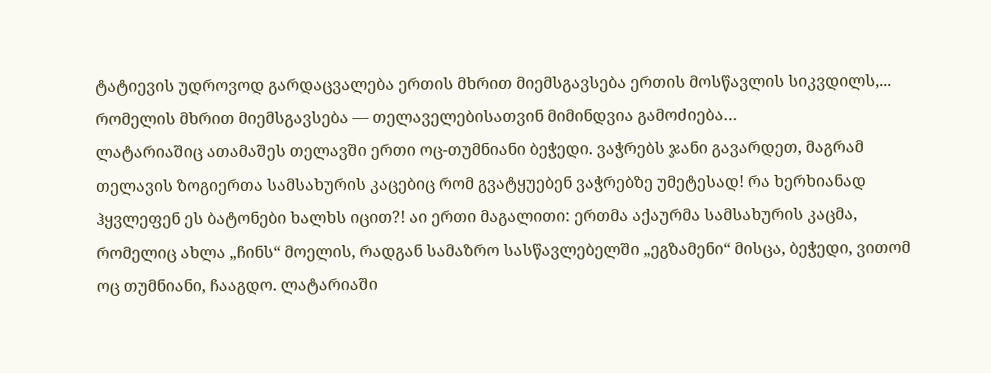ტატიევის უდროვოდ გარდაცვალება ერთის მხრით მიემსგავსება ერთის მოსწავლის სიკვდილს,... რომელის მხრით მიემსგავსება — თელაველებისათვინ მიმინდვია გამოძიება…
ლატარიაშიც ათამაშეს თელავში ერთი ოც-თუმნიანი ბეჭედი. ვაჭრებს ჯანი გავარდეთ, მაგრამ თელავის ზოგიერთა სამსახურის კაცებიც რომ გვატყუებენ ვაჭრებზე უმეტესად! რა ხერხიანად ჰყვლეფენ ეს ბატონები ხალხს იცით?! აი ერთი მაგალითი: ერთმა აქაურმა სამსახურის კაცმა, რომელიც ახლა „ჩინს“ მოელის, რადგან სამაზრო სასწავლებელში „ეგზამენი“ მისცა, ბეჭედი, ვითომ ოც თუმნიანი, ჩააგდო. ლატარიაში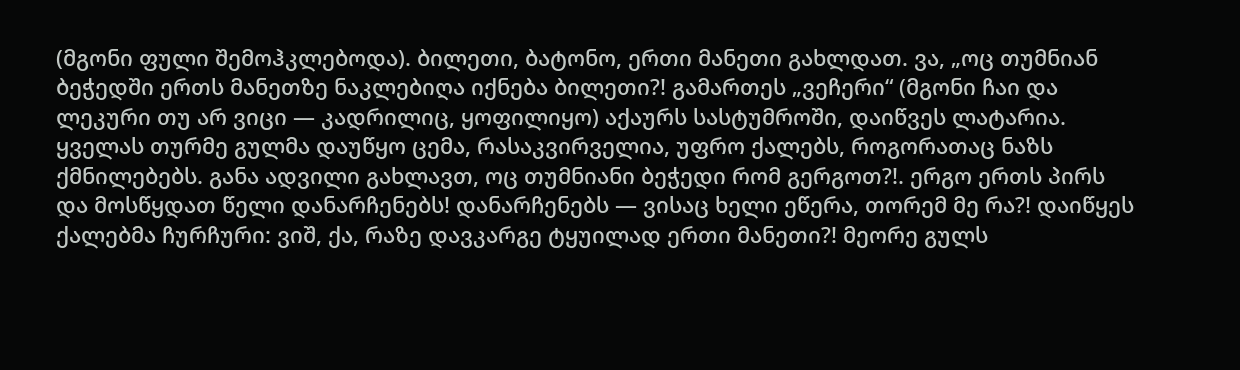(მგონი ფული შემოჰკლებოდა). ბილეთი, ბატონო, ერთი მანეთი გახლდათ. ვა, „ოც თუმნიან ბეჭედში ერთს მანეთზე ნაკლებიღა იქნება ბილეთი?! გამართეს „ვეჩერი“ (მგონი ჩაი და ლეკური თუ არ ვიცი — კადრილიც, ყოფილიყო) აქაურს სასტუმროში, დაიწვეს ლატარია. ყველას თურმე გულმა დაუწყო ცემა, რასაკვირველია, უფრო ქალებს, როგორათაც ნაზს ქმნილებებს. განა ადვილი გახლავთ, ოც თუმნიანი ბეჭედი რომ გერგოთ?!. ერგო ერთს პირს და მოსწყდათ წელი დანარჩენებს! დანარჩენებს — ვისაც ხელი ეწერა, თორემ მე რა?! დაიწყეს ქალებმა ჩურჩური: ვიშ, ქა, რაზე დავკარგე ტყუილად ერთი მანეთი?! მეორე გულს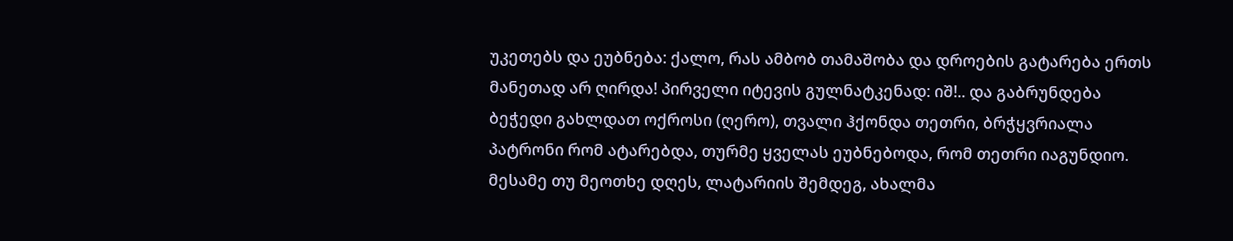უკეთებს და ეუბნება: ქალო, რას ამბობ თამაშობა და დროების გატარება ერთს მანეთად არ ღირდა! პირველი იტევის გულნატკენად: იშ!.. და გაბრუნდება ბეჭედი გახლდათ ოქროსი (ღერო), თვალი ჰქონდა თეთრი, ბრჭყვრიალა პატრონი რომ ატარებდა, თურმე ყველას ეუბნებოდა, რომ თეთრი იაგუნდიო. მესამე თუ მეოთხე დღეს, ლატარიის შემდეგ, ახალმა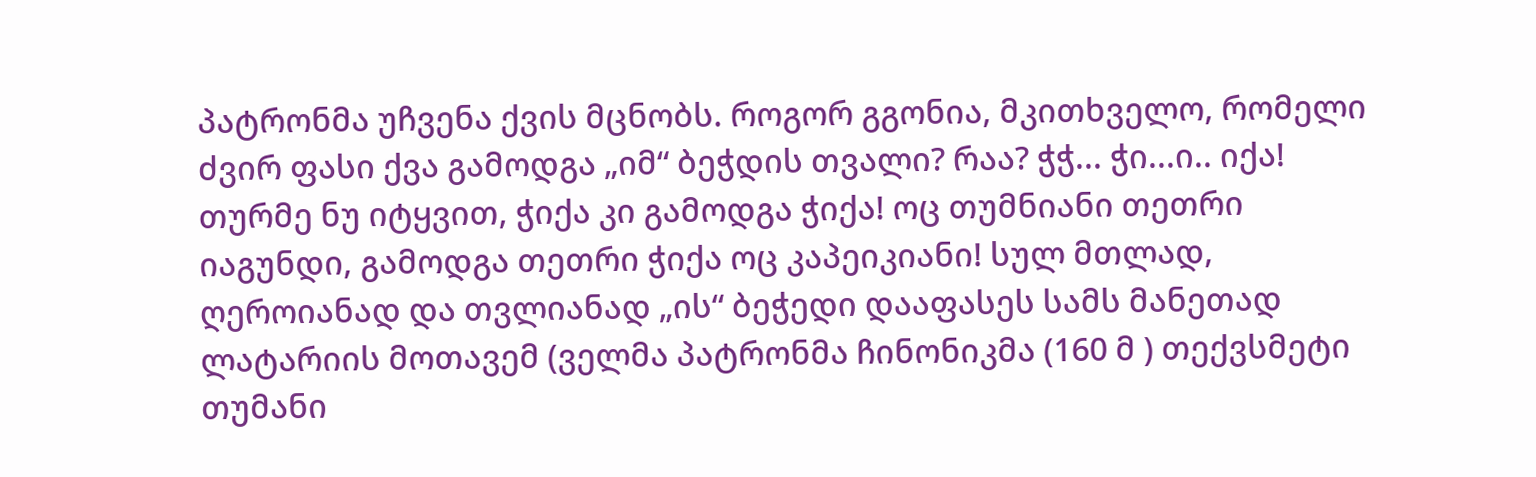პატრონმა უჩვენა ქვის მცნობს. როგორ გგონია, მკითხველო, რომელი ძვირ ფასი ქვა გამოდგა „იმ“ ბეჭდის თვალი? რაა? ჭჭ... ჭი...ი.. იქა! თურმე ნუ იტყვით, ჭიქა კი გამოდგა ჭიქა! ოც თუმნიანი თეთრი იაგუნდი, გამოდგა თეთრი ჭიქა ოც კაპეიკიანი! სულ მთლად, ღეროიანად და თვლიანად „ის“ ბეჭედი დააფასეს სამს მანეთად ლატარიის მოთავემ (ველმა პატრონმა ჩინონიკმა (160 მ ) თექვსმეტი თუმანი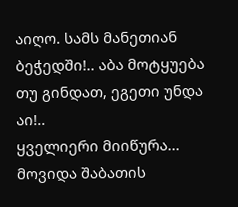აიღო. სამს მანეთიან ბეჭედში!.. აბა მოტყუება თუ გინდათ, ეგეთი უნდა აი!..
ყველიერი მიიწურა... მოვიდა შაბათის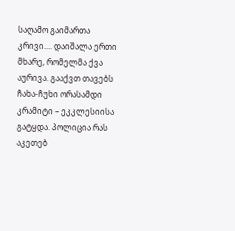საღამო გაიმართა კრივი.... დაიშალა ერთი მხარე, რომელმა ქვა აურივა. გააქვთ თავებს ჩახა-ჩუხი ორასამდი კრამიტი – ეკკლესიისა გატყდა. პოლიცია რას აკეთებ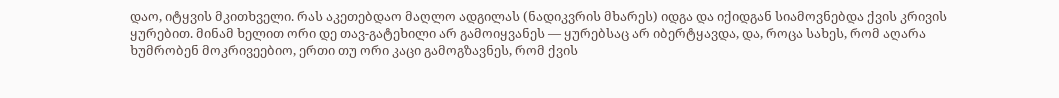დაო, იტყვის მკითხველი. რას აკეთებდაო მაღლო ადგილას (ნადიკვრის მხარეს) იდგა და იქიდგან სიამოვნებდა ქვის კრივის ყურებით. მინამ ხელით ორი დე თავ-გატეხილი არ გამოიყვანეს — ყურებსაც არ იბერტყავდა, და, როცა სახეს, რომ აღარა ხუმრობენ მოკრივეებიო, ერთი თუ ორი კაცი გამოგზავნეს, რომ ქვის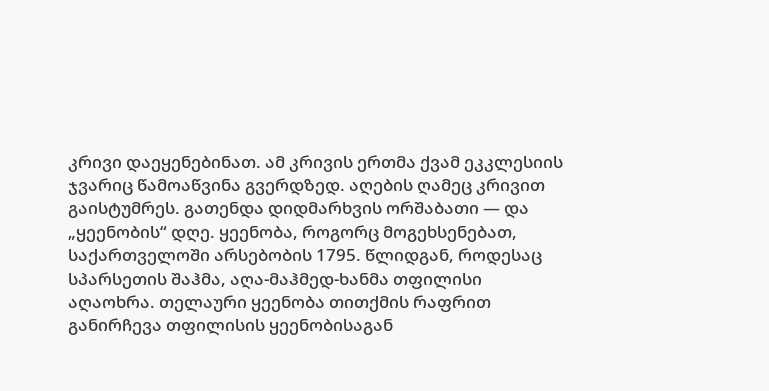კრივი დაეყენებინათ. ამ კრივის ერთმა ქვამ ეკკლესიის ჯვარიც წამოაწვინა გვერდზედ. აღების ღამეც კრივით გაისტუმრეს. გათენდა დიდმარხვის ორშაბათი ― და „ყეენობის“ დღე. ყეენობა, როგორც მოგეხსენებათ, საქართველოში არსებობის 1795. წლიდგან, როდესაც სპარსეთის შაჰმა, აღა-მაჰმედ-ხანმა თფილისი აღაოხრა. თელაური ყეენობა თითქმის რაფრით განირჩევა თფილისის ყეენობისაგან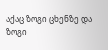აქაც ზოგი ცხენზე და ზოგი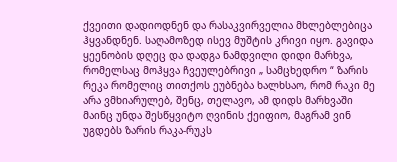ქვეითი დადიოდნენ და რასაკვირველია მხლებლებიცა ჰყვანდნენ. საღამოზედ ისევ მუშტის კრივი იყო. გავიდა ყეენობის დღეც და დადგა ნამდვილი დიდი მარხვა, რომელსაც მოჰყვა ჩვეულებრივი „ სამცხედრო “ ზარის რეკა რომელიც თითქოს ეუბნება ხალხსაო, რომ რაკი მე არა ვმხიარულებ, შენც, თელავო, ამ დიდს მარხვაში მაინც უნდა შესწყვიტო ღვინის ქეიფიო, მაგრამ ვინ უგდებს ზარის რაკა-რუკს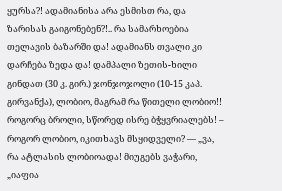ყურსა?! ადამიანისა არა ესმისთ რა, და ზარისას გაიგონებენ?!.. რა სამარხოებია თელავის ბაზარში და! ადამიანს თვალი კი დარჩება ზედა და! დამპალი ზეთის-ხილი გინდათ (30 კ. გირ.) ჯონჯოჯოლი (10-15 კაპ. გირვანქა), ლობიო, მაგრამ რა წითელი ლობიო!! როგორც ბროლი, სწორედ ისრე ბჭყვრიალებს! – როგორ ლობიო, იკითხავს მსყიდველი? — „ვა, რა ატლასის ლობიოადა! მიუგებს ვაჭარი, „იაფია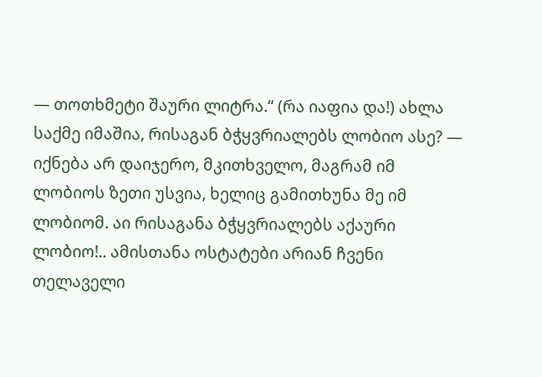― თოთხმეტი შაური ლიტრა.“ (რა იაფია და!) ახლა საქმე იმაშია, რისაგან ბჭყვრიალებს ლობიო ასე? — იქნება არ დაიჯერო, მკითხველო, მაგრამ იმ ლობიოს ზეთი უსვია, ხელიც გამითხუნა მე იმ ლობიომ. აი რისაგანა ბჭყვრიალებს აქაური ლობიო!.. ამისთანა ოსტატები არიან ჩვენი თელაველი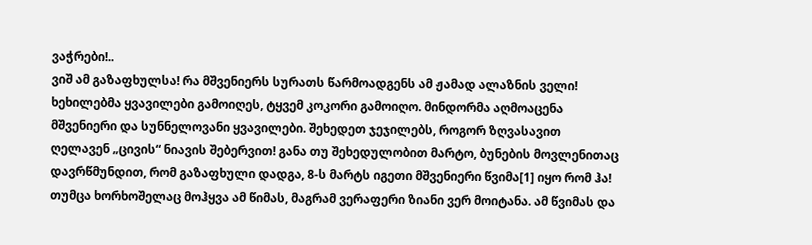ვაჭრები!..
ვიშ ამ გაზაფხულსა! რა მშვენიერს სურათს წარმოადგენს ამ ჟამად ალაზნის ველი! ხეხილებმა ყვავილები გამოიღეს, ტყვემ კოკორი გამოიღო. მინდორმა აღმოაცენა მშვენიერი და სუნნელოვანი ყვავილები. შეხედეთ ჯეჯილებს, როგორ ზღვასავით ღელავენ „ცივის“ ნიავის შებერვით! განა თუ შეხედულობით მარტო, ბუნების მოვლენითაც დავრწმუნდით, რომ გაზაფხული დადგა, 8-ს მარტს იგეთი მშვენიერი წვიმა[1] იყო რომ ჰა! თუმცა ხორხოშელაც მოჰყვა ამ წიმას, მაგრამ ვერაფერი ზიანი ვერ მოიტანა. ამ წვიმას და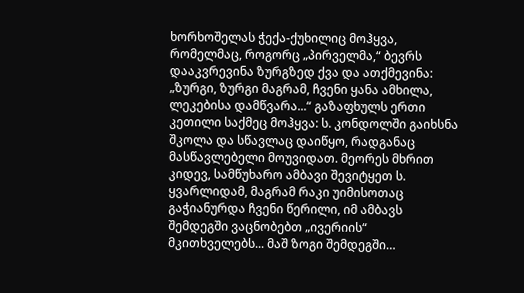ხორხოშელას ჭექა-ქუხილიც მოჰყვა, რომელმაც, როგორც „პირველმა,“ ბევრს დააკვრევინა ზურგზედ ქვა და ათქმევინა: „ზურგი, ზურგი მაგრამ, ჩვენი ყანა ამხილა, ლეკებისა დამწვარა...“ გაზაფხულს ერთი კეთილი საქმეც მოჰყვა: ს. კონდოლში გაიხსნა შკოლა და სწავლაც დაიწყო, რადგანაც მასწავლებელი მოუვიდათ. მეორეს მხრით კიდევ, სამწუხარო ამბავი შევიტყეთ ს. ყვარლიდამ, მაგრამ რაკი უიმისოთაც გაჭიანურდა ჩვენი წერილი, იმ ამბავს შემდეგში ვაცნობებთ „ივერიის“ მკითხველებს... მაშ ზოგი შემდეგში…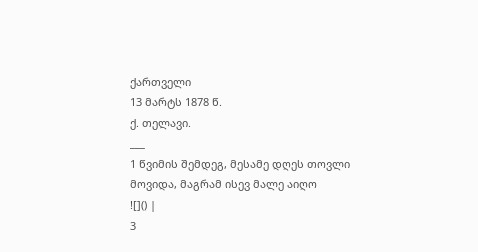ქართველი
13 მარტს 1878 წ.
ქ. თელავი.
___
1 წვიმის შემდეგ, მესამე დღეს თოვლი მოვიდა, მაგრამ ისევ მალე აიღო
![]() |
3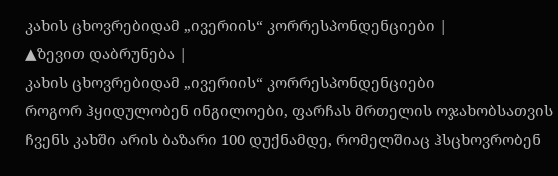კახის ცხოვრებიდამ „ივერიის“ კორრესპონდენციები |
▲ზევით დაბრუნება |
კახის ცხოვრებიდამ „ივერიის“ კორრესპონდენციები
როგორ ჰყიდულობენ ინგილოები, ფარჩას მრთელის ოჯახობსათვის
ჩვენს კახში არის ბაზარი 100 დუქნამდე, რომელშიაც ჰსცხოვრობენ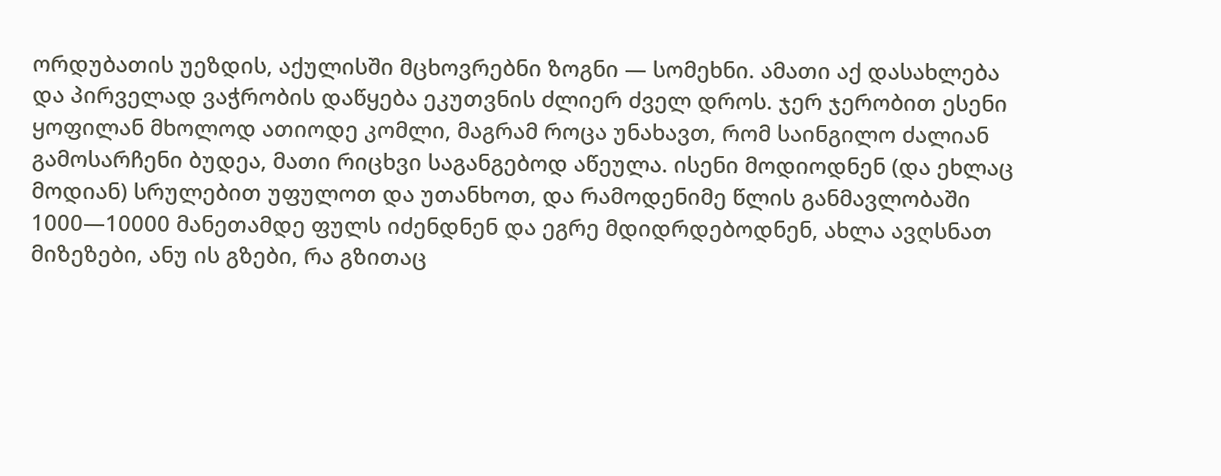ორდუბათის უეზდის, აქულისში მცხოვრებნი ზოგნი — სომეხნი. ამათი აქ დასახლება და პირველად ვაჭრობის დაწყება ეკუთვნის ძლიერ ძველ დროს. ჯერ ჯერობით ესენი ყოფილან მხოლოდ ათიოდე კომლი, მაგრამ როცა უნახავთ, რომ საინგილო ძალიან გამოსარჩენი ბუდეა, მათი რიცხვი საგანგებოდ აწეულა. ისენი მოდიოდნენ (და ეხლაც მოდიან) სრულებით უფულოთ და უთანხოთ, და რამოდენიმე წლის განმავლობაში 1000—10000 მანეთამდე ფულს იძენდნენ და ეგრე მდიდრდებოდნენ, ახლა ავღსნათ მიზეზები, ანუ ის გზები, რა გზითაც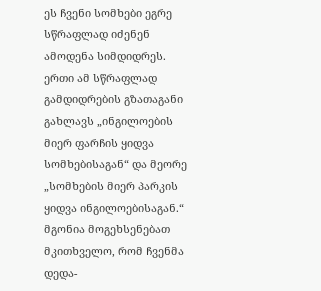ეს ჩვენი სომხები ეგრე სწრაფლად იძენენ ამოდენა სიმდიდრეს. ერთი ამ სწრაფლად გამდიდრების გზათაგანი გახლავს „ინგილოების მიერ ფარჩის ყიდვა სომხებისაგან“ და მეორე „სომხების მიერ პარკის ყიდვა ინგილოებისაგან.“
მგონია მოგეხსენებათ მკითხველო, რომ ჩვენმა დედა-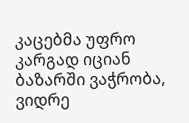კაცებმა უფრო კარგად იციან ბაზარში ვაჭრობა, ვიდრე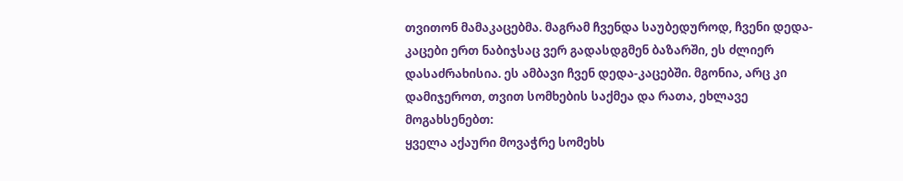თვითონ მამაკაცებმა. მაგრამ ჩვენდა საუბედუროდ, ჩვენი დედა-კაცები ერთ ნაბიჯსაც ვერ გადასდგმენ ბაზარში, ეს ძლიერ დასაძრახისია. ეს ამბავი ჩვენ დედა-კაცებში. მგონია, არც კი დამიჯეროთ, თვით სომხების საქმეა და რათა, ეხლავე მოგახსენებთ:
ყველა აქაური მოვაჭრე სომეხს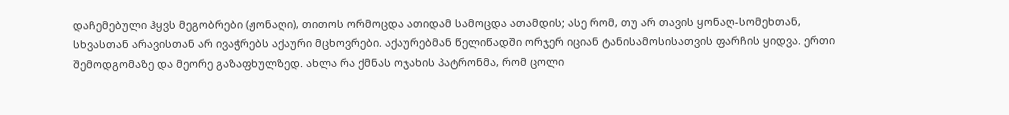დაჩემებული ჰყვს მეგობრები (ჟონაღი), თითოს ორმოცდა ათიდამ სამოცდა ათამდის; ასე რომ, თუ არ თავის ყონაღ-სომეხთან, სხვასთან არავისთან არ ივაჭრებს აქაური მცხოვრები. აქაურებმან წელიწადში ორჯერ იციან ტანისამოსისათვის ფარჩის ყიდვა. ერთი შემოდგომაზე და მეორე გაზაფხულზედ. ახლა რა ქმნას ოჯახის პატრონმა, რომ ცოლი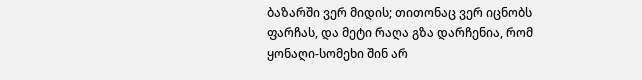ბაზარში ვერ მიდის; თითონაც ვერ იცნობს ფარჩას, და მეტი რაღა გზა დარჩენია, რომ ყონაღი-სომეხი შინ არ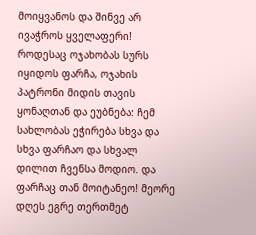მოიყვანოს და შინვე არ ივაჭროს ყველაფერი! როდესაც ოჯახობას სურს იყიდოს ფარჩა, ოჯახის პატრონი მიდის თავის ყონაღთან და ეუბნება: ჩემ სახლობას ეჭირება სხვა და სხვა ფარჩაო და სხვალ დილით ჩვენსა მოდიო. და ფარჩაც თან მოიტანეო! მეორე დღეს ეგრე თერთმეტ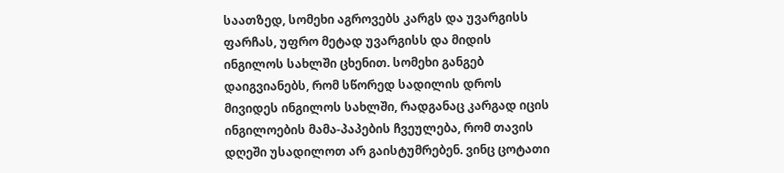საათზედ, სომეხი აგროვებს კარგს და უვარგისს ფარჩას, უფრო მეტად უვარგისს და მიდის ინგილოს სახლში ცხენით. სომეხი განგებ დაიგვიანებს, რომ სწორედ სადილის დროს მივიდეს ინგილოს სახლში, რადგანაც კარგად იცის ინგილოების მამა-პაპების ჩვეულება, რომ თავის დღეში უსადილოთ არ გაისტუმრებენ. ვინც ცოტათი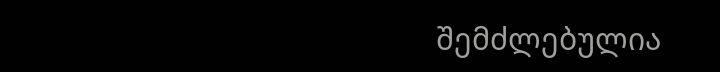შემძლებულია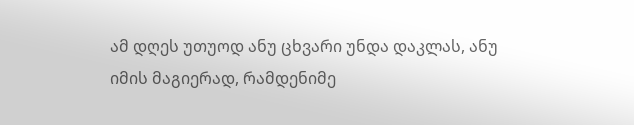ამ დღეს უთუოდ ანუ ცხვარი უნდა დაკლას, ანუ იმის მაგიერად, რამდენიმე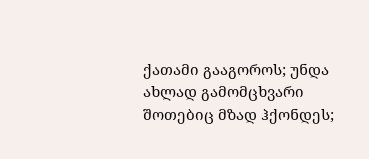ქათამი გააგოროს; უნდა ახლად გამომცხვარი შოთებიც მზად ჰქონდეს;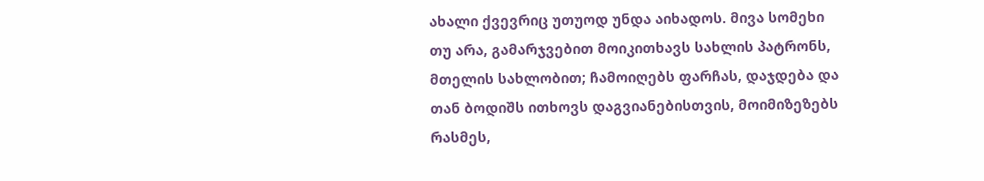ახალი ქვევრიც უთუოდ უნდა აიხადოს. მივა სომეხი თუ არა, გამარჯვებით მოიკითხავს სახლის პატრონს, მთელის სახლობით; ჩამოიღებს ფარჩას, დაჯდება და თან ბოდიშს ითხოვს დაგვიანებისთვის, მოიმიზეზებს რასმეს,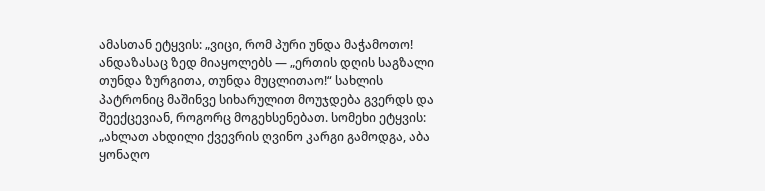ამასთან ეტყვის: „ვიცი, რომ პური უნდა მაჭამოთო! ანდაზასაც ზედ მიაყოლებს — „ერთის დღის საგზალი თუნდა ზურგითა, თუნდა მუცლითაო!“ სახლის პატრონიც მაშინვე სიხარულით მოუჯდება გვერდს და შეექცევიან, როგორც მოგეხსენებათ. სომეხი ეტყვის: „ახლათ ახდილი ქვევრის ღვინო კარგი გამოდგა, აბა ყონაღო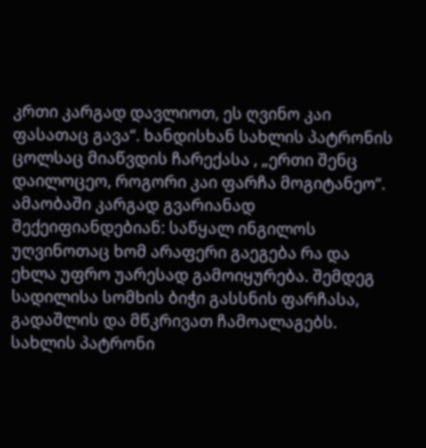კრთი კარგად დავლიოთ, ეს ღვინო კაი ფასათაც გავა“. ხანდისხან სახლის პატრონის ცოლსაც მიაწვდის ჩარექასა , „ერთი შენც დაილოცეო, როგორი კაი ფარჩა მოგიტანეო“. ამაობაში კარგად გვარიანად შექეიფიანდებიან: საწყალ ინგილოს უღვინოთაც ხომ არაფერი გაეგება რა და ეხლა უფრო უარესად გამოიყურება. შემდეგ სადილისა სომხის ბიჭი გასსნის ფარჩასა, გადაშლის და მწკრივათ ჩამოალაგებს. სახლის პატრონი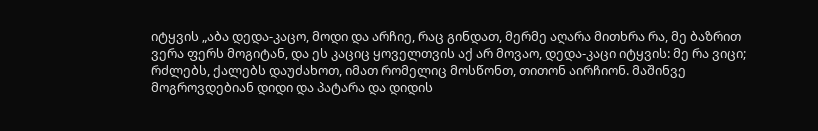იტყვის „აბა დედა-კაცო, მოდი და არჩიე, რაც გინდათ, მერმე აღარა მითხრა რა, მე ბაზრით ვერა ფერს მოგიტან, და ეს კაციც ყოველთვის აქ არ მოვაო, დედა-კაცი იტყვის: მე რა ვიცი; რძლებს, ქალებს დაუძახოთ, იმათ რომელიც მოსწონთ, თითონ აირჩიონ. მაშინვე მოგროვდებიან დიდი და პატარა და დიდის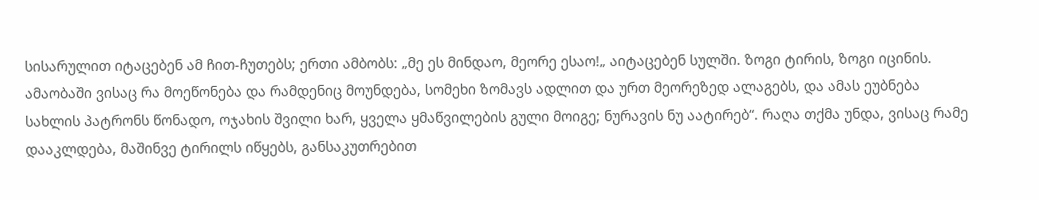სისარულით იტაცებენ ამ ჩით-ჩუთებს; ერთი ამბობს: „მე ეს მინდაო, მეორე ესაო!„ აიტაცებენ სულში. ზოგი ტირის, ზოგი იცინის. ამაობაში ვისაც რა მოეწონება და რამდენიც მოუნდება, სომეხი ზომავს ადლით და ურთ მეორეზედ ალაგებს, და ამას ეუბნება სახლის პატრონს წონადო, ოჯახის შვილი ხარ, ყველა ყმაწვილების გული მოიგე; ნურავის ნუ აატირებ“. რაღა თქმა უნდა, ვისაც რამე დააკლდება, მაშინვე ტირილს იწყებს, განსაკუთრებით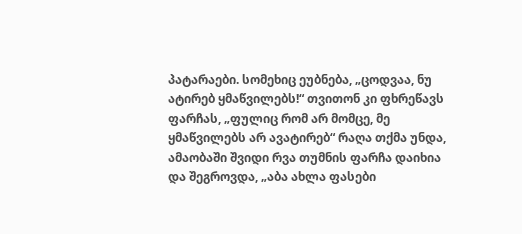პატარაები. სომეხიც ეუბნება, „ცოდვაა, ნუ ატირებ ყმაწვილებს!“ თვითონ კი ფხრეწავს ფარჩას, „ფულიც რომ არ მომცე, მე ყმაწვილებს არ ავატირებ“ რაღა თქმა უნდა, ამაობაში შვიდი რვა თუმნის ფარჩა დაიხია და შეგროვდა, „აბა ახლა ფასები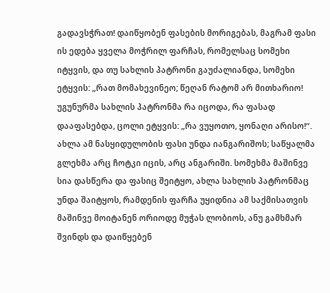გადავსჭრათ! დაიწყობენ ფასების მორიგებას, მაგრამ ფასი ის ედება ყველა მოჭრილ ფარჩას, რომელსაც სომეხი იტყვის, და თუ სახლის პატრონი გაუძალიანდა, სომეხი ეტყვის: „რათ მომახევინეო; წეღან რატომ არ მითხარიო! უგუნურმა სახლის პატრონმა რა იცოდა, რა ფასად დააფასებდა, ცოლი ეტყვის: „რა ვუყოთო, ყონაღი არისო!“.
ახლა ამ ნასყიდულობის ფასი უნდა იანგარიშოს; საწყალმა გლეხმა არც ჩოტკი იცის, არც ანგარიში. სომეხმა მაშინვე სია დასწერა და ფასიც შეიტყო, ახლა სახლის პატრონმაც უნდა შაიტყოს, რამდენის ფარჩა უყიდნია ამ საქმისათვის მაშინვე მოიტანენ ორიოდე მუჭას ლობიოს, ანუ გამხმარ შვინდს და დაიწყებენ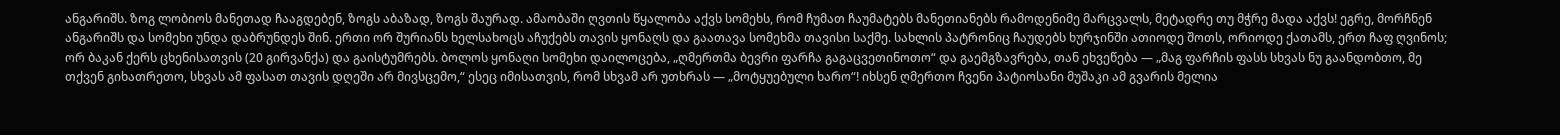ანგარიშს. ზოგ ლობიოს მანეთად ჩააგდებენ, ზოგს აბაზად, ზოგს შაურად. ამაობაში ღვთის წყალობა აქვს სომეხს, რომ ჩუმათ ჩაუმატებს მანეთიანებს რამოდენიმე მარცვალს, მეტადრე თუ მჭრე მადა აქვს! ეგრე, მორჩნენ ანგარიშს და სომეხი უნდა დაბრუნდეს შინ. ერთი ორ შურიანს ხელსახოცს აჩუქებს თავის ყონაღს და გაათავა სომეხმა თავისი საქმე. სახლის პატრონიც ჩაუდებს ხურჯინში ათიოდე შოთს, ორიოდე ქათამს, ერთ ჩაფ ღვინოს; ორ ბაკან ქერს ცხენისათვის (20 გირვანქა) და გაისტუმრებს. ბოლოს ყონაღი სომეხი დაილოცება, „ღმერთმა ბევრი ფარჩა გაგაცვეთინოთო“ და გაემგზავრება, თან ეხვეწება — „მაგ ფარჩის ფასს სხვას ნუ გაანდობთო, მე თქვენ გიხათრეთო, სხვას ამ ფასათ თავის დღეში არ მივსცემო,“ ესეც იმისათვის, რომ სხვამ არ უთხრას — „მოტყუებული ხარო“! იხსენ ღმერთო ჩვენი პატიოსანი მუშაკი ამ გვარის მელია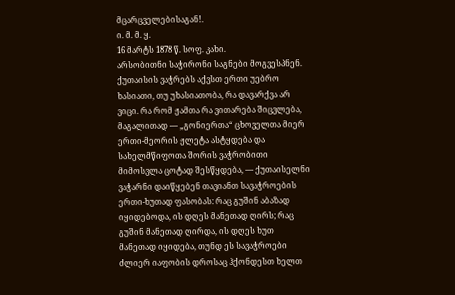მცარცველებისაგან!.
ი. მ. მ. ყ.
16 მარტს 1878 წ. სოფ. კახი.
არსობითნი საჭირონი საგნები მოგვესპნენ.
ქუთაისის ვაჭრებს აქვსთ ერთი უებრო ხასიათი, თუ უხასიათობა, რა დავარქვა არ ვიცი. რა რომ ჟამთა რა ვითარება შიცვლება, მაგალითად — „გონიერთა“ ცხოველთა მიერ ერთი-მეორის ჟლეტა ასტყდება და სახელმწიფოთა შორის ვაჭრობითი მიმოსვლა ცოტად შესწყდება, — ქუთაისელნი ვაჭარნი დაიწყებენ თავიანთ სავაჭროების ერთი-ხუთად ფასობას: რაც გუშინ აბაზად იყიდებოდა, ის დღეს მანეთად ღირს; რაც გუშინ მანეთად ღირდა, ის დღეს ხუთ მანეთად იყიდება, თუნდ ეს სავაჭროები ძლიერ იაფობის დროსაც ჰქონდესთ ხელთ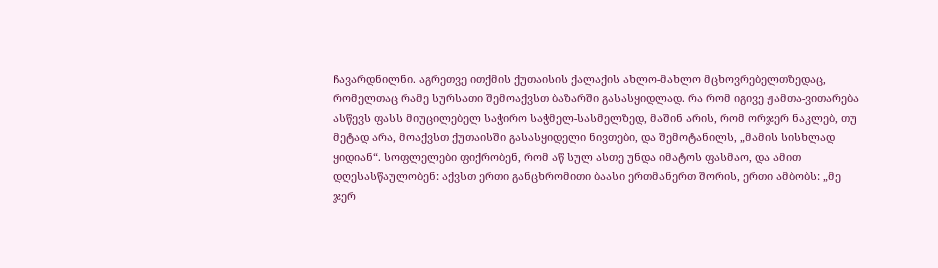ჩავარდნილნი. აგრეთვე ითქმის ქუთაისის ქალაქის ახლო-მახლო მცხოვრებელთზედაც, რომელთაც რამე სურსათი შემოაქვსთ ბაზარში გასასყიდლად. რა რომ იგივე ჟამთა-ვითარება ასწევს ფასს მიუცილებელ საჭირო საჭმელ-სასმელზედ, მაშინ არის, რომ ორჯერ ნაკლებ, თუ მეტად არა, მოაქვსთ ქუთაისში გასასყიდელი ნივთები, და შემოტანილს, „მამის სისხლად ყიდიან“. სოფლელები ფიქრობენ, რომ აწ სულ ასთე უნდა იმატოს ფასმაო, და ამით დღესასწაულობენ: აქვსთ ერთი განცხრომითი ბაასი ერთმანერთ შორის, ერთი ამბობს: „მე ჯერ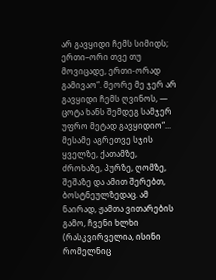არ გავყიდი ჩემს სიმიდს; ერთი–ორი თვე თუ მოვიცადე, ერთი-ორად გამივაო“. მეორე მე ჯერ არ გავყიდი ჩემს ღვინოს, — ცოტა ხანს შემდეგ სამჯერ უფრო მეტად გავყიდიო“... მესამე აგრეთვე სჯის ყველზე, ქათამზე, ძროხაზე, პურზე, ღომზე, შეშაზე და ამით შერებთ, ბოსტნეულზედაც. ამ ნაირად, ჟამთა ვითარების გამო, ჩვენი ხლხი (რასკვირველია, ისინი რომელნიც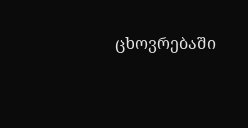ცხოვრებაში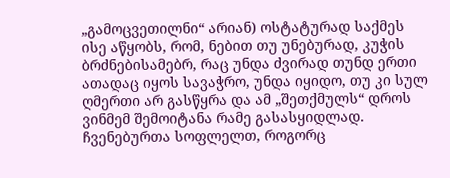„გამოცვეთილნი“ არიან) ოსტატურად საქმეს ისე აწყობს, რომ, ნებით თუ უნებურად, კუჭის ბრძნებისამებრ, რაც უნდა ძვირად თუნდ ერთი ათადაც იყოს სავაჭრო, უნდა იყიდო, თუ კი სულ ღმერთი არ გასწყრა და ამ „შეთქმულს“ დროს ვინმემ შემოიტანა რამე გასასყიდლად. ჩვენებურთა სოფლელთ, როგორც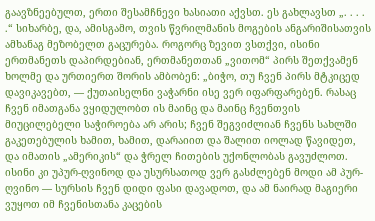გაავზნეებულთ, ერთი შესამჩნევი ხასიათი აქვსთ. ეს გახლავსთ „. . . . .“ სიხარბე, და, ამისგამო, თვის წვრილმანის მოგების ანგარიშისათვის ამხანაგ მეზობელთ გაცურება. როგორც ზევით ვსთქვი, ისინი ერთმანეთს დაპირდებიან, ერთმანეთთან „ვითომ“ პირს შეთქვამენ ხოლმე და ურთიერთ შორის ამბობენ: „ბიჭო, თუ ჩვენ პირს მტკიცედ დავიკავებთ, — ქუთაისელნი ვაჭარნი ისე ვერ იფარფარებენ. რასაც ჩვენ იმათგანა ვყიდულობთ ის მაინც და მაინც ჩვენთვის მიუცილებელი საჭიროება არ არის; ჩვენ შეგვიძლიან ჩვენს სახლში გაკეთებულის ხამით, ხამით, დარაიით და შალით იოლად წავიდეთ, და იმათის „ამერიკის“ და ჭრელ ჩითების უქონლობას გავუძლოთ. ისინი კი უპურ-ღვინოდ და უსურსათოდ ვერ გასძლებენ მოდი ამ პურ-ღვინო — სურსის ჩვენ დიდი ფასი დავადოთ, და ამ ნაირად მაგიერი ვუყოთ იმ ჩვენისთანა კაცების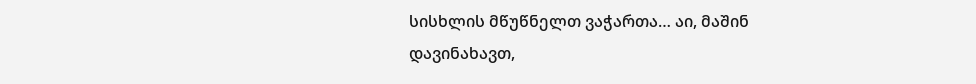სისხლის მწუწნელთ ვაჭართა… აი, მაშინ დავინახავთ,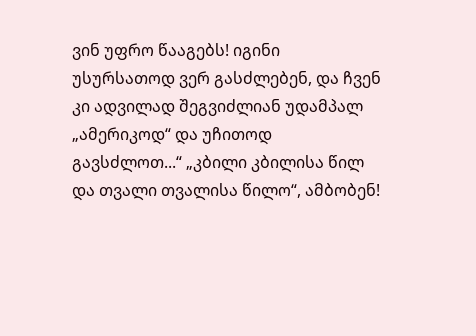ვინ უფრო წააგებს! იგინი უსურსათოდ ვერ გასძლებენ, და ჩვენ კი ადვილად შეგვიძლიან უდამპალ „ამერიკოდ“ და უჩითოდ გავსძლოთ...“ „კბილი კბილისა წილ და თვალი თვალისა წილო“, ამბობენ!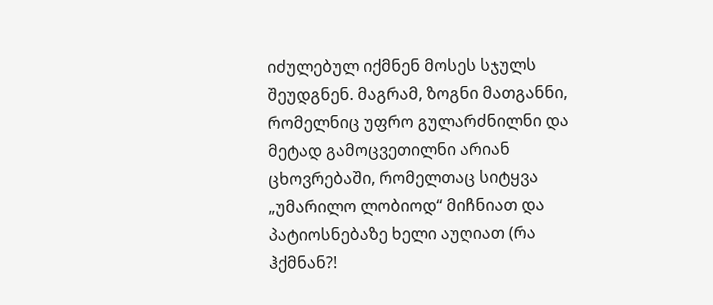იძულებულ იქმნენ მოსეს სჯულს შეუდგნენ. მაგრამ, ზოგნი მათგანნი, რომელნიც უფრო გულარძნილნი და მეტად გამოცვეთილნი არიან ცხოვრებაში, რომელთაც სიტყვა „უმარილო ლობიოდ“ მიჩნიათ და პატიოსნებაზე ხელი აუღიათ (რა ჰქმნან?!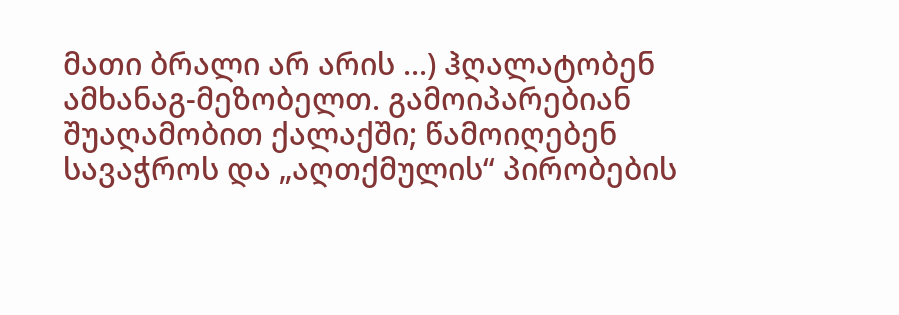მათი ბრალი არ არის ...) ჰღალატობენ ამხანაგ-მეზობელთ. გამოიპარებიან შუაღამობით ქალაქში; წამოიღებენ სავაჭროს და „აღთქმულის“ პირობების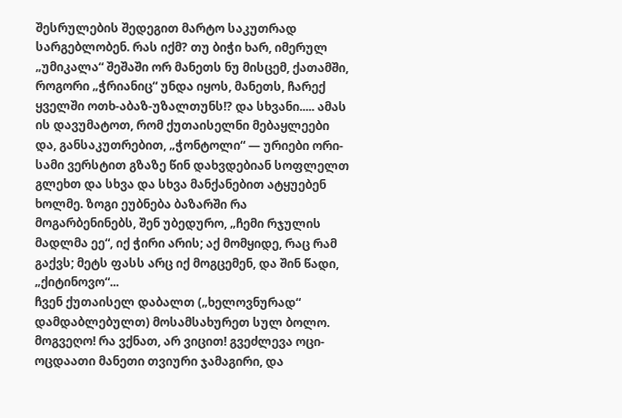შესრულების შედეგით მარტო საკუთრად სარგებლობენ. რას იქმ? თუ ბიჭი ხარ, იმერულ „უმიკალა“ შეშაში ორ მანეთს ნუ მისცემ, ქათამში, როგორი „ჭრიანიც“ უნდა იყოს, მანეთს, ჩარექ ყველში ოთხ-აბაზ-უზალთუნს!? და სხვანი..... ამას ის დავუმატოთ, რომ ქუთაისელნი მებაყლეები და, განსაკუთრებით, „ჭონტოლი“ — ურიები ორი-სამი ვერსტით გზაზე წინ დახვდებიან სოფლელთ გლეხთ და სხვა და სხვა მანქანებით ატყუებენ ხოლმე. ზოგი ეუბნება ბაზარში რა მოგარბენინებს, შენ უბედურო, „ჩემი რჯულის მადლმა ეე“, იქ ჭირი არის; აქ მომყიდე, რაც რამ გაქვს; მეტს ფასს არც იქ მოგცემენ, და შინ წადი, „ქიტინოვო“...
ჩვენ ქუთაისელ დაბალთ („ხელოვნურად“ დამდაბლებულთ) მოსამსახურეთ სულ ბოლო. მოგვეღო! რა ვქნათ, არ ვიცით! გვეძლევა ოცი-ოცდაათი მანეთი თვიური ჯამაგირი, და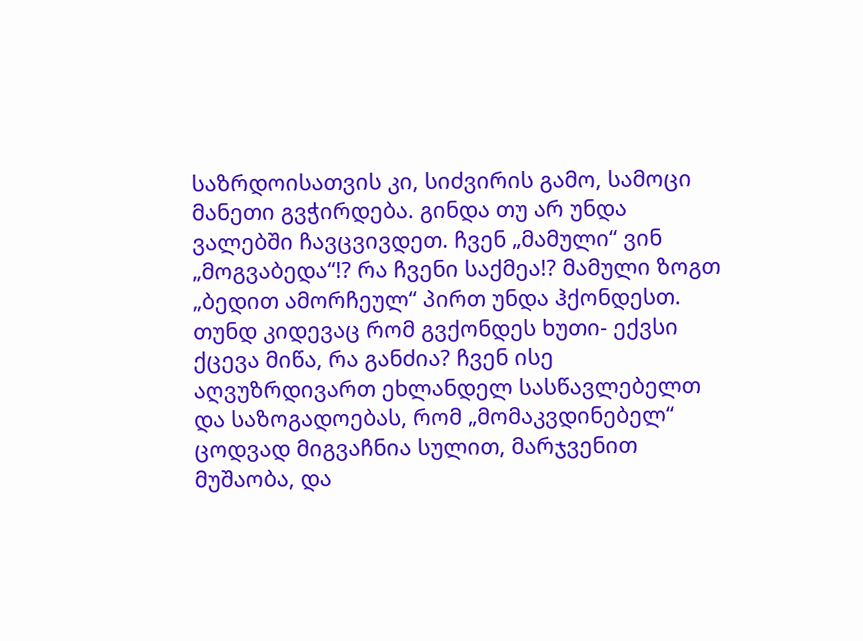საზრდოისათვის კი, სიძვირის გამო, სამოცი მანეთი გვჭირდება. გინდა თუ არ უნდა ვალებში ჩავცვივდეთ. ჩვენ „მამული“ ვინ „მოგვაბედა“!? რა ჩვენი საქმეა!? მამული ზოგთ „ბედით ამორჩეულ“ პირთ უნდა ჰქონდესთ. თუნდ კიდევაც რომ გვქონდეს ხუთი- ექვსი ქცევა მიწა, რა განძია? ჩვენ ისე აღვუზრდივართ ეხლანდელ სასწავლებელთ და საზოგადოებას, რომ „მომაკვდინებელ“ ცოდვად მიგვაჩნია სულით, მარჯვენით მუშაობა, და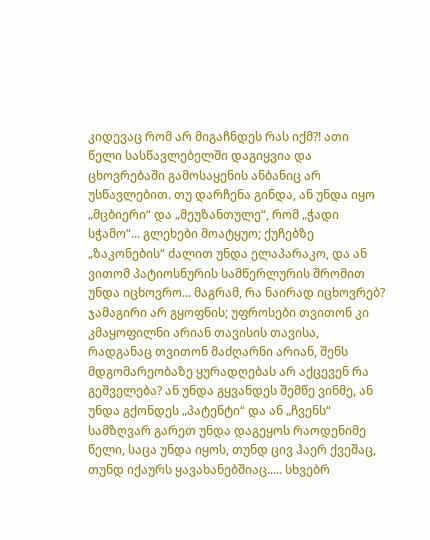კიდევაც რომ არ მიგაჩნდეს რას იქმ?! ათი წელი სასწავლებელში დაგიყვია და ცხოვრებაში გამოსაყენის ანბანიც არ უსწავლებით. თუ დარჩენა გინდა, ან უნდა იყო „მცბიერი“ და „მეუზანთულე“, რომ „ჭადი სჭამო“... გლეხები მოატყუო; ქუჩებზე „ზაკონების“ ძალით უნდა ელაპარაკო, და ან ვითომ პატიოსნურის სამწერლურის შრომით უნდა იცხოვრო... მაგრამ, რა ნაირად იცხოვრებ? ჯამაგირი არ გყოფნის; უფროსები თვითონ კი კმაყოფილნი არიან თავისის თავისა, რადგანაც თვითონ მაძღარნი არიან, შენს მდგომარეობაზე ყურადღებას არ აქცევენ რა გეშველება? ან უნდა გყვანდეს შემწე ვინმე, ან უნდა გქონდეს „პატენტი“ და ან „ჩვენს“ სამზღვარ გარეთ უნდა დაგეყოს რაოდენიმე წელი, საცა უნდა იყოს, თუნდ ცივ ჰაერ ქვეშაც, თუნდ იქაურს ყავახანებშიაც..... სხვებრ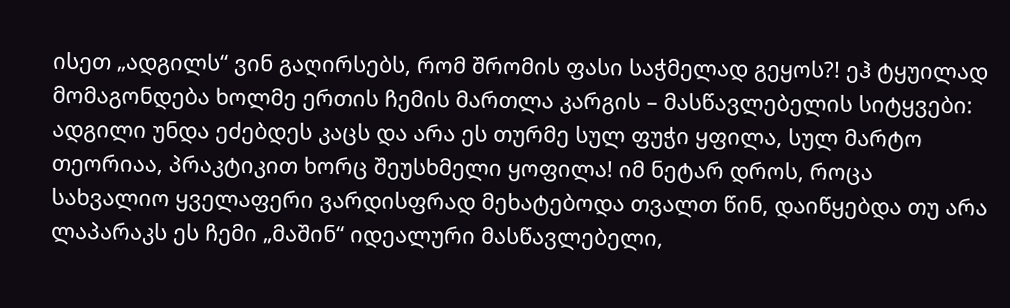ისეთ „ადგილს“ ვინ გაღირსებს, რომ შრომის ფასი საჭმელად გეყოს?! ეჰ ტყუილად მომაგონდება ხოლმე ერთის ჩემის მართლა კარგის – მასწავლებელის სიტყვები: ადგილი უნდა ეძებდეს კაცს და არა ეს თურმე სულ ფუჭი ყფილა, სულ მარტო თეორიაა, პრაკტიკით ხორც შეუსხმელი ყოფილა! იმ ნეტარ დროს, როცა სახვალიო ყველაფერი ვარდისფრად მეხატებოდა თვალთ წინ, დაიწყებდა თუ არა ლაპარაკს ეს ჩემი „მაშინ“ იდეალური მასწავლებელი,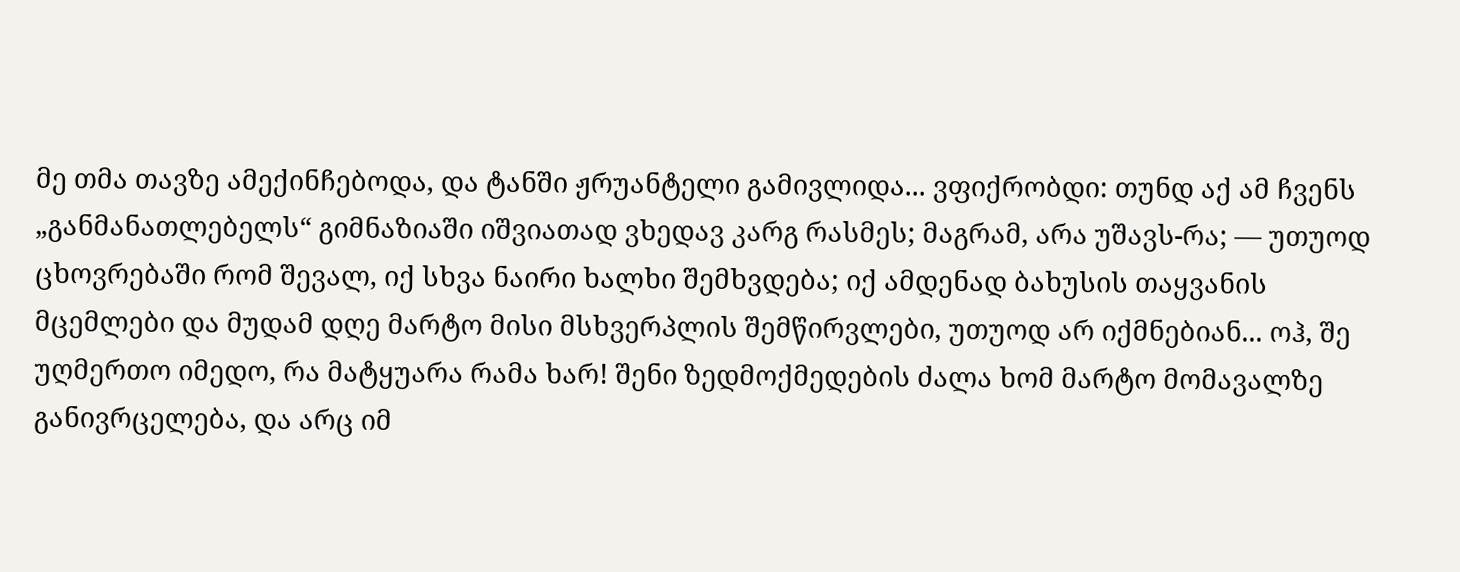მე თმა თავზე ამექინჩებოდა, და ტანში ჟრუანტელი გამივლიდა... ვფიქრობდი: თუნდ აქ ამ ჩვენს „განმანათლებელს“ გიმნაზიაში იშვიათად ვხედავ კარგ რასმეს; მაგრამ, არა უშავს-რა; — უთუოდ ცხოვრებაში რომ შევალ, იქ სხვა ნაირი ხალხი შემხვდება; იქ ამდენად ბახუსის თაყვანის მცემლები და მუდამ დღე მარტო მისი მსხვერპლის შემწირვლები, უთუოდ არ იქმნებიან... ოჰ, შე უღმერთო იმედო, რა მატყუარა რამა ხარ! შენი ზედმოქმედების ძალა ხომ მარტო მომავალზე განივრცელება, და არც იმ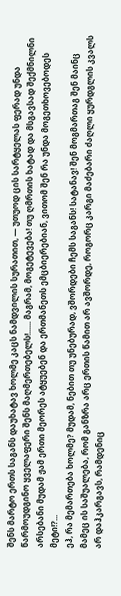შენს მარტო ერთს საგანს დაუხატავ ხოლმე კაცს ნამდვილის სურათით, ― უთუოდ ცის სარტყელას ფერად უნდა წარმოუდგინო ყველაფერი შენს მაღმერთებელს!...... მაგრამ, მოგეტევება! თუ ღმრთის ხატად და მსგავსად შექმნილნი არსებანი მუდამ ჟამ ერთი მეორეს ატყუებენ და ერთმანეთს ემცბიერებიან, ვითომ შენ რა უნდა მოგეთხოვებოდეს მეტი!?...
ეჰ, რა მემართება ხოლმე? მუდამ, ნებით თუ უნებურად, ვშორდები ჩემს საგანს! სატანავ! შენ მოგმართაგ შენ მაინც მამეც ის საშუალება, რომ განზრა არც ერთის წამით არ ავშორდე, როგორც კარგი მაძებარი ძაღლი ყურდგლის კვალს არ დაჰკარგავს, რამდენიც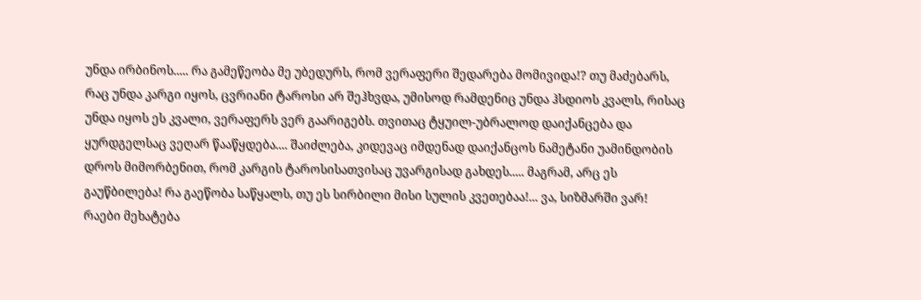უნდა ირბინოს..... რა გამეწეობა მე უბედურს, რომ ვერაფერი შედარება მომივიდა!? თუ მაძებარს, რაც უნდა კარგი იყოს, ცვრიანი ტაროსი არ შეჰხვდა, უმისოდ რამდენიც უნდა ჰსდიოს კვალს, რისაც უნდა იყოს ეს კვალი, ვერაფერს ვერ გაარიგებს. თვითაც ტყუილ-უბრალოდ დაიქანცება და ყურდგელსაც ვეღარ წააწყდება.... შაიძლება, კიდევაც იმდენად დაიქანცოს ნამეტანი უამინდობის დროს მიმორბენით, რომ კარგის ტაროსისათვისაც უვარგისად გახდეს..... მაგრამ, არც ეს გაუწბილება! რა გაეწობა საწყალს, თუ ეს სირბილი მისი სულის კვეთებაა!... ვა, სიზმარში ვარ! რაები მეხატება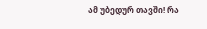ამ უბედურ თავში! რა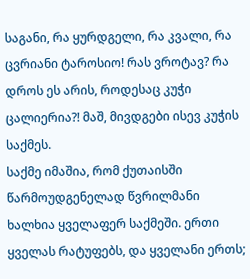საგანი, რა ყურდგელი, რა კვალი, რა ცვრიანი ტაროსიო! რას ვროტავ? რა დროს ეს არის, როდესაც კუჭი ცალიერია?! მაშ, მივდგები ისევ კუჭის საქმეს.
საქმე იმაშია, რომ ქუთაისში წარმოუდგენელად წვრილმანი ხალხია ყველაფერ საქმეში. ერთი ყველას რატუფებს, და ყველანი ერთს;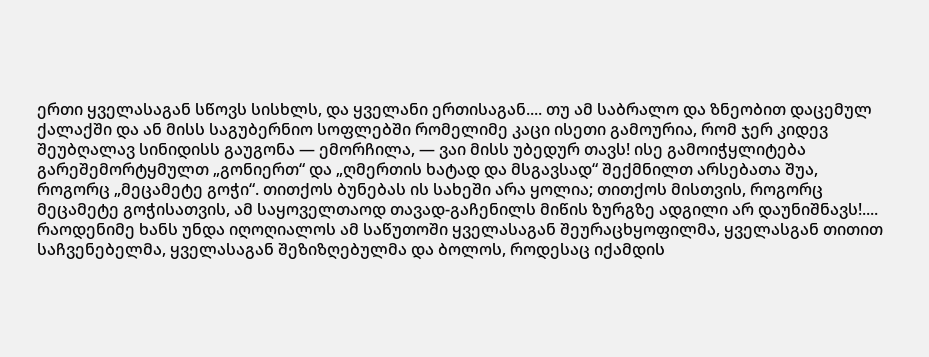ერთი ყველასაგან სწოვს სისხლს, და ყველანი ერთისაგან.... თუ ამ საბრალო და ზნეობით დაცემულ ქალაქში და ან მისს საგუბერნიო სოფლებში რომელიმე კაცი ისეთი გამოურია, რომ ჯერ კიდევ შეუბღალავ სინიდისს გაუგონა — ემორჩილა, — ვაი მისს უბედურ თავს! ისე გამოიჭყლიტება გარეშემორტყმულთ „გონიერთ“ და „ღმერთის ხატად და მსგავსად“ შექმნილთ არსებათა შუა, როგორც „მეცამეტე გოჭი“. თითქოს ბუნებას ის სახეში არა ყოლია; თითქოს მისთვის, როგორც მეცამეტე გოჭისათვის, ამ საყოველთაოდ თავად-გაჩენილს მიწის ზურგზე ადგილი არ დაუნიშნავს!.... რაოდენიმე ხანს უნდა იღოღიალოს ამ საწუთოში ყველასაგან შეურაცხყოფილმა, ყველასგან თითით საჩვენებელმა, ყველასაგან შეზიზღებულმა და ბოლოს, როდესაც იქამდის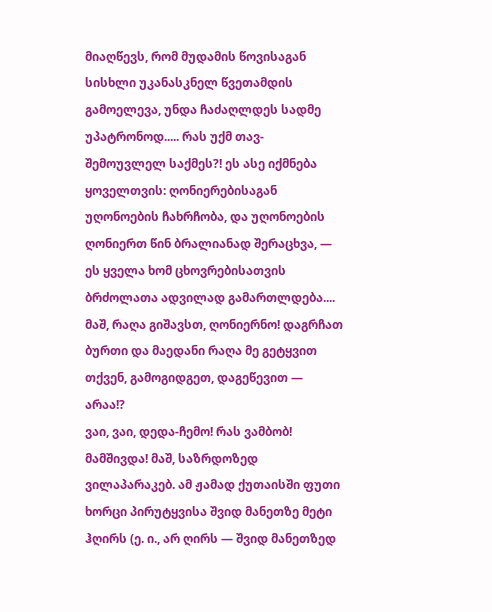მიაღწევს, რომ მუდამის წოვისაგან სისხლი უკანასკნელ წვეთამდის გამოელევა, უნდა ჩაძაღლდეს სადმე უპატრონოდ..... რას უქმ თავ-შემოუვლელ საქმეს?! ეს ასე იქმნება ყოველთვის: ღონიერებისაგან უღონოების ჩახრჩობა, და უღონოების ღონიერთ წინ ბრალიანად შერაცხვა, — ეს ყველა ხომ ცხოვრებისათვის ბრძოლათა ადვილად გამართლდება.... მაშ, რაღა გიშავსთ, ღონიერნო! დაგრჩათ ბურთი და მაედანი რაღა მე გეტყვით თქვენ, გამოგიდგეთ, დაგეწევით ― არაა!?
ვაი, ვაი, დედა-ჩემო! რას ვამბობ! მამშივდა! მაშ, საზრდოზედ ვილაპარაკებ. ამ ჟამად ქუთაისში ფუთი ხორცი პირუტყვისა შვიდ მანეთზე მეტი ჰღირს (ე. ი., არ ღირს — შვიდ მანეთზედ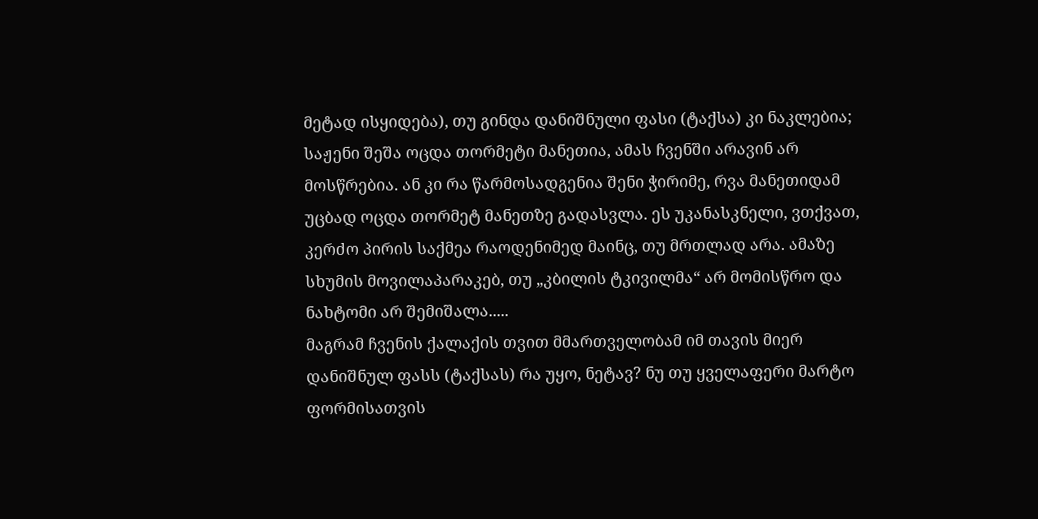მეტად ისყიდება), თუ გინდა დანიშნული ფასი (ტაქსა) კი ნაკლებია; საჟენი შეშა ოცდა თორმეტი მანეთია, ამას ჩვენში არავინ არ მოსწრებია. ან კი რა წარმოსადგენია შენი ჭირიმე, რვა მანეთიდამ უცბად ოცდა თორმეტ მანეთზე გადასვლა. ეს უკანასკნელი, ვთქვათ, კერძო პირის საქმეა რაოდენიმედ მაინც, თუ მრთლად არა. ამაზე სხუმის მოვილაპარაკებ, თუ „კბილის ტკივილმა“ არ მომისწრო და ნახტომი არ შემიშალა.....
მაგრამ ჩვენის ქალაქის თვით მმართველობამ იმ თავის მიერ დანიშნულ ფასს (ტაქსას) რა უყო, ნეტავ? ნუ თუ ყველაფერი მარტო ფორმისათვის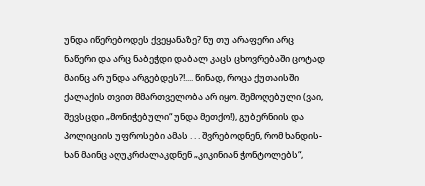უნდა იწერებოდეს ქვეყანაზე? ნუ თუ არაფერი არც ნაწერი და არც ნაბეჭდი დაბალ კაცს ცხოვრებაში ცოტად მაინც არ უნდა არგებდეს?!.... წინად, როცა ქუთაისში ქალაქის თვით მმართველობა არ იყო. შემოღებული (ვაი, შევსცდი „მონიჭებული“ უნდა მეთქო!), გუბერნიის და პოლიციის უფროსები ამას . . . შვრებოდნენ, რომ ხანდის-ხან მაინც აღუკრძალაკდნენ „კიკინიან ჭონტოლებს“,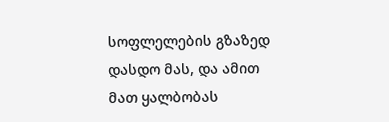სოფლელების გზაზედ დასდო მას, და ამით მათ ყალბობას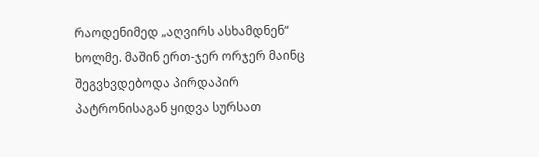რაოდენიმედ „აღვირს ასხამდნენ“ ხოლმე. მაშინ ერთ-ჯერ ორჯერ მაინც შეგვხვდებოდა პირდაპირ პატრონისაგან ყიდვა სურსათ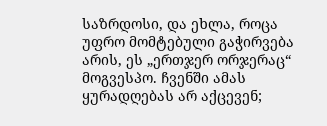საზრდოსი, და ეხლა, როცა უფრო მომტებული გაჭირვება არის, ეს „ერთჯერ ორჯერაც“ მოგვესპო. ჩვენში ამას ყურადღებას არ აქცევენ;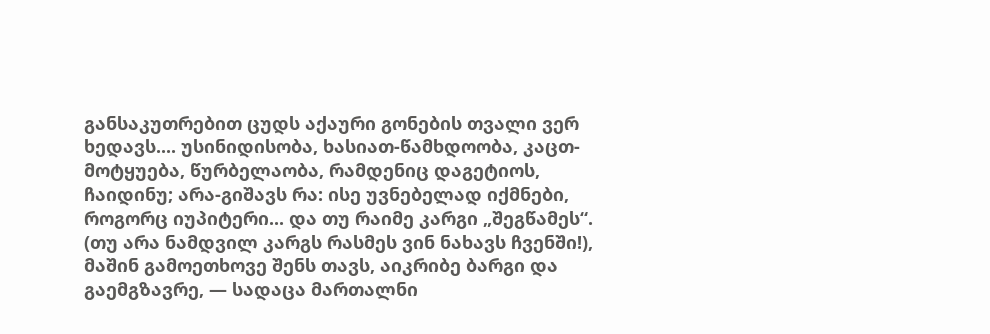განსაკუთრებით ცუდს აქაური გონების თვალი ვერ ხედავს.... უსინიდისობა, ხასიათ-წამხდოობა, კაცთ-მოტყუება, წურბელაობა, რამდენიც დაგეტიოს, ჩაიდინუ; არა-გიშავს რა: ისე უვნებელად იქმნები, როგორც იუპიტერი... და თუ რაიმე კარგი „შეგწამეს“. (თუ არა ნამდვილ კარგს რასმეს ვინ ნახავს ჩვენში!), მაშინ გამოეთხოვე შენს თავს, აიკრიბე ბარგი და გაემგზავრე, — სადაცა მართალნი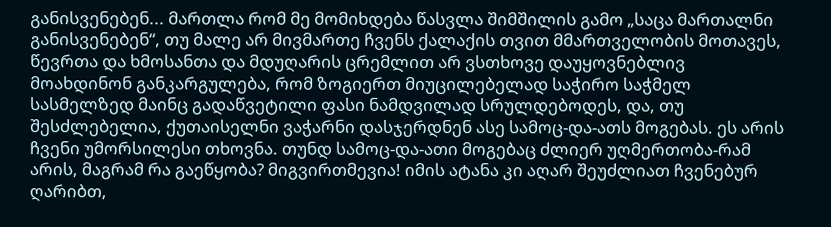განისვენებენ... მართლა რომ მე მომიხდება წასვლა შიმშილის გამო „საცა მართალნი განისვენებენ“, თუ მალე არ მივმართე ჩვენს ქალაქის თვით მმართველობის მოთავეს, წევრთა და ხმოსანთა და მდუღარის ცრემლით არ ვსთხოვე დაუყოვნებლივ მოახდინონ განკარგულება, რომ ზოგიერთ მიუცილებელად საჭირო საჭმელ სასმელზედ მაინც გადაწვეტილი ფასი ნამდვილად სრულდებოდეს, და, თუ შესძლებელია, ქუთაისელნი ვაჭარნი დასჯერდნენ ასე სამოც-და-ათს მოგებას. ეს არის ჩვენი უმორსილესი თხოვნა. თუნდ სამოც-და-ათი მოგებაც ძლიერ უღმერთობა-რამ არის, მაგრამ რა გაეწყობა? მიგვირთმევია! იმის ატანა კი აღარ შეუძლიათ ჩვენებურ ღარიბთ,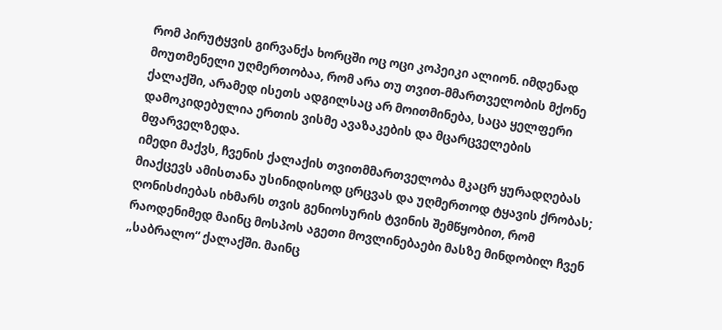რომ პირუტყვის გირვანქა ხორცში ოც ოცი კოპეიკი ალიონ. იმდენად მოუთმენელი უღმერთობაა, რომ არა თუ თვით-მმართველობის მქონე ქალაქში, არამედ ისეთს ადგილსაც არ მოითმინება, საცა ყელფერი დამოკიდებულია ერთის ვისმე ავაზაკების და მცარცველების მფარველზედა.
იმედი მაქვს, ჩვენის ქალაქის თვითმმართველობა მკაცრ ყურადღებას მიაქცევს ამისთანა უსინიდისოდ ცრცვას და უღმერთოდ ტყავის ქრობას; ღონისძიებას იხმარს თვის გენიოსურის ტვინის შემწყობით, რომ რაოდენიმედ მაინც მოსპოს აგეთი მოვლინებაები მასზე მინდობილ ჩვენ „საბრალო“ ქალაქში. მაინც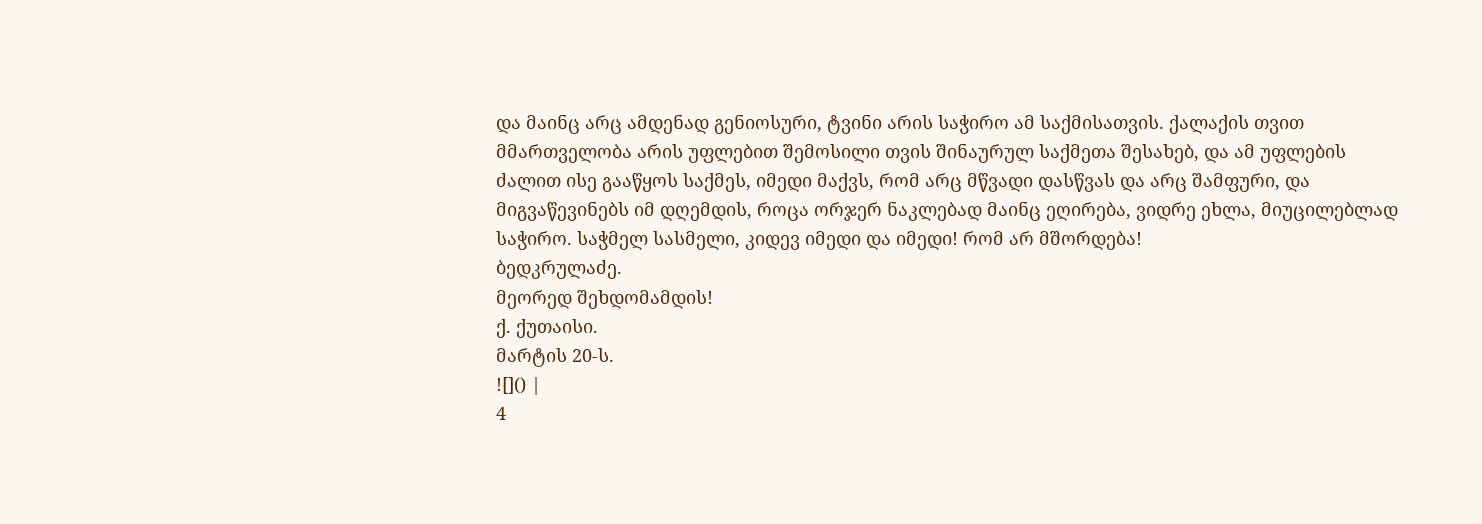და მაინც არც ამდენად გენიოსური, ტვინი არის საჭირო ამ საქმისათვის. ქალაქის თვით მმართველობა არის უფლებით შემოსილი თვის შინაურულ საქმეთა შესახებ, და ამ უფლების ძალით ისე გააწყოს საქმეს, იმედი მაქვს, რომ არც მწვადი დასწვას და არც შამფური, და მიგვაწევინებს იმ დღემდის, როცა ორჯერ ნაკლებად მაინც ეღირება, ვიდრე ეხლა, მიუცილებლად საჭირო. საჭმელ სასმელი, კიდევ იმედი და იმედი! რომ არ მშორდება!
ბედკრულაძე.
მეორედ შეხდომამდის!
ქ. ქუთაისი.
მარტის 20-ს.
![]() |
4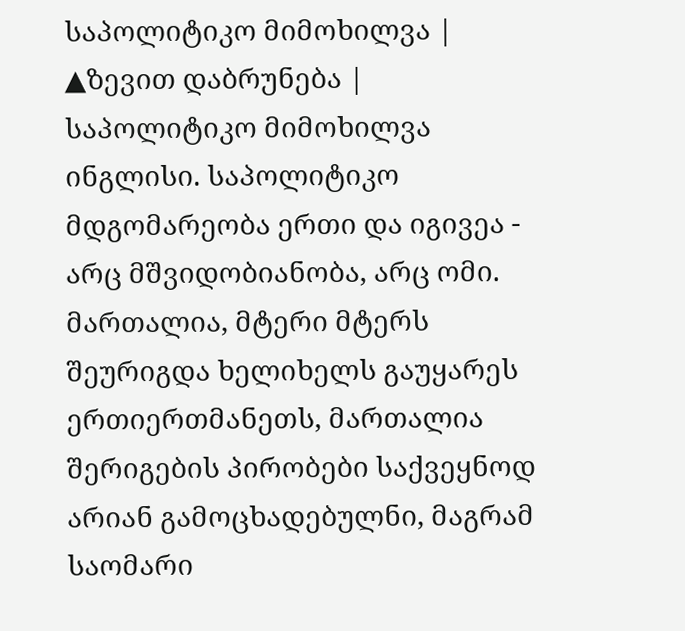საპოლიტიკო მიმოხილვა |
▲ზევით დაბრუნება |
საპოლიტიკო მიმოხილვა
ინგლისი. საპოლიტიკო მდგომარეობა ერთი და იგივეა - არც მშვიდობიანობა, არც ომი. მართალია, მტერი მტერს შეურიგდა ხელიხელს გაუყარეს ერთიერთმანეთს, მართალია შერიგების პირობები საქვეყნოდ არიან გამოცხადებულნი, მაგრამ საომარი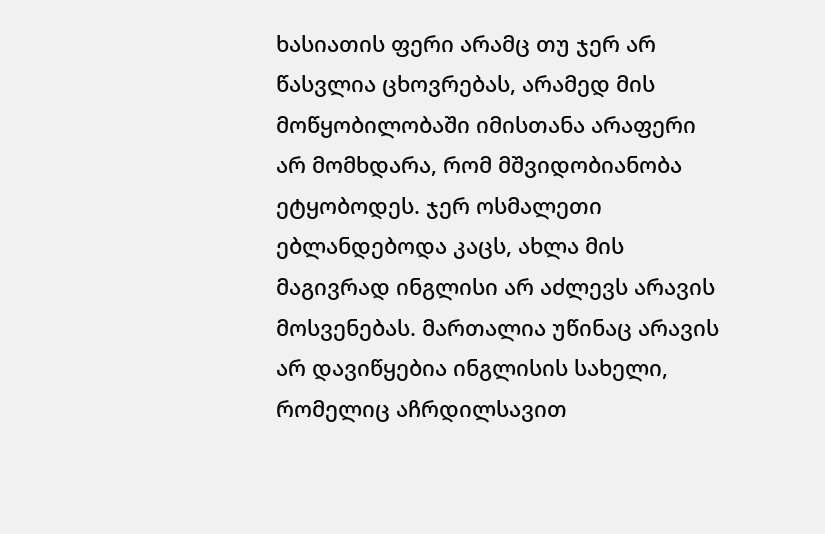ხასიათის ფერი არამც თუ ჯერ არ წასვლია ცხოვრებას, არამედ მის მოწყობილობაში იმისთანა არაფერი არ მომხდარა, რომ მშვიდობიანობა ეტყობოდეს. ჯერ ოსმალეთი ებლანდებოდა კაცს, ახლა მის მაგივრად ინგლისი არ აძლევს არავის მოსვენებას. მართალია უწინაც არავის არ დავიწყებია ინგლისის სახელი, რომელიც აჩრდილსავით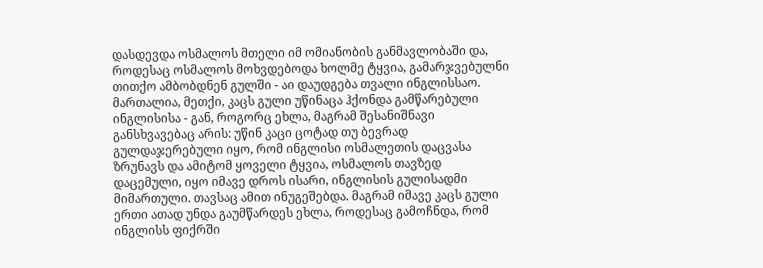დასდევდა ოსმალოს მთელი იმ ომიანობის განმავლობაში და, როდესაც ოსმალოს მოხვდებოდა ხოლმე ტყვია, გამარჯვებულნი თითქო ამბობდნენ გულში - აი დაუდგება თვალი ინგლისსაო. მართალია, მეთქი, კაცს გული უწინაცა ჰქონდა გამწარებული ინგლისისა - გან, როგორც ეხლა, მაგრამ შესანიშნავი განსხვავებაც არის: უწინ კაცი ცოტად თუ ბევრად გულდაჯერებული იყო, რომ ინგლისი ოსმალეთის დაცვასა ზრუნავს და ამიტომ ყოველი ტყვია, ოსმალოს თავზედ დაცემული, იყო იმავე დროს ისარი, ინგლისის გულისადმი მიმართული. თავსაც ამით ინუგეშებდა. მაგრამ იმავე კაცს გული ერთი ათად უნდა გაუმწარდეს ეხლა, როდესაც გამოჩნდა, რომ ინგლისს ფიქრში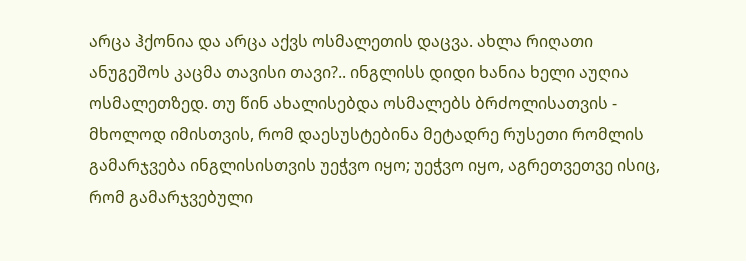არცა ჰქონია და არცა აქვს ოსმალეთის დაცვა. ახლა რიღათი ანუგეშოს კაცმა თავისი თავი?.. ინგლისს დიდი ხანია ხელი აუღია ოსმალეთზედ. თუ წინ ახალისებდა ოსმალებს ბრძოლისათვის - მხოლოდ იმისთვის, რომ დაესუსტებინა მეტადრე რუსეთი რომლის გამარჯვება ინგლისისთვის უეჭვო იყო; უეჭვო იყო, აგრეთვეთვე ისიც, რომ გამარჯვებული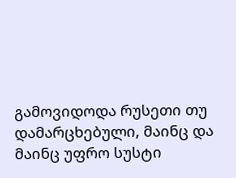გამოვიდოდა რუსეთი თუ დამარცხებული, მაინც და მაინც უფრო სუსტი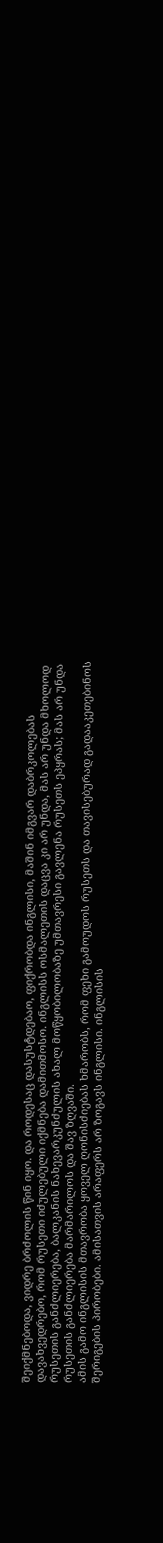შეიქმნებოდა, ვიდრე ბრძოლის წინ იყო. და როდესაც დასუსტდებაო, ფიქრობდა ინგლისი, მაშინ იმგვარ დაბრკოლებას დავახვედრებო, რომ რუსეთი იძულებული იქმნება დამითმოსო. ინგლისს ოსმალეთის დაცვა კი არ უნდა, მას არ უნდა მხოლოდ რუსეთის განძლიერება, ბალკანის ნახევარკუნძულის ახალ მოწყობილობაზე უმთავრესი გავლენა რუსეთს ეპყრას; მას არ უნდა რუსეთის განძლიერება მარმარილოს და შავ ზღვაში.
ამის გამო ინგლისის მთავრობა ყოველ ღონისძიებას ხმარობს, რომ ფეხი გამოუდოს რუსეთს და თავისებურად გადააკეთებინოს შერიგების პირობები. ამისათვის არაფერს არ ზოგავს ინგლისი. ინგლისის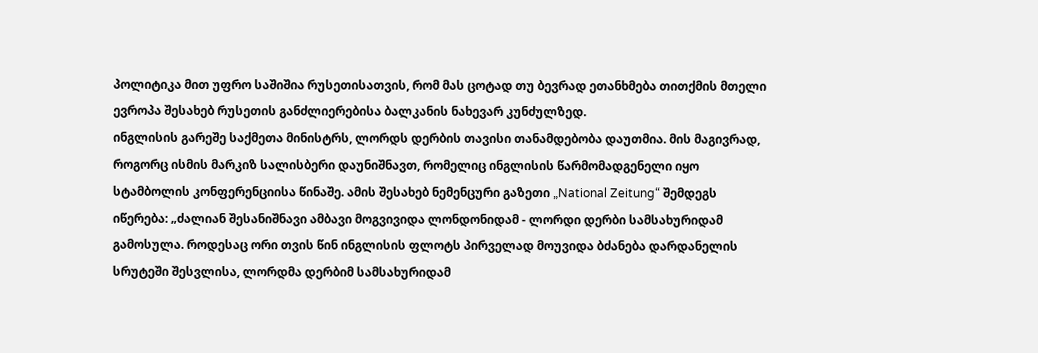პოლიტიკა მით უფრო საშიშია რუსეთისათვის, რომ მას ცოტად თუ ბევრად ეთანხმება თითქმის მთელი ევროპა შესახებ რუსეთის განძლიერებისა ბალკანის ნახევარ კუნძულზედ.
ინგლისის გარეშე საქმეთა მინისტრს, ლორდს დერბის თავისი თანამდებობა დაუთმია. მის მაგივრად, როგორც ისმის მარკიზ სალისბერი დაუნიშნავთ, რომელიც ინგლისის წარმომადგენელი იყო სტამბოლის კონფერენციისა წინაშე. ამის შესახებ ნემენცური გაზეთი „National Zeitung“ შემდეგს იწერება: „ძალიან შესანიშნავი ამბავი მოგვივიდა ლონდონიდამ - ლორდი დერბი სამსახურიდამ გამოსულა. როდესაც ორი თვის წინ ინგლისის ფლოტს პირველად მოუვიდა ბძანება დარდანელის სრუტეში შესვლისა, ლორდმა დერბიმ სამსახურიდამ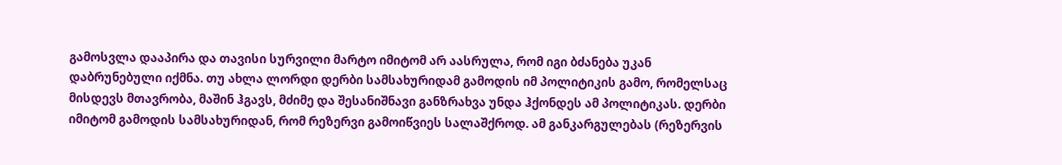გამოსვლა დააპირა და თავისი სურვილი მარტო იმიტომ არ აასრულა, რომ იგი ბძანება უკან დაბრუნებული იქმნა. თუ ახლა ლორდი დერბი სამსახურიდამ გამოდის იმ პოლიტიკის გამო, რომელსაც მისდევს მთავრობა, მაშინ ჰგავს, მძიმე და შესანიშნავი განზრახვა უნდა ჰქონდეს ამ პოლიტიკას. დერბი იმიტომ გამოდის სამსახურიდან, რომ რეზერვი გამოიწვიეს სალაშქროდ. ამ განკარგულებას (რეზერვის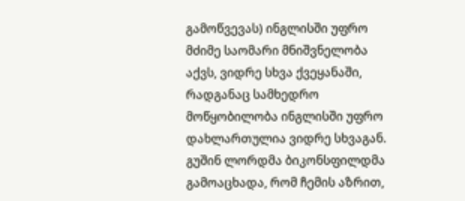გამოწვევას) ინგლისში უფრო მძიმე საომარი მნიშვნელობა აქვს, ვიდრე სხვა ქვეყანაში, რადგანაც სამხედრო მოწყობილობა ინგლისში უფრო დახლართულია ვიდრე სხვაგან. გუშინ ლორდმა ბიკონსფილდმა გამოაცხადა, რომ ჩემის აზრით,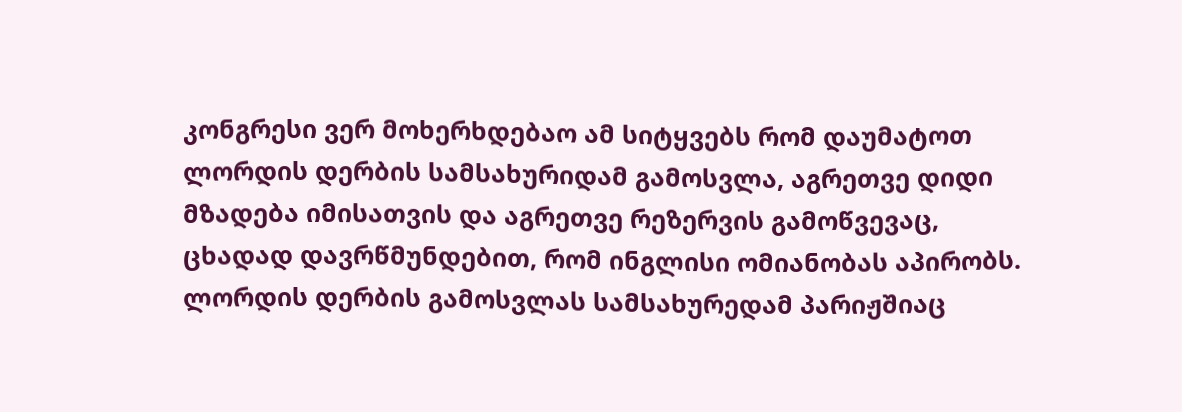კონგრესი ვერ მოხერხდებაო ამ სიტყვებს რომ დაუმატოთ ლორდის დერბის სამსახურიდამ გამოსვლა, აგრეთვე დიდი მზადება იმისათვის და აგრეთვე რეზერვის გამოწვევაც, ცხადად დავრწმუნდებით, რომ ინგლისი ომიანობას აპირობს. ლორდის დერბის გამოსვლას სამსახურედამ პარიჟშიაც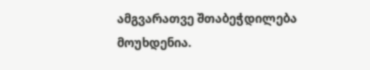ამგვარათვე შთაბეჭდილება მოუხდენია.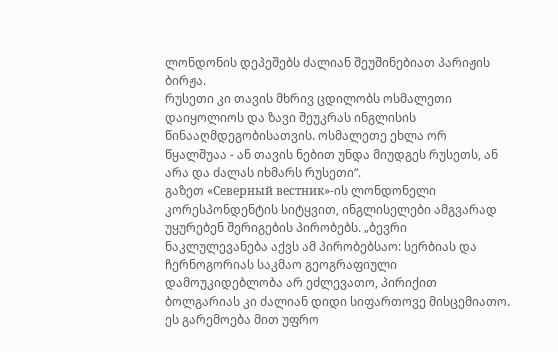ლონდონის დეპეშებს ძალიან შეუშინებიათ პარიჟის ბირჟა.
რუსეთი კი თავის მხრივ ცდილობს ოსმალეთი დაიყოლიოს და ზავი შეუკრას ინგლისის წინააღმდეგობისათვის. ოსმალეთე ეხლა ორ წყალშუაა - ან თავის ნებით უნდა მიუდგეს რუსეთს, ან არა და ძალას იხმარს რუსეთი“.
გაზეთ «Северный вестник»-ის ლონდონელი კორესპონდენტის სიტყვით, ინგლისელები ამგვარად უყურებენ შერიგების პირობებს. „ბევრი ნაკლულევანება აქვს ამ პირობებსაო: სერბიას და ჩერნოგორიას საკმაო გეოგრაფიული დამოუკიდებლობა არ ეძლევათო, პირიქით ბოლგარიას კი ძალიან დიდი სიფართოვე მისცემიათო. ეს გარემოება მით უფრო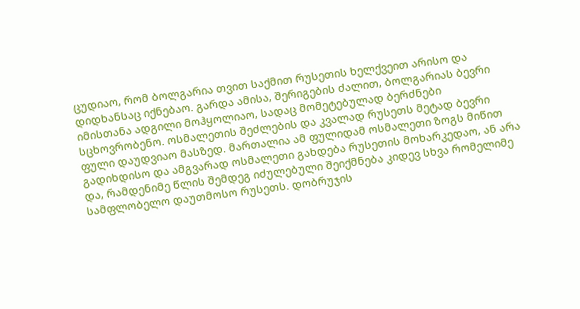ცუდიაო, რომ ბოლგარია თვით საქმით რუსეთის ხელქვეით არისო და დიდხანსაც იქნებაო. გარდა ამისა, შერიგების ძალით, ბოლგარიას ბევრი იმისთანა ადგილი მოჰყოლიაო, სადაც მომეტებულად ბერძნები სცხოვრობენო. ოსმალეთის შეძლების და კვალად რუსეთს მეტად ბევრი ფული დაუდვიაო მასზედ. მართალია ამ ფულიდამ ოსმალეთი ზოგს მიწით გადიხდისო და ამგვარად ოსმალეთი გახდება რუსეთის მოხარკედაო, ან არა და, რამდენიმე წლის შემდეგ იძულებული შეიქმნება კიდევ სხვა რომელიმე სამფლობელო დაუთმოსო რუსეთს. დობრუჯის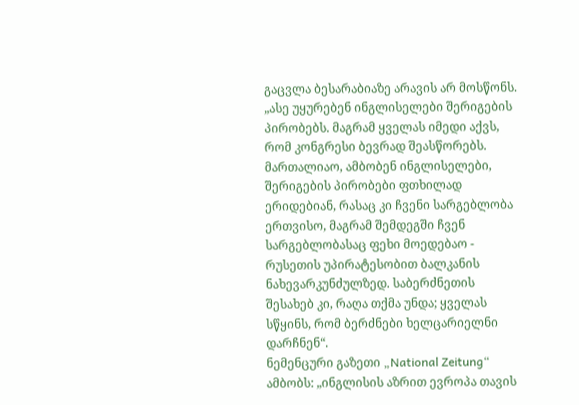გაცვლა ბესარაბიაზე არავის არ მოსწონს. „ასე უყურებენ ინგლისელები შერიგების პირობებს. მაგრამ ყველას იმედი აქვს, რომ კონგრესი ბევრად შეასწორებს. მართალიაო, ამბობენ ინგლისელები, შერიგების პირობები ფთხილად ერიდებიან, რასაც კი ჩვენი სარგებლობა ერთვისო, მაგრამ შემდეგში ჩვენ სარგებლობასაც ფეხი მოედებაო - რუსეთის უპირატესობით ბალკანის ნახევარკუნძულზედ. საბერძნეთის შესახებ კი, რაღა თქმა უნდა; ყველას სწყინს, რომ ბერძნები ხელცარიელნი დარჩნენ“.
ნემენცური გაზეთი „National Zeitung“ ამბობს: „ინგლისის აზრით ევროპა თავის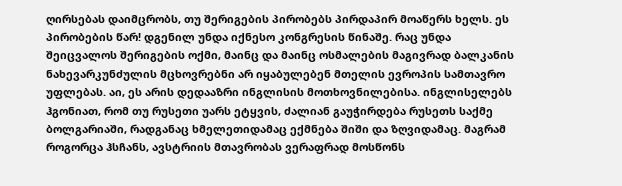ღირსებას დაიმცრობს, თუ შერიგების პირობებს პირდაპირ მოაწერს ხელს. ეს პირობების წარ! დგენილ უნდა იქნესო კონგრესის წინაშე. რაც უნდა შეიცვალოს შერიგების ოქმი, მაინც და მაინც ოსმალების მაგივრად ბალკანის ნახევარკუნძულის მცხოვრებნი არ იყაბულებენ მთელის ევროპის სამთავრო უფლებას. აი, ეს არის დედააზრი ინგლისის მოთხოვნილებისა. ინგლისელებს ჰგონიათ, რომ თუ რუსეთი უარს ეტყვის, ძალიან გაუჭირდება რუსეთს საქმე ბოლგარიაში, რადგანაც ხმელეთიდამაც ექმნება შიში და ზღვიდამაც. მაგრამ როგორცა ჰსჩანს, ავსტრიის მთავრობას ვერაფრად მოსწონს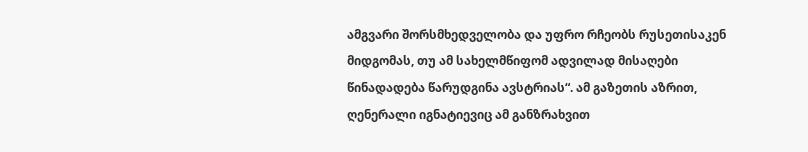ამგვარი შორსმხედველობა და უფრო რჩეობს რუსეთისაკენ მიდგომას, თუ ამ სახელმწიფომ ადვილად მისაღები წინადადება წარუდგინა ავსტრიას“. ამ გაზეთის აზრით, ღენერალი იგნატიევიც ამ განზრახვით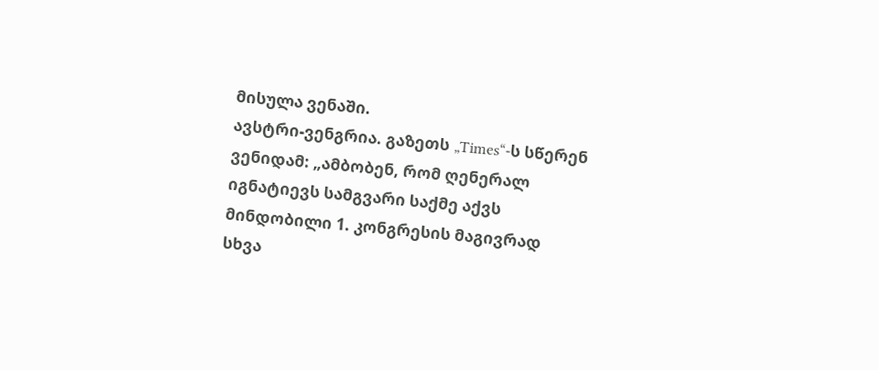მისულა ვენაში.
ავსტრი-ვენგრია. გაზეთს „Times“-ს სწერენ ვენიდამ: „ამბობენ, რომ ღენერალ იგნატიევს სამგვარი საქმე აქვს მინდობილი 1. კონგრესის მაგივრად სხვა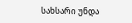სახსარი უნდა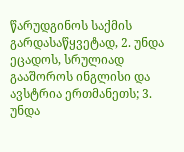წარუდგინოს საქმის გარდასაწყვეტად, 2. უნდა ეცადოს, სრულიად გააშოროს ინგლისი და ავსტრია ერთმანეთს; 3. უნდა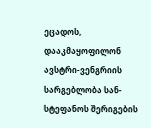ეცადოს, დააკმაყოფილონ ავსტრი-ვენგრიის სარგებლობა სან-სტეფანოს შერიგების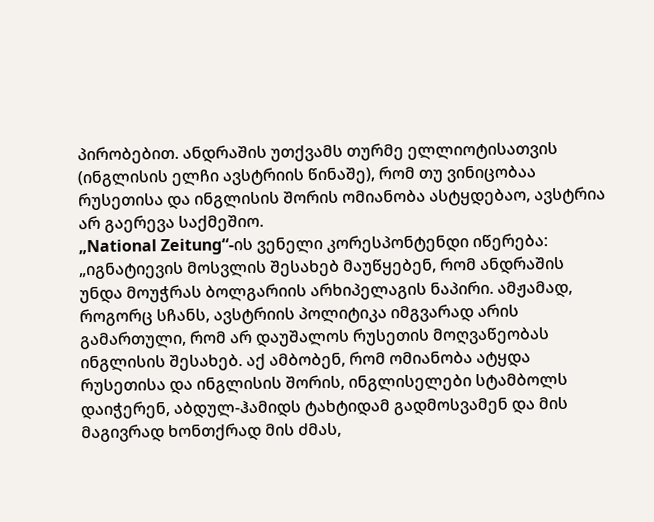პირობებით. ანდრაშის უთქვამს თურმე ელლიოტისათვის (ინგლისის ელჩი ავსტრიის წინაშე), რომ თუ ვინიცობაა რუსეთისა და ინგლისის შორის ომიანობა ასტყდებაო, ავსტრია არ გაერევა საქმეშიო.
„National Zeitung“-ის ვენელი კორესპონტენდი იწერება: „იგნატიევის მოსვლის შესახებ მაუწყებენ, რომ ანდრაშის უნდა მოუჭრას ბოლგარიის არხიპელაგის ნაპირი. ამჟამად, როგორც სჩანს, ავსტრიის პოლიტიკა იმგვარად არის გამართული, რომ არ დაუშალოს რუსეთის მოღვაწეობას ინგლისის შესახებ. აქ ამბობენ, რომ ომიანობა ატყდა რუსეთისა და ინგლისის შორის, ინგლისელები სტამბოლს დაიჭერენ, აბდულ-ჰამიდს ტახტიდამ გადმოსვამენ და მის მაგივრად ხონთქრად მის ძმას,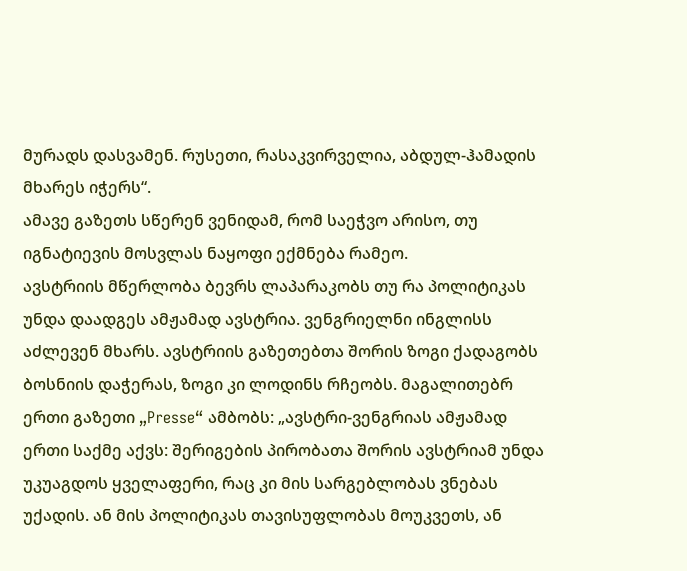მურადს დასვამენ. რუსეთი, რასაკვირველია, აბდულ-ჰამადის მხარეს იჭერს“.
ამავე გაზეთს სწერენ ვენიდამ, რომ საეჭვო არისო, თუ იგნატიევის მოსვლას ნაყოფი ექმნება რამეო.
ავსტრიის მწერლობა ბევრს ლაპარაკობს თუ რა პოლიტიკას უნდა დაადგეს ამჟამად ავსტრია. ვენგრიელნი ინგლისს აძლევენ მხარს. ავსტრიის გაზეთებთა შორის ზოგი ქადაგობს ბოსნიის დაჭერას, ზოგი კი ლოდინს რჩეობს. მაგალითებრ ერთი გაზეთი „Presse“ ამბობს: „ავსტრი-ვენგრიას ამჟამად ერთი საქმე აქვს: შერიგების პირობათა შორის ავსტრიამ უნდა უკუაგდოს ყველაფერი, რაც კი მის სარგებლობას ვნებას უქადის. ან მის პოლიტიკას თავისუფლობას მოუკვეთს, ან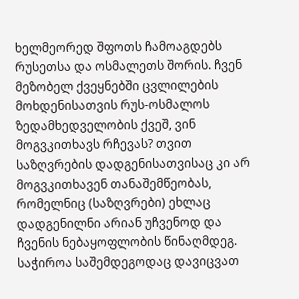ხელმეორედ შფოთს ჩამოაგდებს რუსეთსა და ოსმალეთს შორის. ჩვენ მეზობელ ქვეყნებში ცვლილების მოხდენისათვის რუს-ოსმალოს ზედამხედველობის ქვეშ, ვინ მოგვკითხავს რჩევას? თვით საზღვრების დადგენისათვისაც კი არ მოგვკითხავენ თანაშემწეობას, რომელნიც (საზღვრები) ეხლაც დადგენილნი არიან უჩვენოდ და ჩვენის ნებაყოფლობის წინაღმდეგ. საჭიროა საშემდეგოდაც დავიცვათ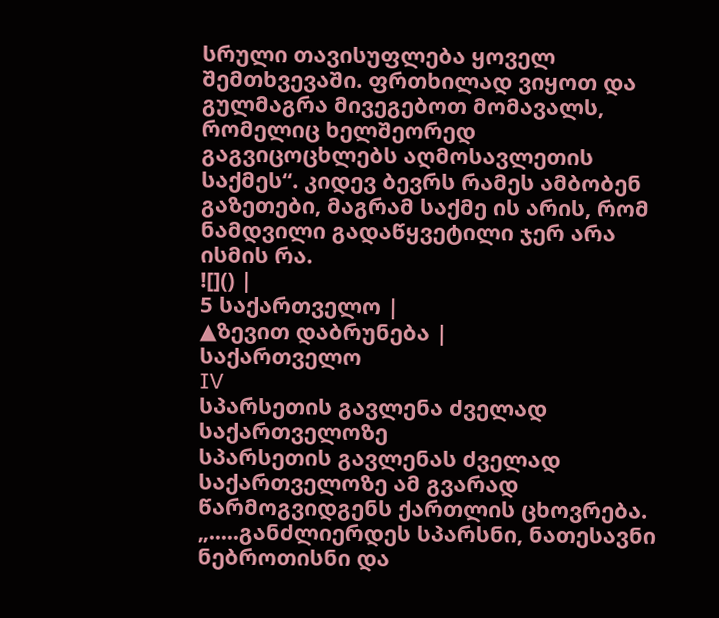სრული თავისუფლება ყოველ შემთხვევაში. ფრთხილად ვიყოთ და გულმაგრა მივეგებოთ მომავალს, რომელიც ხელშეორედ გაგვიცოცხლებს აღმოსავლეთის საქმეს“. კიდევ ბევრს რამეს ამბობენ გაზეთები, მაგრამ საქმე ის არის, რომ ნამდვილი გადაწყვეტილი ჯერ არა ისმის რა.
![]() |
5 საქართველო |
▲ზევით დაბრუნება |
საქართველო
IV
სპარსეთის გავლენა ძველად საქართველოზე
სპარსეთის გავლენას ძველად საქართველოზე ამ გვარად წარმოგვიდგენს ქართლის ცხოვრება. „.....განძლიერდეს სპარსნი, ნათესავნი ნებროთისნი და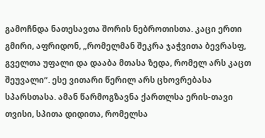გამოჩნდა ნათესავთა შორის ნებროთისთა. კაცი ერთი გმირი, აფრიდონ, „რომელმან შეკრა ჯაჭვითა ბევრასფ, გველთა უფალი და დააბა მთასა ზედა, რომელ არს კაცთ შეუვალი“. ესე ვითარი წერილ არს ცხოვრებასა სპარსთასა. ამან წარმოგზავნა ქართლსა ერის-თავი თვისი, სპითა დიდითა, რომელსა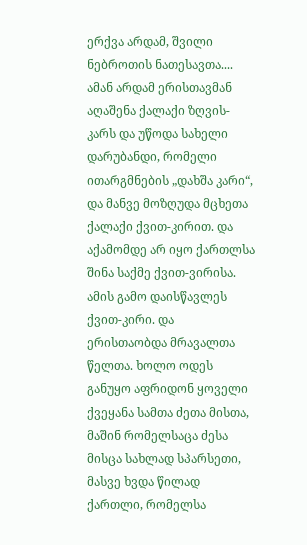ერქვა არდამ, შვილი ნებროთის ნათესავთა.... ამან არდამ ერისთავმან აღაშენა ქალაქი ზღვის-კარს და უწოდა სახელი დარუბანდი, რომელი ითარგმნების „დახშა კარი“, და მანვე მოზღუდა მცხეთა ქალაქი ქვით-კირით. და აქამომდე არ იყო ქართლსა შინა საქმე ქვით-ვირისა. ამის გამო დაისწავლეს ქვით-კირი. და ერისთაობდა მრავალთა წელთა. ხოლო ოდეს განუყო აფრიდონ ყოველი ქვეყანა სამთა ძეთა მისთა, მაშინ რომელსაცა ძესა მისცა სახლად სპარსეთი, მასვე ხვდა წილად ქართლი, რომელსა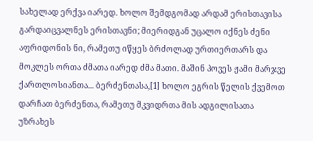სახელად ერქვა იარედ. ხოლო შემდგომად არდამ ერისთავისა გარდაიცვალნეს ერისთავნი; მიერიდგან უცალო იქნეს ძენი აფრიდონის ნი, რამეთუ იწყეს ბრძოლად ურთიერთარს და მოკლეს ორთა ძმათა იარედ ძმა მათი. მაშინ პოვეს ჟამი მარჯვე ქართლოსიანთა... ბერძენთასა,[1] ხოლო ეგრის წელის ქვემოთ დარჩათ ბერძენთა, რამეთუ მკვიდრთა მის ადგილისათა უზრახეს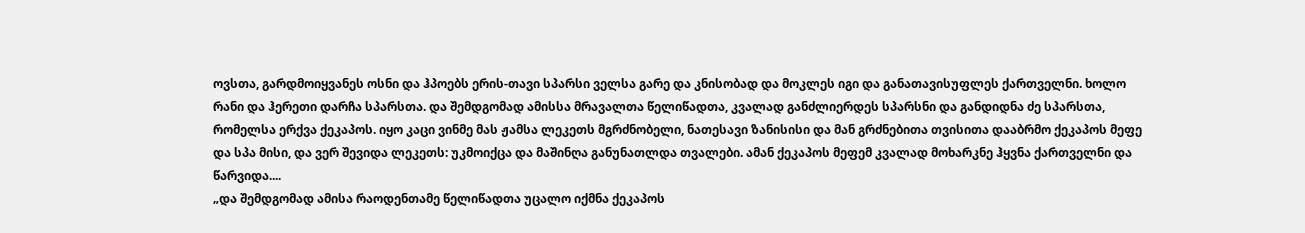ოვსთა, გარდმოიყვანეს ოსნი და ჰპოებს ერის-თავი სპარსი ველსა გარე და კნისობად და მოკლეს იგი და განათავისუფლეს ქართველნი. ხოლო რანი და ჰერეთი დარჩა სპარსთა. და შემდგომად ამისსა მრავალთა წელიწადთა, კვალად განძლიერდეს სპარსნი და განდიდნა ძე სპარსთა, რომელსა ერქვა ქეკაპოს. იყო კაცი ვინმე მას ჟამსა ლეკეთს მგრძნობელი, ნათესავი ზანისისი და მან გრძნებითა თვისითა დააბრმო ქეკაპოს მეფე და სპა მისი, და ვერ შევიდა ლეკეთს: უკმოიქცა და მაშინღა განუნათლდა თვალები. ამან ქეკაპოს მეფემ კვალად მოხარკნე ჰყვნა ქართველნი და წარვიდა....
„და შემდგომად ამისა რაოდენთამე წელიწადთა უცალო იქმნა ქეკაპოს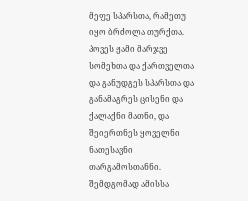მეფე სპარსთა, რამეთუ იყო ბრძოლა თურქთა. პოვეს ჟამი მარჯვე სომეხთა და ქართველთა და განუდგეს სპარსთა და განამაგრეს ცისენი და ქალაქნი მათნი, და შეიერთნეს ყოველნი ნათესავნი თარგამოსთანნი. შემდგომად ამისსა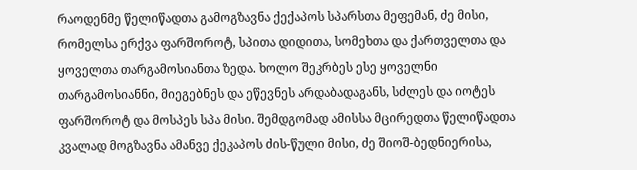რაოდენმე წელიწადთა გამოგზავნა ქექაპოს სპარსთა მეფემან, ძე მისი, რომელსა ერქვა ფარშოროტ, სპითა დიდითა, სომეხთა და ქართველთა და ყოველთა თარგამოსიანთა ზედა. ხოლო შეკრბეს ესე ყოველნი თარგამოსიანნი, მიეგებნეს და ეწევნეს არდაბადაგანს, სძლეს და იოტეს ფარშოროტ და მოსპეს სპა მისი. შემდგომად ამისსა მცირედთა წელიწადთა კვალად მოგზავნა ამანვე ქეკაპოს ძის-წული მისი, ძე შიოშ-ბედნიერისა,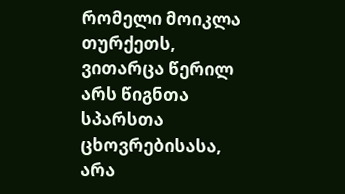რომელი მოიკლა თურქეთს, ვითარცა წერილ არს წიგნთა სპარსთა ცხოვრებისასა, არა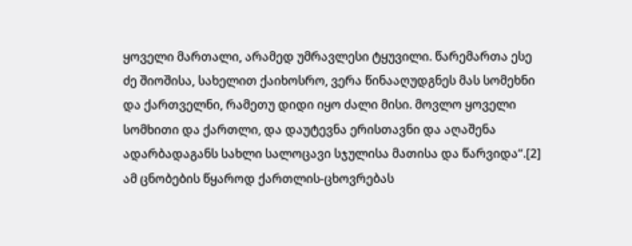ყოველი მართალი, არამედ უმრავლესი ტყუვილი. წარემართა ესე ძე შიოშისა, სახელით ქაიხოსრო, ვერა წინააღუდგნეს მას სომეხნი და ქართველნი, რამეთუ დიდი იყო ძალი მისი. მოვლო ყოველი სომხითი და ქართლი, და დაუტევნა ერისთავნი და აღაშენა ადარბადაგანს სახლი სალოცავი სჯულისა მათისა და წარვიდა“.[2]
ამ ცნობების წყაროდ ქართლის-ცხოვრებას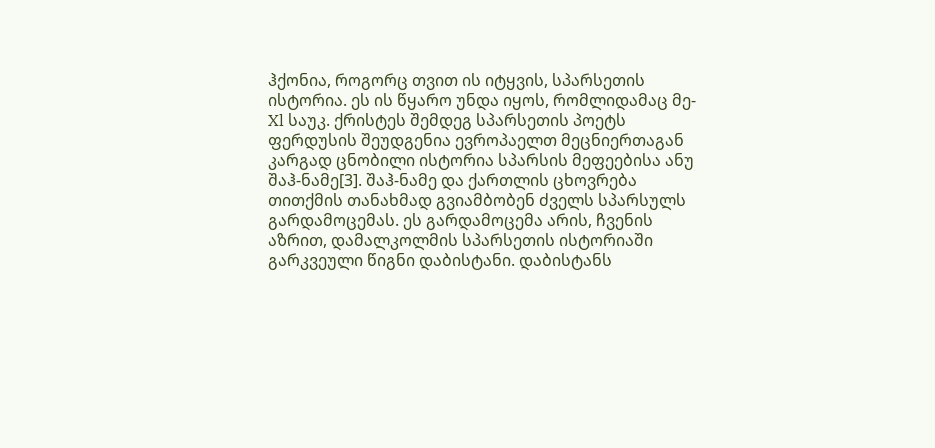ჰქონია, როგორც თვით ის იტყვის, სპარსეთის ისტორია. ეს ის წყარო უნდა იყოს, რომლიდამაც მე-Xl საუკ. ქრისტეს შემდეგ სპარსეთის პოეტს ფერდუსის შეუდგენია ევროპაელთ მეცნიერთაგან კარგად ცნობილი ისტორია სპარსის მეფეებისა ანუ შაჰ-ნამე[3]. შაჰ-ნამე და ქართლის ცხოვრება თითქმის თანახმად გვიამბობენ ძველს სპარსულს გარდამოცემას. ეს გარდამოცემა არის, ჩვენის აზრით, დამალკოლმის სპარსეთის ისტორიაში გარკვეული წიგნი დაბისტანი. დაბისტანს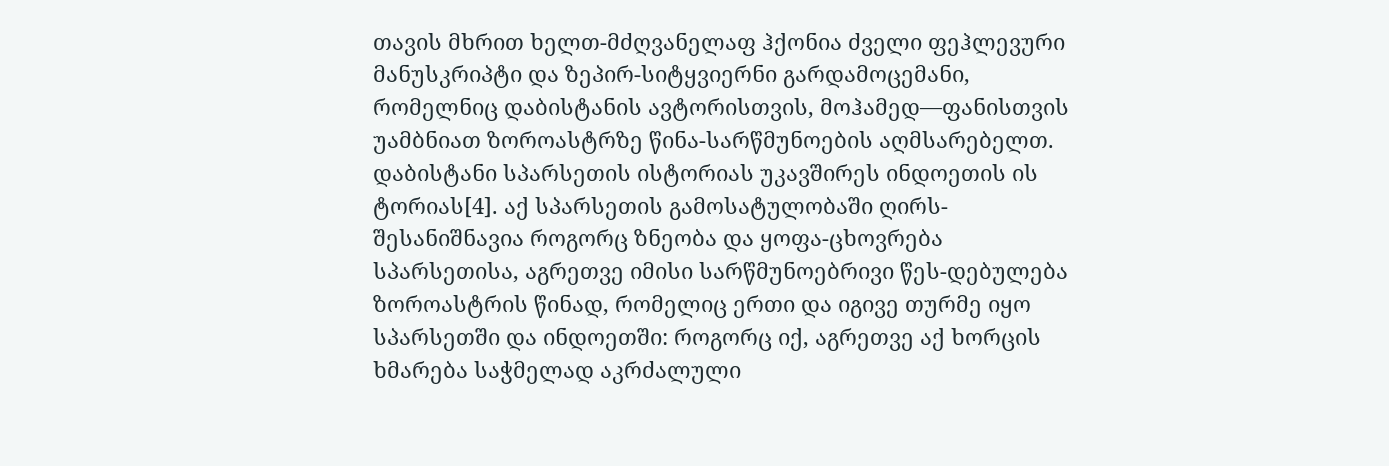თავის მხრით ხელთ-მძღვანელაფ ჰქონია ძველი ფეჰლევური მანუსკრიპტი და ზეპირ-სიტყვიერნი გარდამოცემანი, რომელნიც დაბისტანის ავტორისთვის, მოჰამედ—ფანისთვის უამბნიათ ზოროასტრზე წინა-სარწმუნოების აღმსარებელთ. დაბისტანი სპარსეთის ისტორიას უკავშირეს ინდოეთის ის ტორიას[4]. აქ სპარსეთის გამოსატულობაში ღირს-შესანიშნავია როგორც ზნეობა და ყოფა-ცხოვრება სპარსეთისა, აგრეთვე იმისი სარწმუნოებრივი წეს-დებულება ზოროასტრის წინად, რომელიც ერთი და იგივე თურმე იყო სპარსეთში და ინდოეთში: როგორც იქ, აგრეთვე აქ ხორცის ხმარება საჭმელად აკრძალული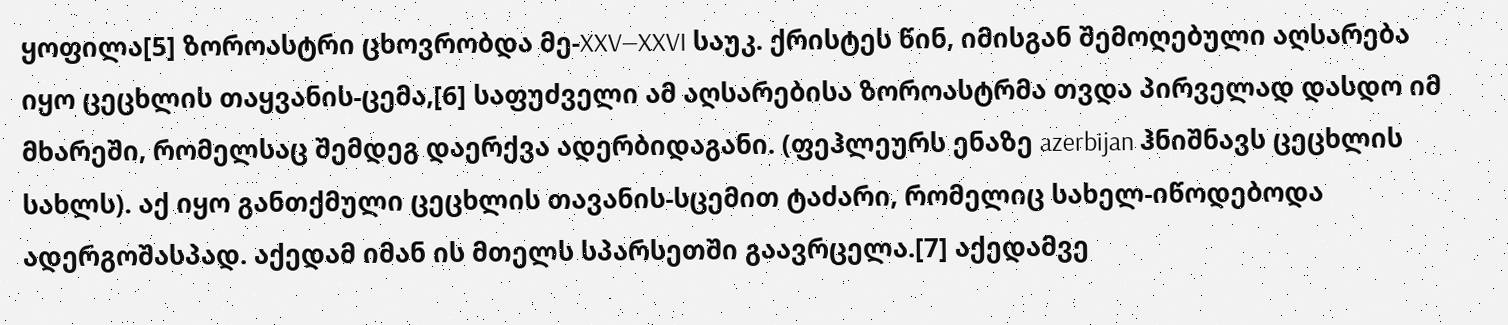ყოფილა[5] ზოროასტრი ცხოვრობდა მე-XXV—XXVI საუკ. ქრისტეს წინ, იმისგან შემოღებული აღსარება იყო ცეცხლის თაყვანის-ცემა,[6] საფუძველი ამ აღსარებისა ზოროასტრმა თვდა პირველად დასდო იმ მხარეში, რომელსაც შემდეგ დაერქვა ადერბიდაგანი. (ფეჰლეურს ენაზე azerbijan ჰნიშნავს ცეცხლის სახლს). აქ იყო განთქმული ცეცხლის თავანის-სცემით ტაძარი, რომელიც სახელ-იწოდებოდა ადერგოშასპად. აქედამ იმან ის მთელს სპარსეთში გაავრცელა.[7] აქედამვე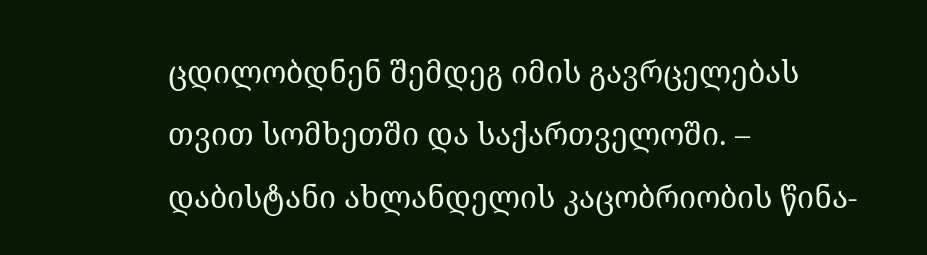ცდილობდნენ შემდეგ იმის გავრცელებას თვით სომხეთში და საქართველოში. – დაბისტანი ახლანდელის კაცობრიობის წინა-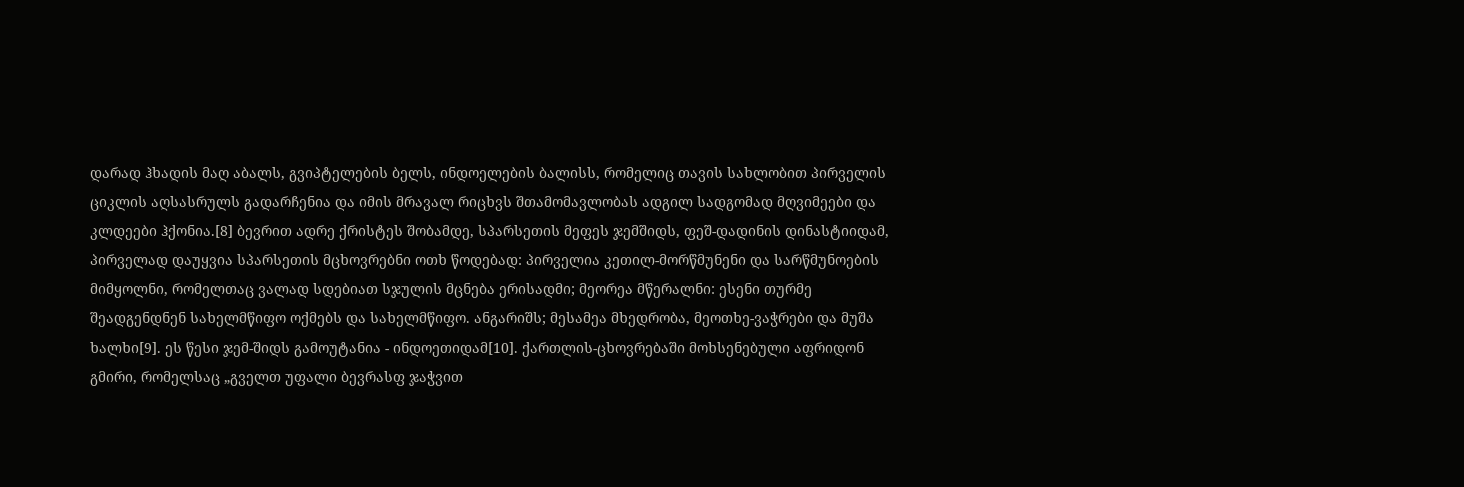დარად ჰხადის მაღ აბალს, გვიპტელების ბელს, ინდოელების ბალისს, რომელიც თავის სახლობით პირველის ციკლის აღსასრულს გადარჩენია და იმის მრავალ რიცხვს შთამომავლობას ადგილ სადგომად მღვიმეები და კლდეები ჰქონია.[8] ბევრით ადრე ქრისტეს შობამდე, სპარსეთის მეფეს ჯემშიდს, ფეშ-დადინის დინასტიიდამ, პირველად დაუყვია სპარსეთის მცხოვრებნი ოთხ წოდებად: პირველია კეთილ-მორწმუნენი და სარწმუნოების მიმყოლნი, რომელთაც ვალად სდებიათ სჯულის მცნება ერისადმი; მეორეა მწერალნი: ესენი თურმე შეადგენდნენ სახელმწიფო ოქმებს და სახელმწიფო. ანგარიშს; მესამეა მხედრობა, მეოთხე-ვაჭრები და მუშა ხალხი[9]. ეს წესი ჯემ-შიდს გამოუტანია - ინდოეთიდამ[10]. ქართლის-ცხოვრებაში მოხსენებული აფრიდონ გმირი, რომელსაც „გველთ უფალი ბევრასფ ჯაჭვით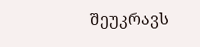შეუკრავს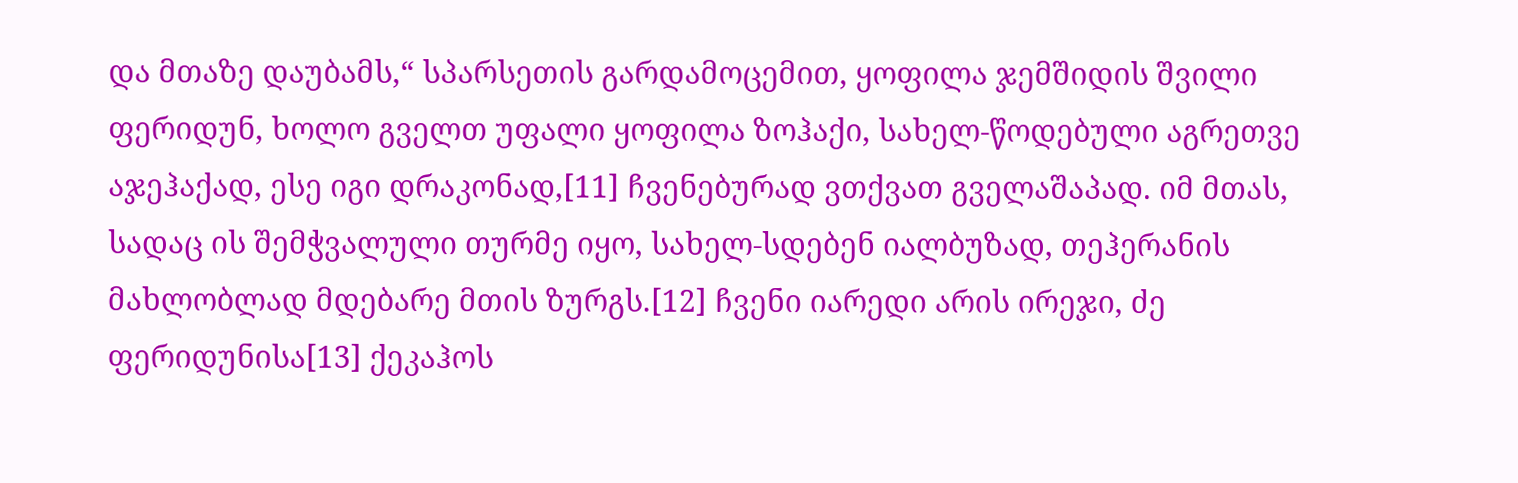და მთაზე დაუბამს,“ სპარსეთის გარდამოცემით, ყოფილა ჯემშიდის შვილი ფერიდუნ, ხოლო გველთ უფალი ყოფილა ზოჰაქი, სახელ-წოდებული აგრეთვე აჯეჰაქად, ესე იგი დრაკონად,[11] ჩვენებურად ვთქვათ გველაშაპად. იმ მთას, სადაც ის შემჭვალული თურმე იყო, სახელ-სდებენ იალბუზად, თეჰერანის მახლობლად მდებარე მთის ზურგს.[12] ჩვენი იარედი არის ირეჯი, ძე ფერიდუნისა[13] ქეკაჰოს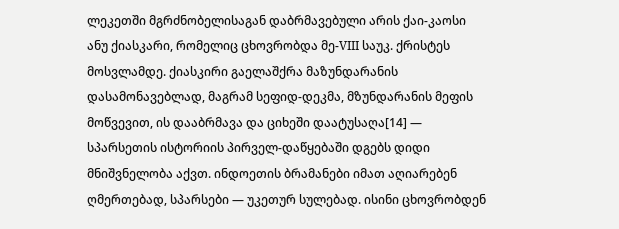ლეკეთში მგრძნობელისაგან დაბრმავებული არის ქაი-კაოსი ანუ ქიასკარი, რომელიც ცხოვრობდა მე-VIII საუკ. ქრისტეს მოსვლამდე. ქიასკირი გაელაშქრა მაზუნდარანის დასამონავებლად, მაგრამ სეფიდ-დეკმა, მზუნდარანის მეფის მოწვევით, ის დააბრმავა და ციხეში დაატუსაღა[14] — სპარსეთის ისტორიის პირველ-დაწყებაში დგებს დიდი მნიშვნელობა აქვთ. ინდოეთის ბრამანები იმათ აღიარებენ ღმერთებად, სპარსები — უკეთურ სულებად. ისინი ცხოვრობდენ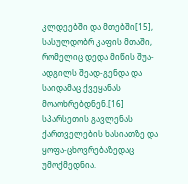კლდეებში და მთებში[15], სასულდობრ კაფის მთაში, რომელიც დედა მიწის შუა-ადგილს შეად-გენდა და საიდამაც ქვეყანას მოაოხრებდნენ.[16]
სპარსეთის გავლენას ქართველების ხასიათზე და ყოფა-ცხოვრებაზედაც უმოქმედნია.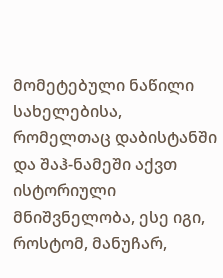მომეტებული ნაწილი სახელებისა, რომელთაც დაბისტანში და შაჰ-ნამეში აქვთ ისტორიული მნიშვნელობა, ესე იგი, როსტომ, მანუჩარ,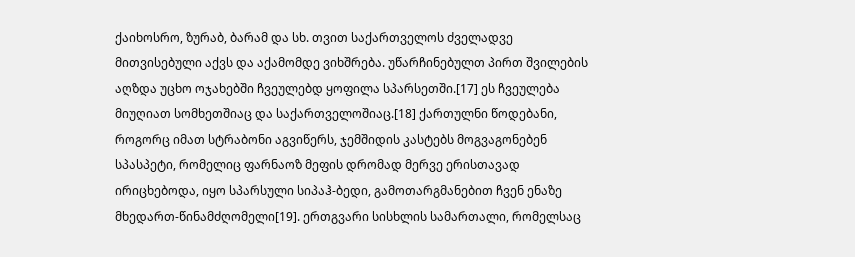ქაიხოსრო, ზურაბ, ბარამ და სხ. თვით საქართველოს ძველადვე მითვისებული აქვს და აქამომდე ვიხშრება. უწარჩინებულთ პირთ შვილების აღზდა უცხო ოჯახებში ჩვეულებდ ყოფილა სპარსეთში.[17] ეს ჩვეულება მიუღიათ სომხეთშიაც და საქართველოშიაც.[18] ქართულნი წოდებანი, როგორც იმათ სტრაბონი აგვიწერს, ჯემშიდის კასტებს მოგვაგონებენ სპასპეტი, რომელიც ფარნაოზ მეფის დრომად მერვე ერისთავად ირიცხებოდა, იყო სპარსული სიპაჰ-ბედი, გამოთარგმანებით ჩვენ ენაზე მხედართ-წინამძღომელი[19]. ერთგვარი სისხლის სამართალი, რომელსაც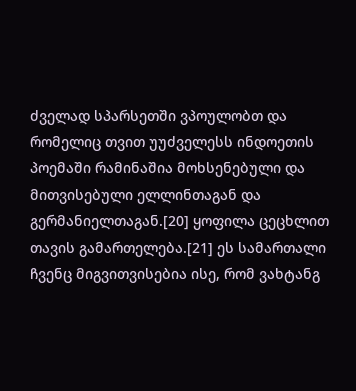ძველად სპარსეთში ვპოულობთ და რომელიც თვით უუძველესს ინდოეთის პოემაში რამინაშია მოხსენებული და მითვისებული ელლინთაგან და გერმანიელთაგან.[20] ყოფილა ცეცხლით თავის გამართელება.[21] ეს სამართალი ჩვენც მიგვითვისებია ისე, რომ ვახტანგ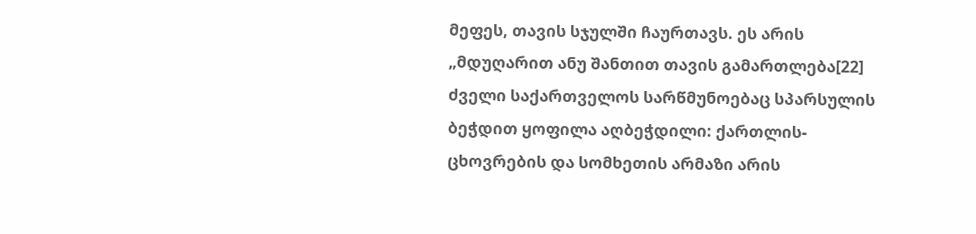მეფეს, თავის სჯულში ჩაურთავს. ეს არის „მდუღარით ანუ შანთით თავის გამართლება[22] ძველი საქართველოს სარწმუნოებაც სპარსულის ბეჭდით ყოფილა აღბეჭდილი: ქართლის-ცხოვრების და სომხეთის არმაზი არის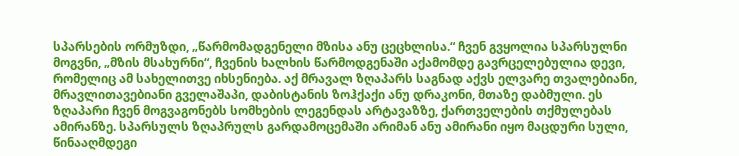სპარსების ორმუზდი, „წარმომადგენელი მზისა ანუ ცეცხლისა.“ ჩვენ გვყოლია სპარსულნი მოგვნი, „მზის მსახურნი“, ჩვენის ხალხის წარმოდგენაში აქამომდე გავრცელებულია დევი, რომელიც ამ სახელითვე იხსენიება. აქ მრავალ ზღაპარს საგნად აქვს ელვარე თვალებიანი, მრავლითავებიანი გველაშაპი, დაბისტანის ზოჰქაქი ანუ დრაკონი, მთაზე დაბმული. ეს ზღაპარი ჩვენ მოგვაგონებს სომხების ლეგენდას არტავაზზე, ქართველების თქმულებას ამირანზე. სპარსულს ზღაპრულს გარდამოცემაში არიმან ანუ ამირანი იყო მაცდური სული, წინააღმდეგი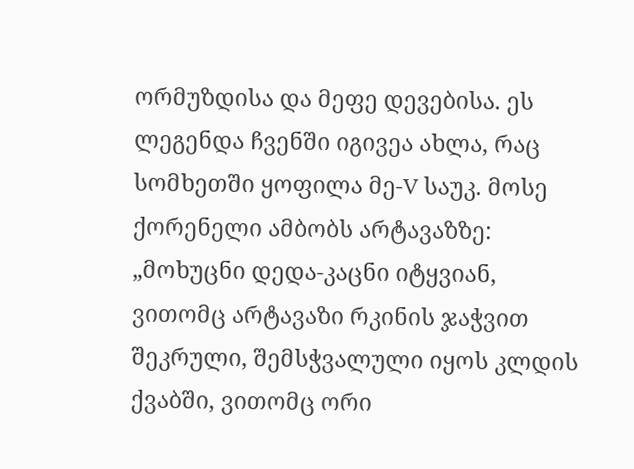ორმუზდისა და მეფე დევებისა. ეს ლეგენდა ჩვენში იგივეა ახლა, რაც სომხეთში ყოფილა მე-V საუკ. მოსე ქორენელი ამბობს არტავაზზე: „მოხუცნი დედა-კაცნი იტყვიან, ვითომც არტავაზი რკინის ჯაჭვით შეკრული, შემსჭვალული იყოს კლდის ქვაბში, ვითომც ორი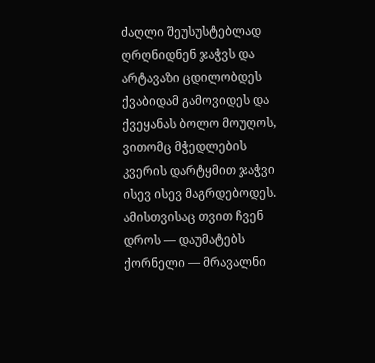ძაღლი შეუსუსტებლად ღრღნიდნენ ჯაჭვს და არტავაზი ცდილობდეს ქვაბიდამ გამოვიდეს და ქვეყანას ბოლო მოუღოს, ვითომც მჭედლების კვერის დარტყმით ჯაჭვი ისევ ისევ მაგრდებოდეს. ამისთვისაც თვით ჩვენ დროს — დაუმატებს ქორნელი — მრავალნი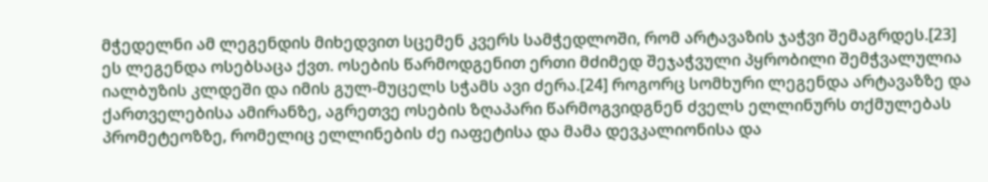მჭედელნი ამ ლეგენდის მიხედვით სცემენ კვერს სამჭედლოში, რომ არტავაზის ჯაჭვი შემაგრდეს.[23] ეს ლეგენდა ოსებსაცა ქვთ. ოსების წარმოდგენით ერთი მძიმედ შეჯაჭვული პყრობილი შემჭვალულია იალბუზის კლდეში და იმის გულ-მუცელს სჭამს ავი ძერა.[24] როგორც სომხური ლეგენდა არტავაზზე და ქართველებისა ამირანზე, აგრეთვე ოსების ზღაპარი წარმოგვიდგნენ ძველს ელლინურს თქმულებას პრომეტეოზზე, რომელიც ელლინების ძე იაფეტისა და მამა დევკალიონისა და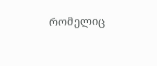რომელიც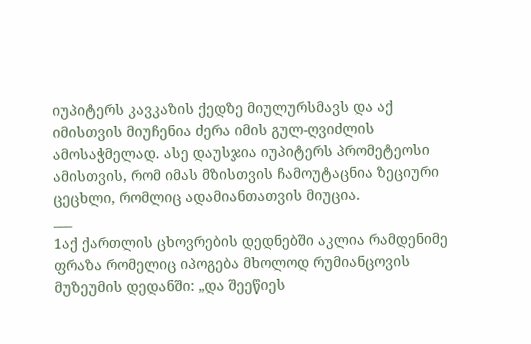იუპიტერს კავკაზის ქედზე მიულურსმავს და აქ იმისთვის მიუჩენია ძერა იმის გულ-ღვიძლის ამოსაჭმელად. ასე დაუსჯია იუპიტერს პრომეტეოსი ამისთვის, რომ იმას მზისთვის ჩამოუტაცნია ზეციური ცეცხლი, რომლიც ადამიანთათვის მიუცია.
___
1აქ ქართლის ცხოვრების დედნებში აკლია რამდენიმე ფრაზა რომელიც იპოგება მხოლოდ რუმიანცოვის მუზეუმის დედანში: „და შეეწიეს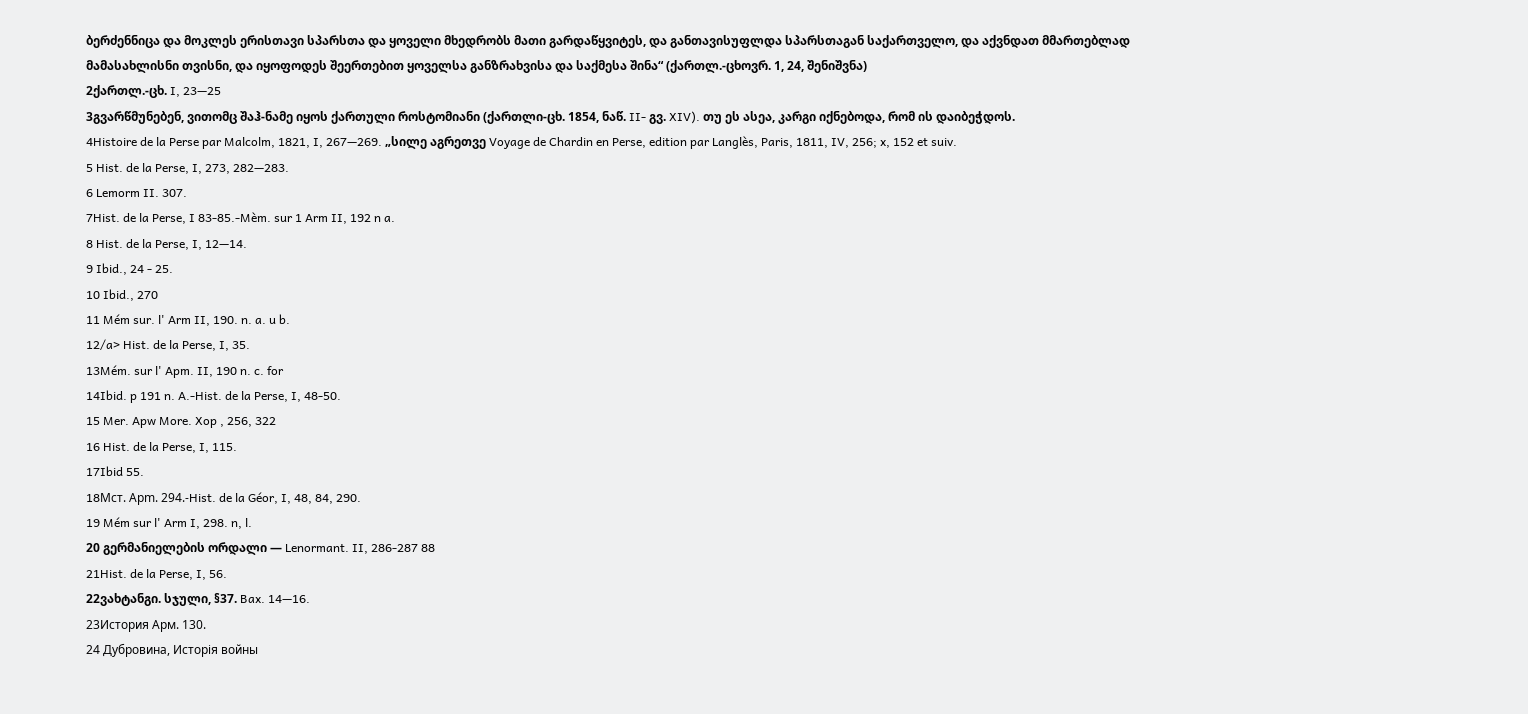ბერძენნიცა და მოკლეს ერისთავი სპარსთა და ყოველი მხედრობს მათი გარდაწყვიტეს, და განთავისუფლდა სპარსთაგან საქართველო, და აქვნდათ მმართებლად მამასახლისნი თვისნი, და იყოფოდეს შეერთებით ყოველსა განზრახვისა და საქმესა შინა“ (ქართლ.-ცხოვრ. 1, 24, შენიშვნა)
2ქართლ.-ცხ. I, 23—25
3გვარწმუნებენ, ვითომც შაჰ-ნამე იყოს ქართული როსტომიანი (ქართლი-ცხ. 1854, ნაწ. II- გვ. XIV). თუ ეს ასეა, კარგი იქნებოდა, რომ ის დაიბეჭდოს.
4Histoire de la Perse par Malcolm, 1821, I, 267—269. „სილე აგრეთვე Voyage de Chardin en Perse, edition par Langlès, Paris, 1811, IV, 256; x, 152 et suiv.
5 Hist. de la Perse, I, 273, 282—283.
6 Lemorm II. 307.
7Hist. de la Perse, I 83-85.-Mèm. sur 1 Arm II, 192 n a.
8 Hist. de la Perse, I, 12—14.
9 Ibid., 24 - 25.
10 Ibid., 270
11 Mém sur. l' Arm II, 190. n. a. u b.
12/a> Hist. de la Perse, I, 35.
13Mém. sur l' Apm. II, 190 n. c. for
14Ibid. p 191 n. A.-Hist. de la Perse, I, 48-50.
15 Mer. Apw More. Xop , 256, 322
16 Hist. de la Perse, I, 115.
17Ibid 55.
18Mст. Аpm. 294.-Hist. de la Géor, I, 48, 84, 290.
19 Mém sur l' Arm I, 298. n, l.
20 გერმანიელების ორდალი — Lenormant. II, 286-287 88
21Hist. de la Perse, I, 56.
22ვახტანგი. სჯული, §37. Bax. 14—16.
23История Арм. 130.
24 Дубровина, Исторія войны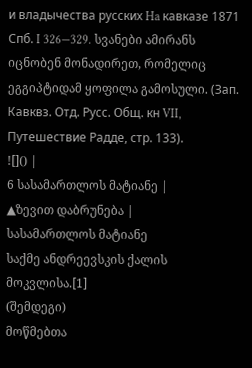и владычества русских Ha кавказе 1871 Спб. I 326—329. სვანები ამირანს იცნობენ მონადირეთ, რომელიც ეგგიპტიდამ ყოფილა გამოსული. (Зап. Кавквз. Отд. Русс. Общ. кн VII, Путешествие Радде, стр. 133).
![]() |
6 სასამართლოს მატიანე |
▲ზევით დაბრუნება |
სასამართლოს მატიანე
საქმე ანდრეევსკის ქალის მოკვლისა.[1]
(შემდეგი)
მოწმებთა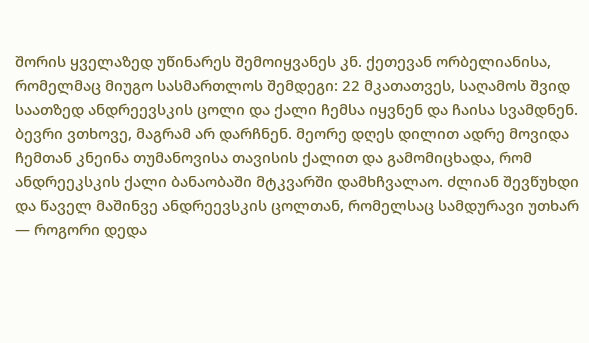შორის ყველაზედ უწინარეს შემოიყვანეს კნ. ქეთევან ორბელიანისა, რომელმაც მიუგო სასმართლოს შემდეგი: 22 მკათათვეს, საღამოს შვიდ საათზედ ანდრეევსკის ცოლი და ქალი ჩემსა იყვნენ და ჩაისა სვამდნენ. ბევრი ვთხოვე, მაგრამ არ დარჩნენ. მეორე დღეს დილით ადრე მოვიდა ჩემთან კნეინა თუმანოვისა თავისის ქალით და გამომიცხადა, რომ ანდრეეკსკის ქალი ბანაობაში მტკვარში დამხჩვალაო. ძლიან შევწუხდი და წაველ მაშინვე ანდრეევსკის ცოლთან, რომელსაც სამდურავი უთხარ — როგორი დედა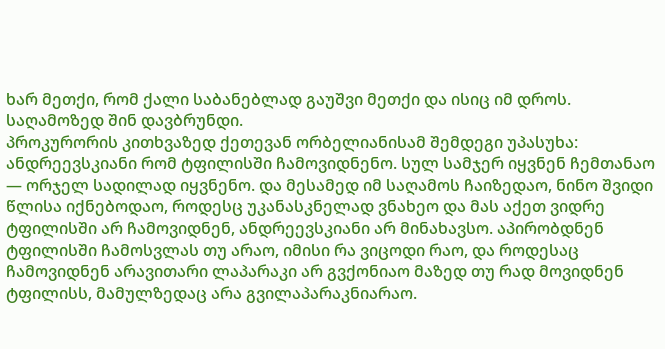ხარ მეთქი, რომ ქალი საბანებლად გაუშვი მეთქი და ისიც იმ დროს. საღამოზედ შინ დავბრუნდი.
პროკურორის კითხვაზედ ქეთევან ორბელიანისამ შემდეგი უპასუხა: ანდრეევსკიანი რომ ტფილისში ჩამოვიდნენო. სულ სამჯერ იყვნენ ჩემთანაო — ორჯელ სადილად იყვნენო. და მესამედ იმ საღამოს ჩაიზედაო, ნინო შვიდი წლისა იქნებოდაო, როდესც უკანასკნელად ვნახეო და მას აქეთ ვიდრე ტფილისში არ ჩამოვიდნენ, ანდრეევსკიანი არ მინახავსო. აპირობდნენ ტფილისში ჩამოსვლას თუ არაო, იმისი რა ვიცოდი რაო, და როდესაც ჩამოვიდნენ არავითარი ლაპარაკი არ გვქონიაო მაზედ თუ რად მოვიდნენ ტფილისს, მამულზედაც არა გვილაპარაკნიარაო.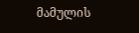მამულის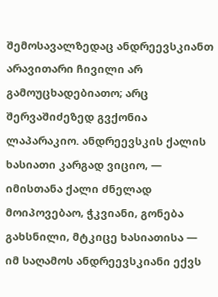შემოსავალზედაც ანდრეევსკიანთ არავითარი ჩივილი არ გამოუცხადებიათო; არც შერვაშიძეზედ გვქონია ლაპარაკიო. ანდრეევსკის ქალის ხასიათი კარგად ვიციო, — იმისთანა ქალი ძნელად მოიპოვებაო, ჭკვიანი, გონება გახსნილი, მტკიცე ხასიათისა — იმ საღამოს ანდრეევსკიანი ექვს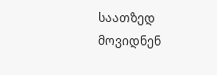საათზედ მოვიდნენ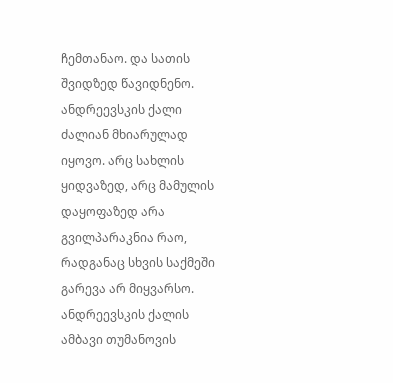ჩემთანაო. და სათის შვიდზედ წავიდნენო. ანდრეევსკის ქალი ძალიან მხიარულად იყოვო. არც სახლის ყიდვაზედ, არც მამულის დაყოფაზედ არა გვილპარაკნია რაო, რადგანაც სხვის საქმეში გარევა არ მიყვარსო. ანდრეევსკის ქალის ამბავი თუმანოვის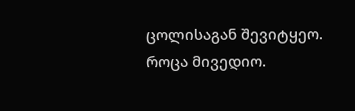ცოლისაგან შევიტყეო. როცა მივედიო.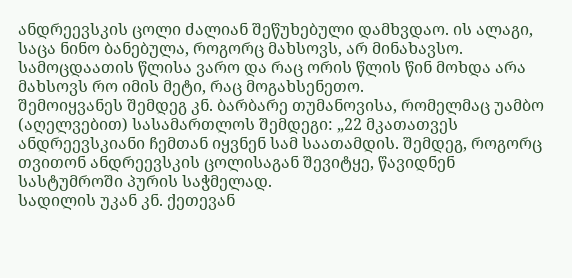ანდრეევსკის ცოლი ძალიან შეწუხებული დამხვდაო. ის ალაგი, საცა ნინო ბანებულა, როგორც მახსოვს, არ მინახავსო. სამოცდაათის წლისა ვარო და რაც ორის წლის წინ მოხდა არა მახსოვს რო იმის მეტი, რაც მოგახსენეთო.
შემოიყვანეს შემდეგ კნ. ბარბარე თუმანოვისა, რომელმაც უამბო (აღელვებით) სასამართლოს შემდეგი: „22 მკათათვეს ანდრეევსკიანი ჩემთან იყვნენ სამ საათამდის. შემდეგ, როგორც თვითონ ანდრეევსკის ცოლისაგან შევიტყე, წავიდნენ სასტუმროში პურის საჭმელად.
სადილის უკან კნ. ქეთევან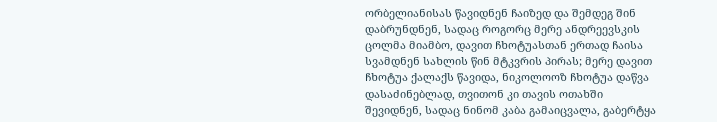ორბელიანისას წავიდნენ ჩაიზედ და შემდეგ შინ დაბრუნდნენ, სადაც როგორც მერე ანდრეევსკის ცოლმა მიამბო, დავით ჩხოტუასთან ერთად ჩაისა სვამდნენ სახლის წინ მტკვრის პირას; მერე დავით ჩხოტუა ქალაქს წავიდა, ნიკოლოოზ ჩხოტუა დაწვა დასაძინებლად, თვითონ კი თავის ოთახში შევიდნენ, სადაც ნინომ კაბა გამაიცვალა, გაბერტყა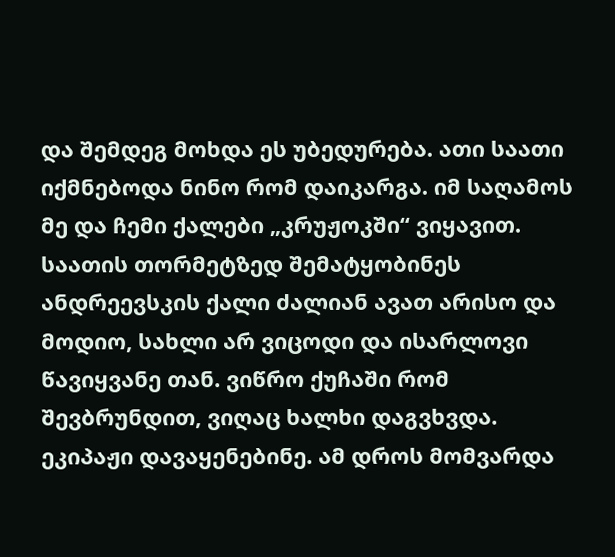და შემდეგ მოხდა ეს უბედურება. ათი საათი იქმნებოდა ნინო რომ დაიკარგა. იმ საღამოს მე და ჩემი ქალები „კრუჟოკში“ ვიყავით. საათის თორმეტზედ შემატყობინეს ანდრეევსკის ქალი ძალიან ავათ არისო და მოდიო, სახლი არ ვიცოდი და ისარლოვი წავიყვანე თან. ვიწრო ქუჩაში რომ შევბრუნდით, ვიღაც ხალხი დაგვხვდა. ეკიპაჟი დავაყენებინე. ამ დროს მომვარდა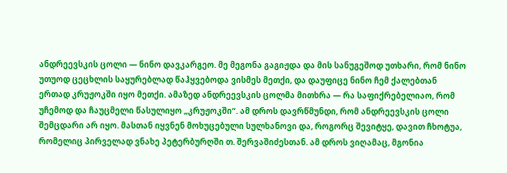ანდრეევსკის ცოლი — ნინო დავკარგეო. მე მეგონა გაგიჟდა და მის სანუგეშოდ უთხარი, რომ ნინო უთუოდ ცეცხლის საყურებლად წაჰყვებოდა ვისმეს მეთქი, და დაუფიცე ნინო ჩემ ქალებთან ერთად კრუჟოკში იყო მეთქი. ამაზედ ანდრეევსკის ცოლმა მითხრა — რა საფიქრებელიაო, რომ უჩემოდ და ჩაუცმელი წასულიყო „კრუჟოკში“. ამ დროს დავრწმუნდი, რომ ანდრეევსკის ცოლი შემცდარი არ იყო. მასთან იყვნენ მოხუცებული სულხანოვი და, როგორც შევიტყე, დავით ჩხოტუა, რომელიც პირველად ვნახე პეტერბურღში თ. შერვაშიძესთან. ამ დროს ვიღამაც, მგონია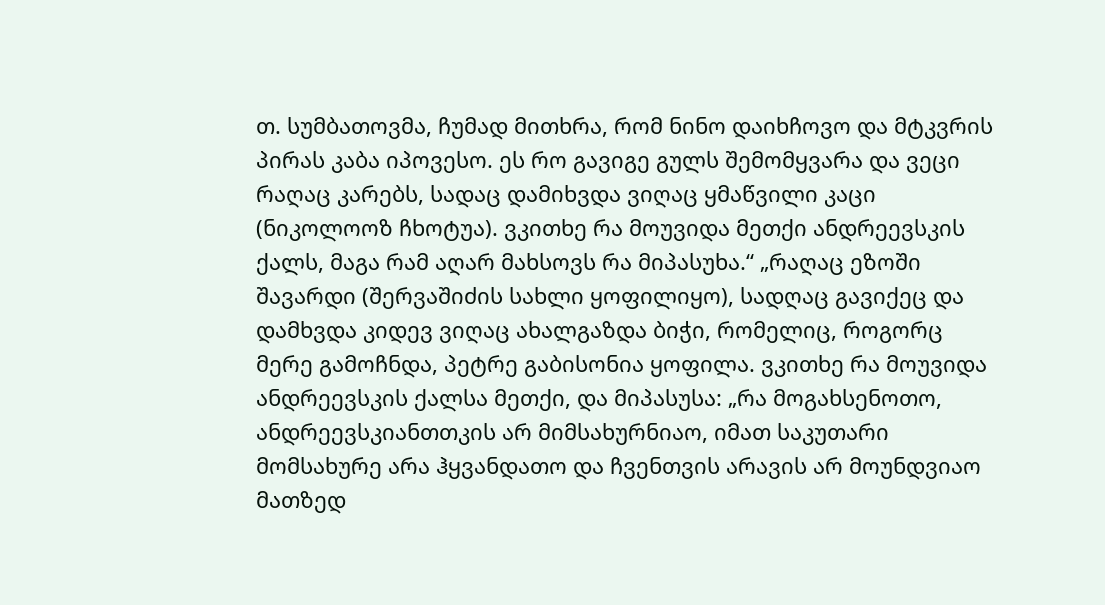თ. სუმბათოვმა, ჩუმად მითხრა, რომ ნინო დაიხჩოვო და მტკვრის პირას კაბა იპოვესო. ეს რო გავიგე გულს შემომყვარა და ვეცი რაღაც კარებს, სადაც დამიხვდა ვიღაც ყმაწვილი კაცი (ნიკოლოოზ ჩხოტუა). ვკითხე რა მოუვიდა მეთქი ანდრეევსკის ქალს, მაგა რამ აღარ მახსოვს რა მიპასუხა.“ „რაღაც ეზოში შავარდი (შერვაშიძის სახლი ყოფილიყო), სადღაც გავიქეც და დამხვდა კიდევ ვიღაც ახალგაზდა ბიჭი, რომელიც, როგორც მერე გამოჩნდა, პეტრე გაბისონია ყოფილა. ვკითხე რა მოუვიდა ანდრეევსკის ქალსა მეთქი, და მიპასუსა: „რა მოგახსენოთო, ანდრეევსკიანთთკის არ მიმსახურნიაო, იმათ საკუთარი მომსახურე არა ჰყვანდათო და ჩვენთვის არავის არ მოუნდვიაო მათზედ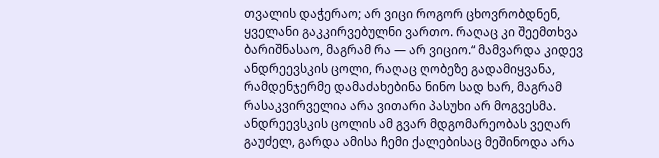თვალის დაჭერაო; არ ვიცი როგორ ცხოვრობდნენ, ყველანი გაკკირვებულნი ვართო. რაღაც კი შეემთხვა ბარიშნასაო, მაგრამ რა — არ ვიციო.“ მამვარდა კიდევ ანდრეევსკის ცოლი, რაღაც ღობეზე გადამიყვანა, რამდენჯერმე დამაძახებინა ნინო სად ხარ, მაგრამ რასაკვირველია არა ვითარი პასუხი არ მოგვესმა. ანდრეევსკის ცოლის ამ გვარ მდგომარეობას ვეღარ გაუძელ, გარდა ამისა ჩემი ქალებისაც მეშინოდა არა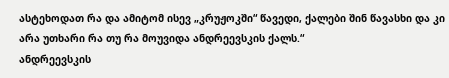ასტეხოდათ რა და ამიტომ ისევ „კრუჟოკში“ წავედი, ქალები შინ წავასხი და კი არა უთხარი რა თუ რა მოუვიდა ანდრეევსკის ქალს.“
ანდრეევსკის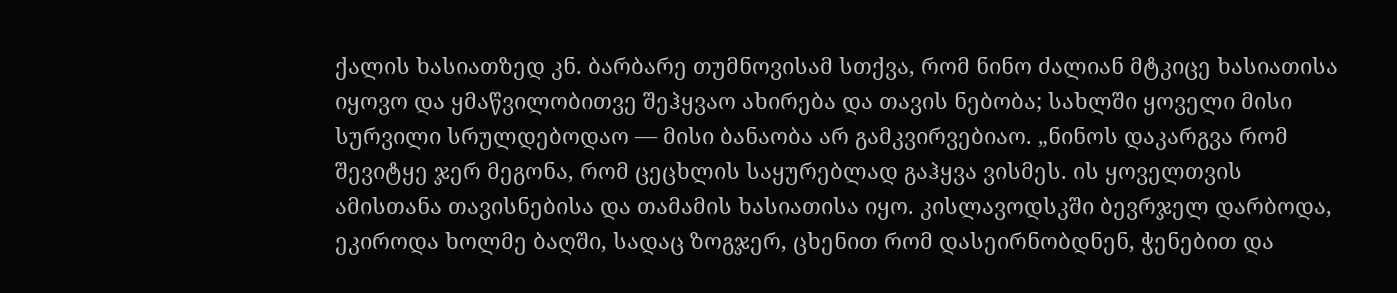ქალის ხასიათზედ კნ. ბარბარე თუმნოვისამ სთქვა, რომ ნინო ძალიან მტკიცე ხასიათისა იყოვო და ყმაწვილობითვე შეჰყვაო ახირება და თავის ნებობა; სახლში ყოველი მისი სურვილი სრულდებოდაო — მისი ბანაობა არ გამკვირვებიაო. „ნინოს დაკარგვა რომ შევიტყე ჯერ მეგონა, რომ ცეცხლის საყურებლად გაჰყვა ვისმეს. ის ყოველთვის ამისთანა თავისნებისა და თამამის ხასიათისა იყო. კისლავოდსკში ბევრჯელ დარბოდა, ეკიროდა ხოლმე ბაღში, სადაც ზოგჯერ, ცხენით რომ დასეირნობდნენ, ჭენებით და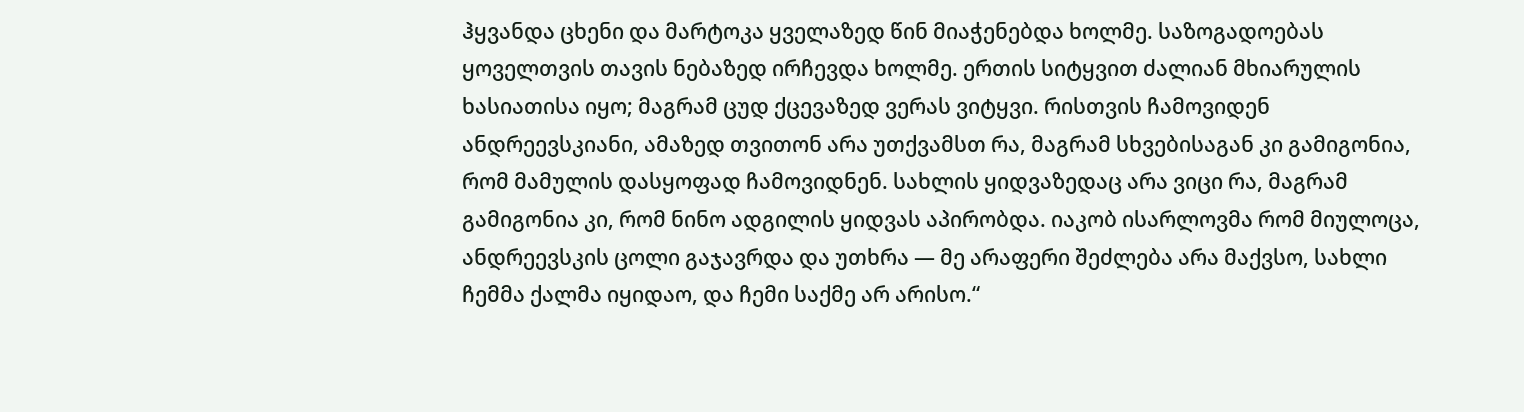ჰყვანდა ცხენი და მარტოკა ყველაზედ წინ მიაჭენებდა ხოლმე. საზოგადოებას ყოველთვის თავის ნებაზედ ირჩევდა ხოლმე. ერთის სიტყვით ძალიან მხიარულის ხასიათისა იყო; მაგრამ ცუდ ქცევაზედ ვერას ვიტყვი. რისთვის ჩამოვიდენ ანდრეევსკიანი, ამაზედ თვითონ არა უთქვამსთ რა, მაგრამ სხვებისაგან კი გამიგონია, რომ მამულის დასყოფად ჩამოვიდნენ. სახლის ყიდვაზედაც არა ვიცი რა, მაგრამ გამიგონია კი, რომ ნინო ადგილის ყიდვას აპირობდა. იაკობ ისარლოვმა რომ მიულოცა, ანდრეევსკის ცოლი გაჯავრდა და უთხრა — მე არაფერი შეძლება არა მაქვსო, სახლი ჩემმა ქალმა იყიდაო, და ჩემი საქმე არ არისო.“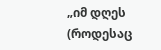„იმ დღეს (როდესაც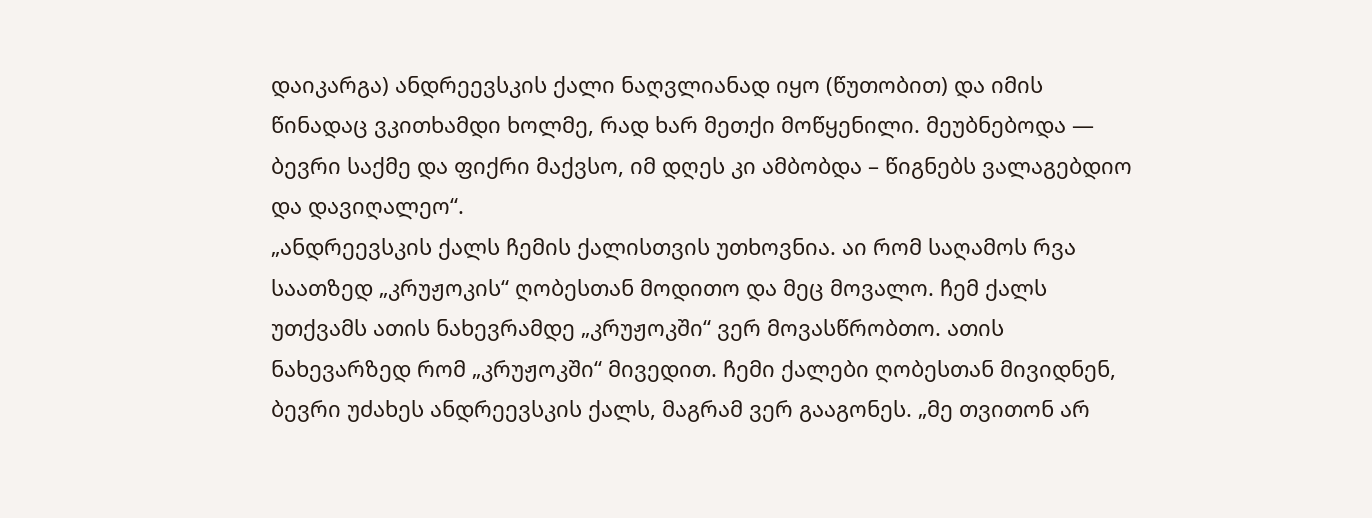დაიკარგა) ანდრეევსკის ქალი ნაღვლიანად იყო (წუთობით) და იმის წინადაც ვკითხამდი ხოლმე, რად ხარ მეთქი მოწყენილი. მეუბნებოდა — ბევრი საქმე და ფიქრი მაქვსო, იმ დღეს კი ამბობდა – წიგნებს ვალაგებდიო და დავიღალეო“.
„ანდრეევსკის ქალს ჩემის ქალისთვის უთხოვნია. აი რომ საღამოს რვა საათზედ „კრუჟოკის“ ღობესთან მოდითო და მეც მოვალო. ჩემ ქალს უთქვამს ათის ნახევრამდე „კრუჟოკში“ ვერ მოვასწრობთო. ათის ნახევარზედ რომ „კრუჟოკში“ მივედით. ჩემი ქალები ღობესთან მივიდნენ, ბევრი უძახეს ანდრეევსკის ქალს, მაგრამ ვერ გააგონეს. „მე თვითონ არ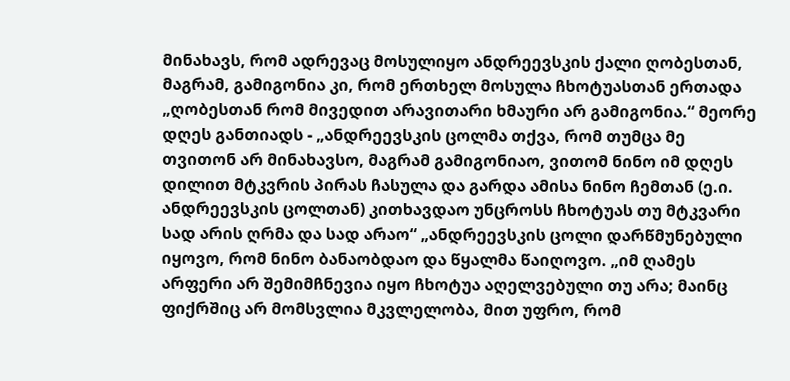მინახავს, რომ ადრევაც მოსულიყო ანდრეევსკის ქალი ღობესთან, მაგრამ, გამიგონია კი, რომ ერთხელ მოსულა ჩხოტუასთან ერთადა „ღობესთან რომ მივედით არავითარი ხმაური არ გამიგონია.“ მეორე დღეს განთიადს - „ანდრეევსკის ცოლმა თქვა, რომ თუმცა მე თვითონ არ მინახავსო, მაგრამ გამიგონიაო, ვითომ ნინო იმ დღეს დილით მტკვრის პირას ჩასულა და გარდა ამისა ნინო ჩემთან (ე.ი. ანდრეევსკის ცოლთან) კითხავდაო უნცროსს ჩხოტუას თუ მტკვარი სად არის ღრმა და სად არაო“ „ანდრეევსკის ცოლი დარწმუნებული იყოვო, რომ ნინო ბანაობდაო და წყალმა წაიღოვო. „იმ ღამეს არფერი არ შემიმჩნევია იყო ჩხოტუა აღელვებული თუ არა; მაინც ფიქრშიც არ მომსვლია მკვლელობა, მით უფრო, რომ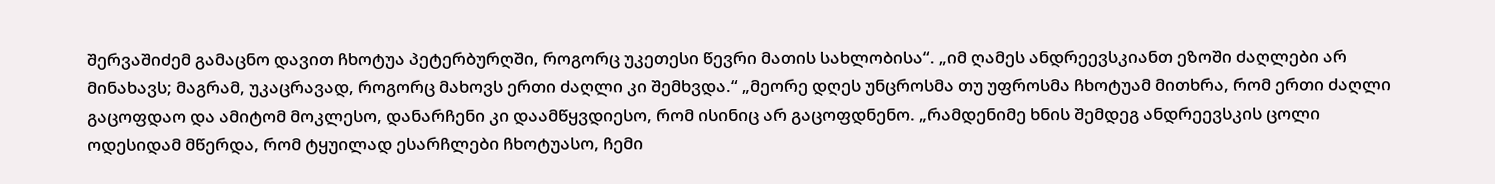შერვაშიძემ გამაცნო დავით ჩხოტუა პეტერბურღში, როგორც უკეთესი წევრი მათის სახლობისა“. „იმ ღამეს ანდრეევსკიანთ ეზოში ძაღლები არ მინახავს; მაგრამ, უკაცრავად, როგორც მახოვს ერთი ძაღლი კი შემხვდა.“ „მეორე დღეს უნცროსმა თუ უფროსმა ჩხოტუამ მითხრა, რომ ერთი ძაღლი გაცოფდაო და ამიტომ მოკლესო, დანარჩენი კი დაამწყვდიესო, რომ ისინიც არ გაცოფდნენო. „რამდენიმე ხნის შემდეგ ანდრეევსკის ცოლი ოდესიდამ მწერდა, რომ ტყუილად ესარჩლები ჩხოტუასო, ჩემი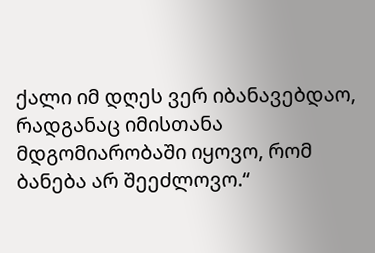ქალი იმ დღეს ვერ იბანავებდაო, რადგანაც იმისთანა მდგომიარობაში იყოვო, რომ ბანება არ შეეძლოვო.“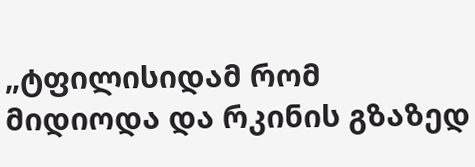„ტფილისიდამ რომ მიდიოდა და რკინის გზაზედ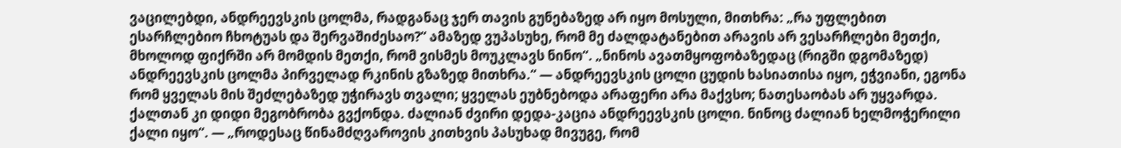ვაცილებდი, ანდრეევსკის ცოლმა, რადგანაც ჯერ თავის გუნებაზედ არ იყო მოსული, მითხრა: „რა უფლებით ესარჩლებიო ჩხოტუას და შერვაშიძესაო?“ ამაზედ ვუპასუხე, რომ მე ძალდატანებით არავის არ ვესარჩლები მეთქი, მხოლოდ ფიქრში არ მომდის მეთქი, რომ ვისმეს მოუკლავს ნინო“. „ნინოს ავათმყოფობაზედაც (რიგში დგომაზედ) ანდრეევსკის ცოლმა პირველად რკინის გზაზედ მითხრა.“ — ანდრეევსკის ცოლი ცუდის ხასიათისა იყო, ეჭვიანი, ეგონა რომ ყველას მის შეძლებაზედ უჭირავს თვალი; ყველას ეუბნებოდა არაფერი არა მაქვსო; ნათესაობას არ უყვარდა. ქალთან კი დიდი მეგობრობა გვქონდა. ძალიან ძვირი დედა-კაცია ანდრეევსკის ცოლი. ნინოც ძალიან ხელმოჭერილი ქალი იყო“. — „როდესაც წინამძღვაროვის კითხვის პასუხად მივუგე, რომ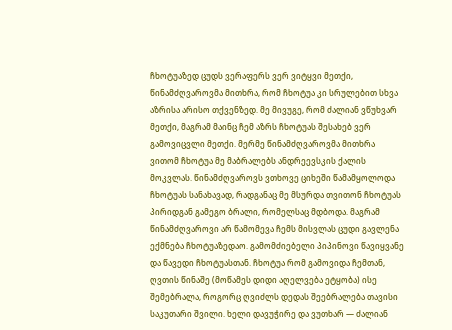ჩხოტუაზედ ცუდს ვერაფერს ვერ ვიტყვი მეთქი, წინამძღვაროვმა მითხრა, რომ ჩხოტუა კი სრულებით სხვა აზრისა არისო თქვენზედ. მე მივუგე, რომ ძალიან ვწუხვარ მეთქი, მაგრამ მაინც ჩემ აზრს ჩხოტუას შესახებ ვერ გამოვიცვლი მეთქი. მერმე წინამძღვაროვმა მითხრა ვითომ ჩხოტუა მე მაბრალებს ანდრეევსკის ქალის მოკვლას. წინამძღვაროვს ვთხოვე ციხეში წამამყოლოდა ჩხოტუას სანახავად, რადგანაც მე მსურდა თვითონ ჩხოტუას პირიდგან გამეგო ბრალი, რომელსაც მდბოდა. მაგრამ წინამძღვაროვი არ წამომევა ჩემს მისვლას ცუდი გავლენა ექმნება ჩხოტუაზედაო. გამომძიებელი პიპინოვი წავიყვანე და წავედი ჩხოტუასთან. ჩხოტუა რომ გამოვიდა ჩემთან, ღვთის წინაშე (მოწამეს დიდი აღელვება ეტყობა) ისე შემებრალა, როგორც ღვიძლს დედას შეებრალება თავისი საკუთარი შვილი. ხელი დავუჭირე და ვუთხარ — ძალიან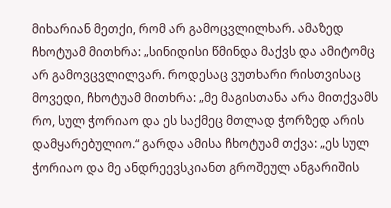მიხარიან მეთქი, რომ არ გამოცვლილხარ. ამაზედ ჩხოტუამ მითხრა: „სინიდისი წმინდა მაქვს და ამიტომც არ გამოვცვლილვარ. როდესაც ვუთხარი რისთვისაც მოვედი, ჩხოტუამ მითხრა: „მე მაგისთანა არა მითქვამს რო, სულ ჭორიაო და ეს საქმეც მთლად ჭორზედ არის დამყარებულიო.“ გარდა ამისა ჩხოტუამ თქვა: „ეს სულ ჭორიაო და მე ანდრეევსკიანთ გროშეულ ანგარიშის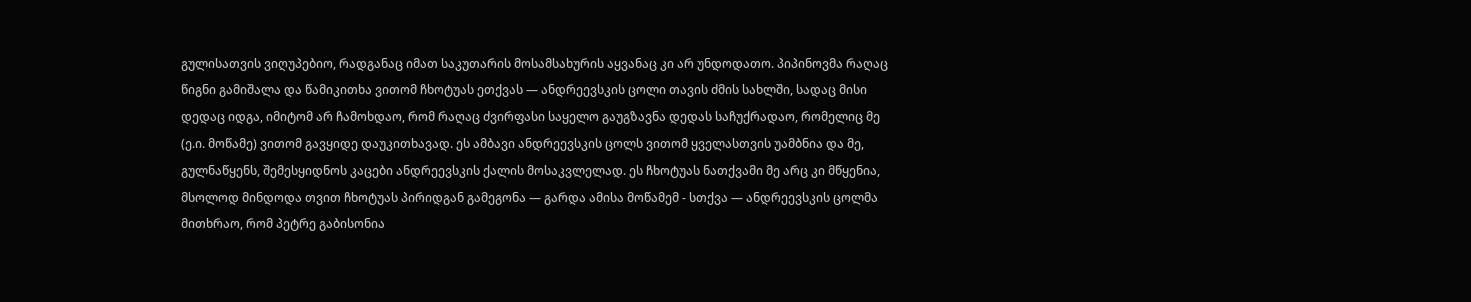გულისათვის ვიღუპებიო, რადგანაც იმათ საკუთარის მოსამსახურის აყვანაც კი არ უნდოდათო. პიპინოვმა რაღაც წიგნი გამიშალა და წამიკითხა ვითომ ჩხოტუას ეთქვას — ანდრეევსკის ცოლი თავის ძმის სახლში, სადაც მისი დედაც იდგა, იმიტომ არ ჩამოხდაო, რომ რაღაც ძვირფასი საყელო გაუგზავნა დედას საჩუქრადაო, რომელიც მე (ე.ი. მოწამე) ვითომ გავყიდე დაუკითხავად. ეს ამბავი ანდრეევსკის ცოლს ვითომ ყველასთვის უამბნია და მე, გულნაწყენს, შემესყიდნოს კაცები ანდრეევსკის ქალის მოსაკვლელად. ეს ჩხოტუას ნათქვამი მე არც კი მწყენია, მსოლოდ მინდოდა თვით ჩხოტუას პირიდგან გამეგონა — გარდა ამისა მოწამემ - სთქვა — ანდრეევსკის ცოლმა მითხრაო, რომ პეტრე გაბისონია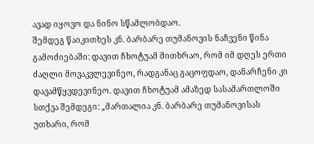ავად იყოვო და ნინო სწამლობდაო.
შემდეგ წაიკითხეს კნ. ბარბარე თუმანოვის ნაჩვენი წინა გამოძიებაში: დავით ჩხოტუამ მითხრაო, რომ იმ დღეს ერთი ძაღლი მოვაკვლევინეო, რადგანაც გაცოფდაო, დანარჩენი კი დავამწყვდევინეო. დავით ჩხოტუამ ამაზედ სასამართლოში სთქვა შემდეგი: „მართალია კნ. ბარბარე თუმანოვისას უთხარი, რომ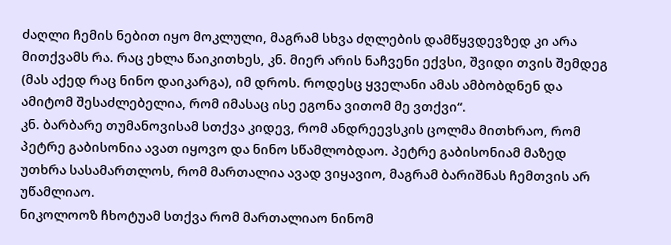ძაღლი ჩემის ნებით იყო მოკლული, მაგრამ სხვა ძღლების დამწყვდევზედ კი არა მითქვამს რა. რაც ეხლა წაიკითხეს, კნ. მიერ არის ნაჩვენი ექვსი, შვიდი თვის შემდეგ (მას აქედ რაც ნინო დაიკარგა), იმ დროს. როდესც ყველანი ამას ამბობდნენ და ამიტომ შესაძლებელია, რომ იმასაც ისე ეგონა ვითომ მე ვთქვი“.
კნ. ბარბარე თუმანოვისამ სთქვა კიდევ, რომ ანდრეევსკის ცოლმა მითხრაო, რომ პეტრე გაბისონია ავათ იყოვო და ნინო სწამლობდაო. პეტრე გაბისონიამ მაზედ უთხრა სასამართლოს, რომ მართალია ავად ვიყავიო, მაგრამ ბარიშნას ჩემთვის არ უწამლიაო.
ნიკოლოოზ ჩხოტუამ სთქვა რომ მართალიაო ნინომ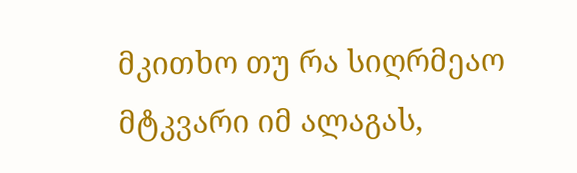მკითხო თუ რა სიღრმეაო მტკვარი იმ ალაგას,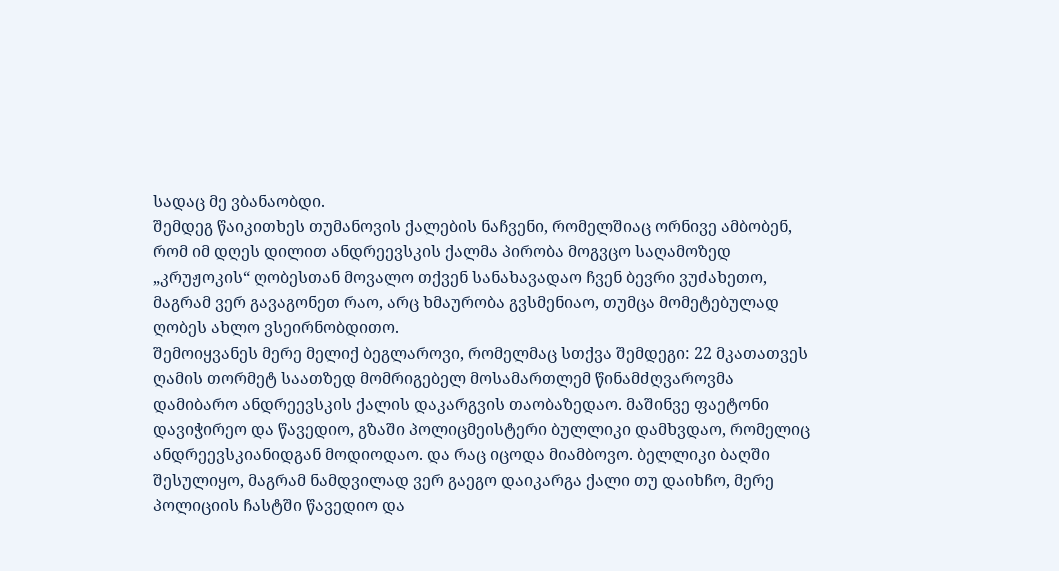სადაც მე ვბანაობდი.
შემდეგ წაიკითხეს თუმანოვის ქალების ნაჩვენი, რომელშიაც ორნივე ამბობენ, რომ იმ დღეს დილით ანდრეევსკის ქალმა პირობა მოგვცო საღამოზედ „კრუჟოკის“ ღობესთან მოვალო თქვენ სანახავადაო ჩვენ ბევრი ვუძახეთო, მაგრამ ვერ გავაგონეთ რაო, არც ხმაურობა გვსმენიაო, თუმცა მომეტებულად ღობეს ახლო ვსეირნობდითო.
შემოიყვანეს მერე მელიქ ბეგლაროვი, რომელმაც სთქვა შემდეგი: 22 მკათათვეს ღამის თორმეტ საათზედ მომრიგებელ მოსამართლემ წინამძღვაროვმა დამიბარო ანდრეევსკის ქალის დაკარგვის თაობაზედაო. მაშინვე ფაეტონი დავიჭირეო და წავედიო, გზაში პოლიცმეისტერი ბულლიკი დამხვდაო, რომელიც ანდრეევსკიანიდგან მოდიოდაო. და რაც იცოდა მიამბოვო. ბელლიკი ბაღში შესულიყო, მაგრამ ნამდვილად ვერ გაეგო დაიკარგა ქალი თუ დაიხჩო, მერე პოლიციის ჩასტში წავედიო და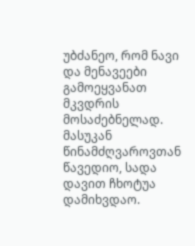უბძანეო, რომ ნავი და მენავეები გამოეყვანათ მკვდრის მოსაძებნელად. მასუკან წინამძღვაროვთან წავედიო, სადა დავით ჩხოტუა დამიხვდაო.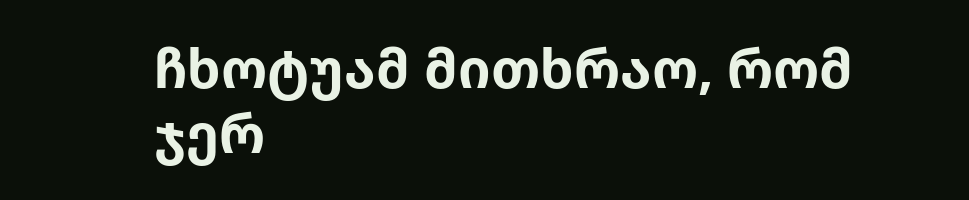ჩხოტუამ მითხრაო, რომ ჯერ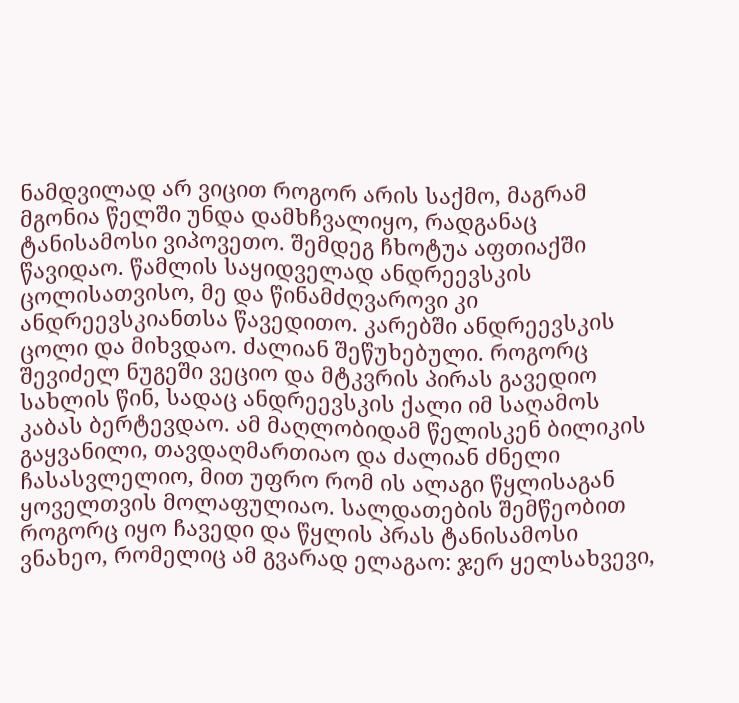ნამდვილად არ ვიცით როგორ არის საქმო, მაგრამ მგონია წელში უნდა დამხჩვალიყო, რადგანაც ტანისამოსი ვიპოვეთო. შემდეგ ჩხოტუა აფთიაქში წავიდაო. წამლის საყიდველად ანდრეევსკის ცოლისათვისო, მე და წინამძღვაროვი კი ანდრეევსკიანთსა წავედითო. კარებში ანდრეევსკის ცოლი და მიხვდაო. ძალიან შეწუხებული. როგორც შევიძელ ნუგეში ვეციო და მტკვრის პირას გავედიო სახლის წინ, სადაც ანდრეევსკის ქალი იმ საღამოს კაბას ბერტევდაო. ამ მაღლობიდამ წელისკენ ბილიკის გაყვანილი, თავდაღმართიაო და ძალიან ძნელი ჩასასვლელიო, მით უფრო რომ ის ალაგი წყლისაგან ყოველთვის მოლაფულიაო. სალდათების შემწეობით როგორც იყო ჩავედი და წყლის პრას ტანისამოსი ვნახეო, რომელიც ამ გვარად ელაგაო: ჯერ ყელსახვევი,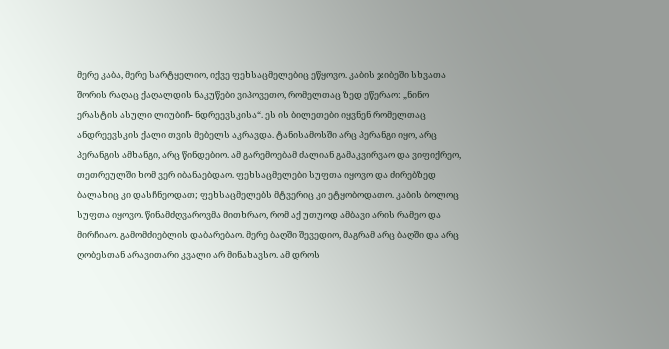მერე კაბა, მერე სარტყელიო, იქვე ფეხსაცმელებიც ეწყოვო. კაბის ჯიბეში სხვათა შორის რაღაც ქაღალდის ნაკუწები ვიპოვეთო, რომელთაც ზედ ეწერაო: „ნინო ერასტის ასული ლიუბიჩ- ნდრეევსკისა“. ეს ის ბილეთები იყვნენ რომელთაც ანდრეევსკის ქალი თვის მებელს აკრავდა. ტანისამოსში არც პერანგი იყო, არც პერანგის ამხანგი, არც წინდებიო. ამ გარემოებამ ძალიან გამაკვირვაო და ვიფიქრეო, თეთრეულში ხომ ვერ იბანაებდაო. ფეხსაცმელები სუფთა იყოვო და ძირებზედ ბალახიც კი დასჩნეოდათ; ფეხსაცმელებს მტვერიც კი ეტყობოდათო. კაბის ბოლოც სუფთა იყოვო. წინამძღვაროვმა მითხრაო, რომ აქ უთუოდ ამბავი არის რამეო და მირჩიაო. გამომძიებლის დაბარებაო. მერე ბაღში შევედიო, მაგრამ არც ბაღში და არც ღობესთან არავითარი კვალი არ მინახავსო. ამ დროს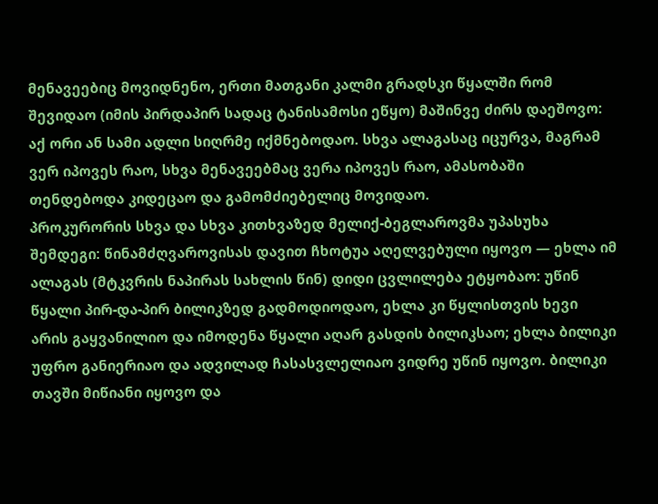მენავეებიც მოვიდნენო, ერთი მათგანი კალმი გრადსკი წყალში რომ შევიდაო (იმის პირდაპირ სადაც ტანისამოსი ეწყო) მაშინვე ძირს დაეშოვო: აქ ორი ან სამი ადლი სიღრმე იქმნებოდაო. სხვა ალაგასაც იცურვა, მაგრამ ვერ იპოვეს რაო, სხვა მენავეებმაც ვერა იპოვეს რაო, ამასობაში თენდებოდა კიდეცაო და გამომძიებელიც მოვიდაო.
პროკურორის სხვა და სხვა კითხვაზედ მელიქ-ბეგლაროვმა უპასუხა შემდეგი: წინამძღვაროვისას დავით ჩხოტუა აღელვებული იყოვო — ეხლა იმ ალაგას (მტკვრის ნაპირას სახლის წინ) დიდი ცვლილება ეტყობაო: უწინ წყალი პირ-და-პირ ბილიკზედ გადმოდიოდაო, ეხლა კი წყლისთვის ხევი არის გაყვანილიო და იმოდენა წყალი აღარ გასდის ბილიკსაო; ეხლა ბილიკი უფრო განიერიაო და ადვილად ჩასასვლელიაო ვიდრე უწინ იყოვო. ბილიკი თავში მიწიანი იყოვო და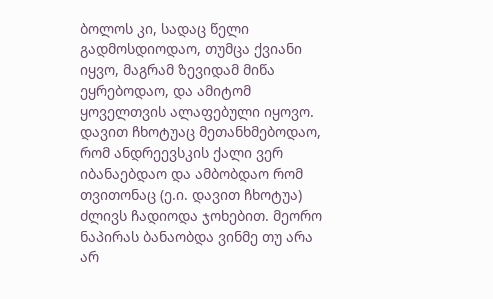ბოლოს კი, სადაც წელი გადმოსდიოდაო, თუმცა ქვიანი იყვო, მაგრამ ზევიდამ მიწა ეყრებოდაო, და ამიტომ ყოველთვის ალაფებული იყოვო. დავით ჩხოტუაც მეთანხმებოდაო, რომ ანდრეევსკის ქალი ვერ იბანაებდაო და ამბობდაო რომ თვითონაც (ე.ი. დავით ჩხოტუა) ძლივს ჩადიოდა ჯოხებით. მეორო ნაპირას ბანაობდა ვინმე თუ არა არ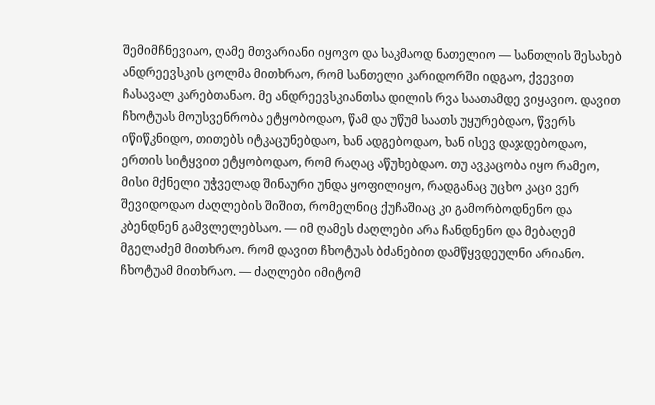შემიმჩნევიაო, ღამე მთვარიანი იყოვო და საკმაოდ ნათელიო — სანთლის შესახებ ანდრეევსკის ცოლმა მითხრაო, რომ სანთელი კარიდორში იდგაო, ქვევით ჩასავალ კარებთანაო. მე ანდრეევსკიანთსა დილის რვა საათამდე ვიყავიო. დავით ჩხოტუას მოუსვენრობა ეტყობოდაო, წამ და უწუმ საათს უყურებდაო, წვერს იწიწკნიდო, თითებს იტკაცუნებდაო, ხან ადგებოდაო, ხან ისევ დაჯდებოდაო, ერთის სიტყვით ეტყობოდაო, რომ რაღაც აწუხებდაო. თუ ავკაცობა იყო რამეო, მისი მქნელი უჭველად შინაური უნდა ყოფილიყო, რადგანაც უცხო კაცი ვერ შევიდოდაო ძაღლების შიშით, რომელნიც ქუჩაშიაც კი გამორბოდნენო და კბენდნენ გამვლელებსაო. — იმ ღამეს ძაღლები არა ჩანდნენო და მებაღემ მგელაძემ მითხრაო. რომ დავით ჩხოტუას ბძანებით დამწყვდეულნი არიანო. ჩხოტუამ მითხრაო. — ძაღლები იმიტომ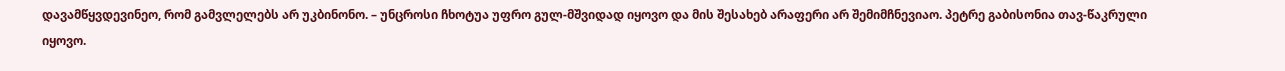დავამწყვდევინეო, რომ გამვლელებს არ უკბინონო. – უნცროსი ჩხოტუა უფრო გულ-მშვიდად იყოვო და მის შესახებ არაფერი არ შემიმჩნევიაო. პეტრე გაბისონია თავ-წაკრული იყოვო.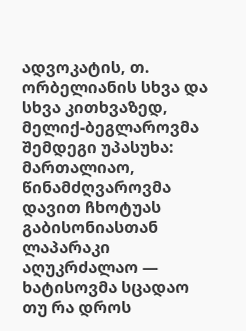ადვოკატის, თ. ორბელიანის სხვა და სხვა კითხვაზედ, მელიქ-ბეგლაროვმა შემდეგი უპასუხა: მართალიაო, წინამძღვაროვმა დავით ჩხოტუას გაბისონიასთან ლაპარაკი აღუკრძალაო — ხატისოვმა სცადაო თუ რა დროს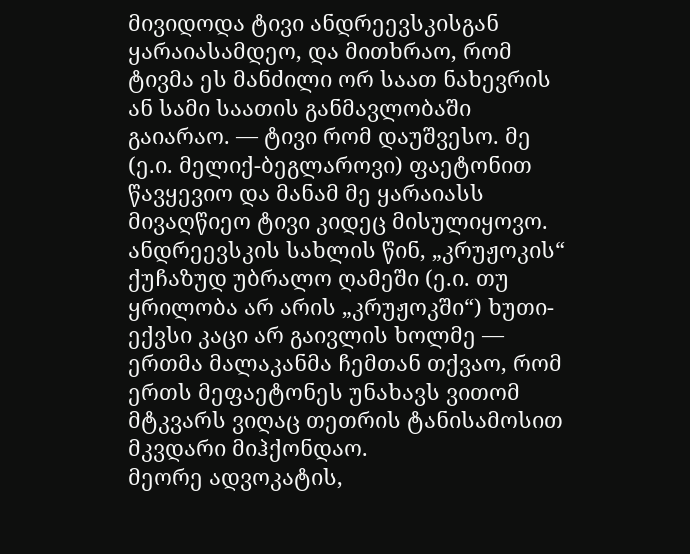მივიდოდა ტივი ანდრეევსკისგან ყარაიასამდეო, და მითხრაო, რომ ტივმა ეს მანძილი ორ საათ ნახევრის ან სამი საათის განმავლობაში გაიარაო. ― ტივი რომ დაუშვესო. მე (ე.ი. მელიქ-ბეგლაროვი) ფაეტონით წავყევიო და მანამ მე ყარაიასს მივაღწიეო ტივი კიდეც მისულიყოვო. ანდრეევსკის სახლის წინ, „კრუჟოკის“ ქუჩაზუდ უბრალო ღამეში (ე.ი. თუ ყრილობა არ არის „კრუჟოკში“) ხუთი-ექვსი კაცი არ გაივლის ხოლმე — ერთმა მალაკანმა ჩემთან თქვაო, რომ ერთს მეფაეტონეს უნახავს ვითომ მტკვარს ვიღაც თეთრის ტანისამოსით მკვდარი მიჰქონდაო.
მეორე ადვოკატის,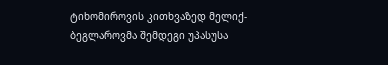ტიხომიროვის კითხვაზედ მელიქ-ბეგლაროვმა შემდეგი უპასუსა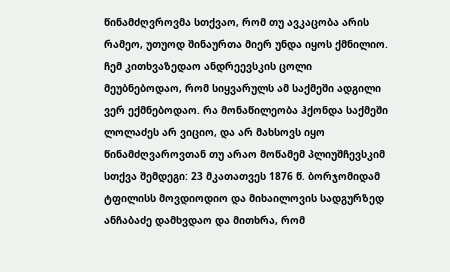წინამძღვროვმა სთქვაო, რომ თუ ავკაცობა არის რამეო, უთუოდ შინაურთა მიერ უნდა იყოს ქმნილიო. ჩემ კითხვაზედაო ანდრეევსკის ცოლი მეუბნებოდაო, რომ სიყვარულს ამ საქმეში ადგილი ვერ ექმნებოდაო. რა მონაწილეობა ჰქონდა საქმეში ლოლაძეს არ ვიციო, და არ მახსოვს იყო წინამძღვაროვთან თუ არაო მოწამემ პლიუშჩევსკიმ სთქვა შემდეგი: 23 მკათათვეს 1876 წ. ბორჯომიდამ ტფილისს მოვდიოდიო და მიხაილოვის სადგურზედ ანჩაბაძე დამხვდაო და მითხრა, რომ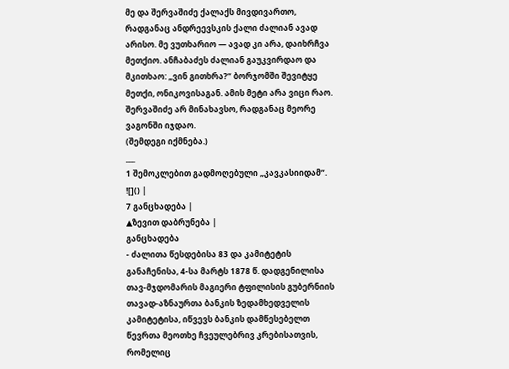მე და შერვაშიძე ქალაქს მივდივართო, რადგანაც ანდრეევსკის ქალი ძალიან ავად არისო. მე ვუთხარიო — ავად კი არა, დაიხრჩვა მეთქიო. ანჩაბაძეს ძალიან გაუკვირდაო და მკითხაო: „ვინ გითხრა?“ ბორჯომში შევიტყე მეთქი, ონიკოვისაგან. ამის მეტი არა ვიცი რაო. შერვაშიძე არ მინახავსო, რადგანაც მეორე ვაგონში იჯდაო.
(შემდეგი იქმნება.)
___
1 შემოკლებით გადმოღებული „კავკასიიდამ“.
![]() |
7 განცხადება |
▲ზევით დაბრუნება |
განცხადება
- ძალითა წესდებისა 83 და კამიტეტის განაჩენისა, 4-სა მარტს 1878 წ. დადგენილისა თავ-მჯდომარის მაგიერი ტფილისის გუბერნიის თავად-აზნაურთა ბანკის ზედამხედველის კამიტეტისა, იწვევს ბანკის დამწესებელთ წევრთა მეოთხე ჩვეულებრივ კრებისათვის, რომელიც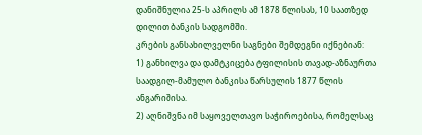დანიშნულია 25-ს აპრილს ამ 1878 წლისას, 10 საათზედ დილით ბანკის სადგომში.
კრების განსახილველნი საგნები შემდეგნი იქნებიან:
1) განხილვა და დამტკიცება ტფილისის თავად-აზნაურთა საადგილ-მამულო ბანკისა წარსულის 1877 წლის ანგარიშისა.
2) აღნიშვნა იმ საყოველთავო საჭიროებისა, რომელსაც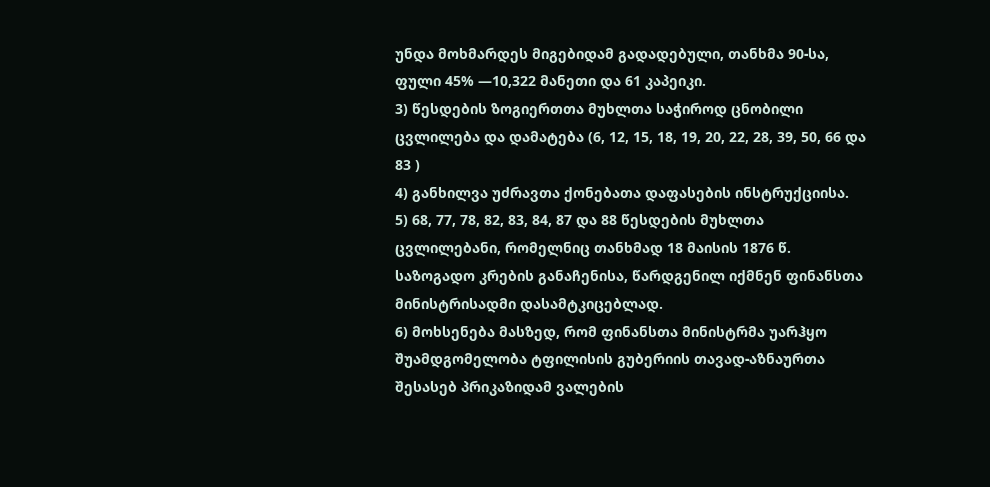უნდა მოხმარდეს მიგებიდამ გადადებული, თანხმა 90-სა, ფული 45% —10,322 მანეთი და 61 კაპეიკი.
3) წესდების ზოგიერთთა მუხლთა საჭიროდ ცნობილი ცვლილება და დამატება (6, 12, 15, 18, 19, 20, 22, 28, 39, 50, 66 და 83 )
4) განხილვა უძრავთა ქონებათა დაფასების ინსტრუქციისა.
5) 68, 77, 78, 82, 83, 84, 87 და 88 წესდების მუხლთა ცვლილებანი, რომელნიც თანხმად 18 მაისის 1876 წ. საზოგადო კრების განაჩენისა, წარდგენილ იქმნენ ფინანსთა მინისტრისადმი დასამტკიცებლად.
6) მოხსენება მასზედ, რომ ფინანსთა მინისტრმა უარჰყო შუამდგომელობა ტფილისის გუბერიის თავად-აზნაურთა შესასებ პრიკაზიდამ ვალების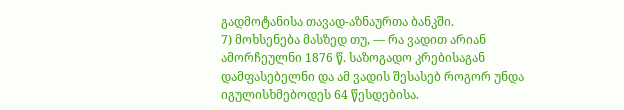გადმოტანისა თავად-აზნაურთა ბანკში.
7) მოხსენება მასზედ თუ, — რა ვადით არიან ამორჩეულნი 1876 წ. საზოგადო კრებისაგან დამფასებელნი და ამ ვადის შესასებ როგორ უნდა იგულისხმებოდეს 64 წესდებისა.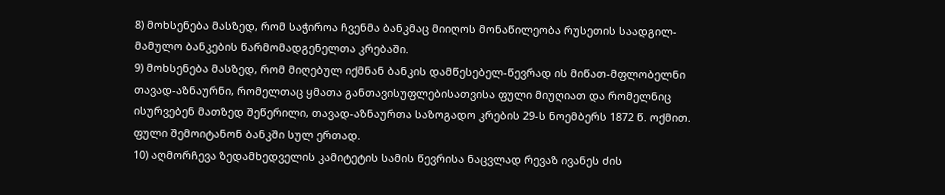8) მოხსენება მასზედ, რომ საჭიროა ჩვენმა ბანკმაც მიიღოს მონაწილეობა რუსეთის საადგილ-მამულო ბანკების წარმომადგენელთა კრებაში.
9) მოხსენება მასზედ, რომ მიღებულ იქმნან ბანკის დამწესებელ-წევრად ის მიწათ-მფლობელნი თავად-აზნაურნი, რომელთაც ყმათა განთავისუფლებისათვისა ფული მიუღიათ და რომელნიც ისურვებენ მათზედ შეწერილი, თავად-აზნაურთა საზოგადო კრების 29-ს ნოემბერს 1872 წ. ოქმით. ფული შემოიტანონ ბანკში სულ ერთად.
10) აღმორჩევა ზედამხედველის კამიტეტის სამის წევრისა ნაცვლად რევაზ ივანეს ძის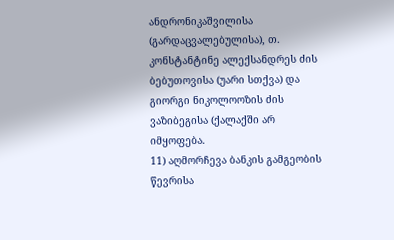ანდრონიკაშვილისა (გარდაცვალებულისა), თ. კონსტანტინე ალექსანდრეს ძის ბებუთოვისა (უარი სთქვა) და გიორგი ნიკოლოოზის ძის ვაზიბეგისა (ქალაქში არ იმყოფება.
11) აღმორჩევა ბანკის გამგეობის წევრისა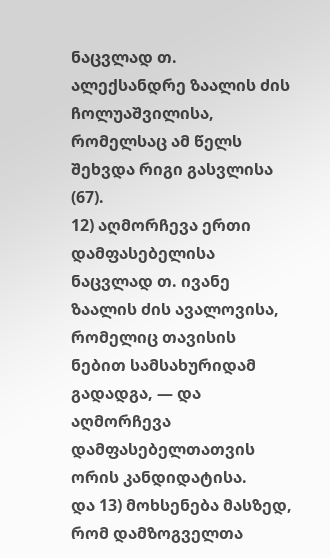ნაცვლად თ. ალექსანდრე ზაალის ძის ჩოლუაშვილისა, რომელსაც ამ წელს შეხვდა რიგი გასვლისა (67).
12) აღმორჩევა ერთი დამფასებელისა ნაცვლად თ. ივანე ზაალის ძის ავალოვისა, რომელიც თავისის ნებით სამსახურიდამ გადადგა, — და აღმორჩევა დამფასებელთათვის ორის კანდიდატისა.
და 13) მოხსენება მასზედ, რომ დამზოგველთა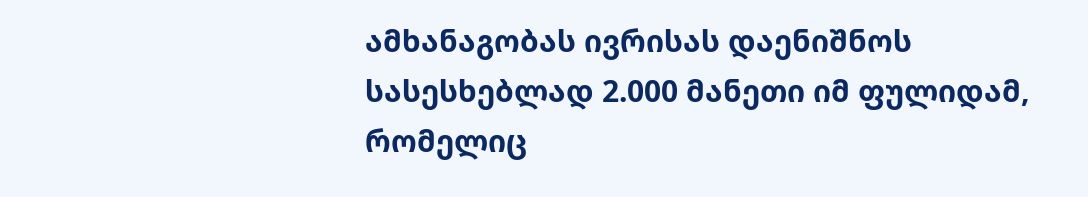ამხანაგობას ივრისას დაენიშნოს სასესხებლად 2.000 მანეთი იმ ფულიდამ, რომელიც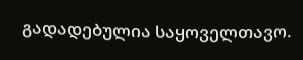გადადებულია საყოველთავო.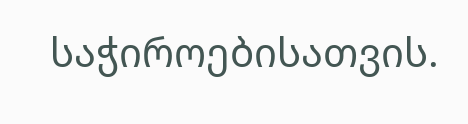საჭიროებისათვის.